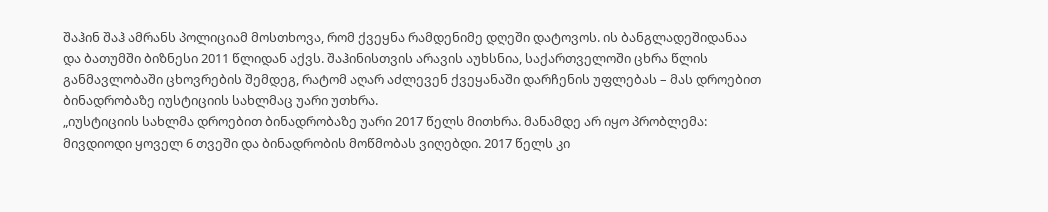შაჰინ შაჰ ამრანს პოლიციამ მოსთხოვა, რომ ქვეყნა რამდენიმე დღეში დატოვოს. ის ბანგლადეშიდანაა და ბათუმში ბიზნესი 2011 წლიდან აქვს. შაჰინისთვის არავის აუხსნია, საქართველოში ცხრა წლის განმავლობაში ცხოვრების შემდეგ, რატომ აღარ აძლევენ ქვეყანაში დარჩენის უფლებას – მას დროებით ბინადრობაზე იუსტიციის სახლმაც უარი უთხრა.
„იუსტიციის სახლმა დროებით ბინადრობაზე უარი 2017 წელს მითხრა. მანამდე არ იყო პრობლემა: მივდიოდი ყოველ 6 თვეში და ბინადრობის მოწმობას ვიღებდი. 2017 წელს კი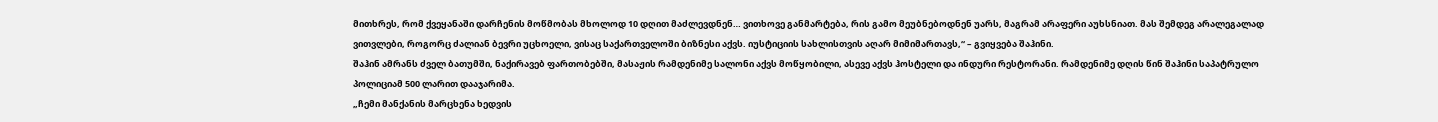მითხრეს, რომ ქვეყანაში დარჩენის მოწმობას მხოლოდ 10 დღით მაძლევდნენ… ვითხოვე განმარტება, რის გამო მეუბნებოდნენ უარს, მაგრამ არაფერი აუხსნიათ. მას შემდეგ არალეგალად ვითვლები, როგორც ძალიან ბევრი უცხოელი, ვისაც საქართველოში ბიზნესი აქვს. იუსტიციის სახლისთვის აღარ მიმიმართავს,“ – გვიყვება შაჰინი.
შაჰინ ამრანს ძველ ბათუმში, ნაქირავებ ფართობებში, მასაჟის რამდენიმე სალონი აქვს მოწყობილი, ასევე აქვს ჰოსტელი და ინდური რესტორანი. რამდენიმე დღის წინ შაჰინი საპატრულო პოლიციამ 500 ლარით დააჯარიმა.
„ჩემი მანქანის მარცხენა ხედვის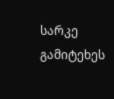სარკე გამიტეხეს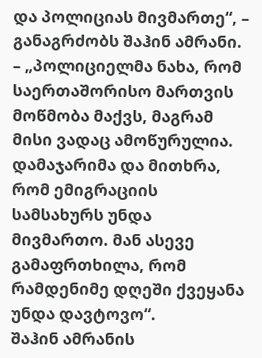და პოლიციას მივმართე“, – განაგრძობს შაჰინ ამრანი. – „პოლიციელმა ნახა, რომ საერთაშორისო მართვის მოწმობა მაქვს, მაგრამ მისი ვადაც ამოწურულია. დამაჯარიმა და მითხრა, რომ ემიგრაციის სამსახურს უნდა მივმართო. მან ასევე გამაფრთხილა, რომ რამდენიმე დღეში ქვეყანა უნდა დავტოვო“.
შაჰინ ამრანის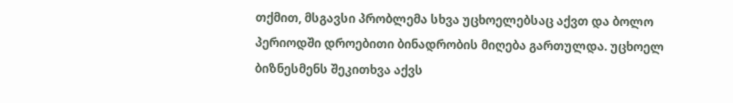თქმით, მსგავსი პრობლემა სხვა უცხოელებსაც აქვთ და ბოლო პერიოდში დროებითი ბინადრობის მიღება გართულდა. უცხოელ ბიზნესმენს შეკითხვა აქვს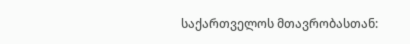საქართველოს მთავრობასთან: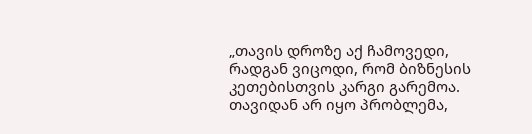„თავის დროზე აქ ჩამოვედი, რადგან ვიცოდი, რომ ბიზნესის კეთებისთვის კარგი გარემოა. თავიდან არ იყო პრობლემა,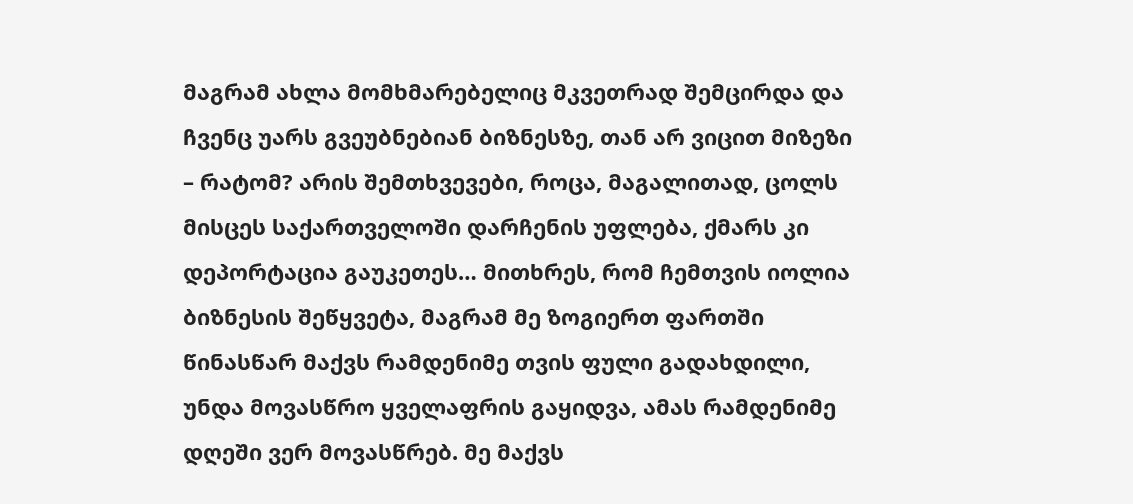მაგრამ ახლა მომხმარებელიც მკვეთრად შემცირდა და ჩვენც უარს გვეუბნებიან ბიზნესზე, თან არ ვიცით მიზეზი – რატომ? არის შემთხვევები, როცა, მაგალითად, ცოლს მისცეს საქართველოში დარჩენის უფლება, ქმარს კი დეპორტაცია გაუკეთეს… მითხრეს, რომ ჩემთვის იოლია ბიზნესის შეწყვეტა, მაგრამ მე ზოგიერთ ფართში წინასწარ მაქვს რამდენიმე თვის ფული გადახდილი, უნდა მოვასწრო ყველაფრის გაყიდვა, ამას რამდენიმე დღეში ვერ მოვასწრებ. მე მაქვს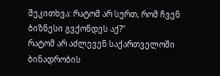შეკითხვა: რატომ არ სურთ, რომ ჩვენ ბიზნესი გვქონდეს აქ?“
რატომ არ აძლევენ საქართველოში ბინადრობის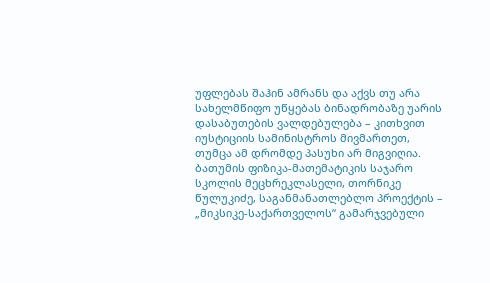უფლებას შაჰინ ამრანს და აქვს თუ არა სახელმწიფო უწყებას ბინადრობაზე უარის დასაბუთების ვალდებულება – კითხვით იუსტიციის სამინისტროს მივმართეთ, თუმცა ამ დრომდე პასუხი არ მიგვიღია.
ბათუმის ფიზიკა-მათემატიკის საჯარო სკოლის მეცხრეკლასელი, თორნიკე წულუკიძე, საგანმანათლებლო პროექტის – „მიკსიკე-საქართველოს“ გამარჯვებული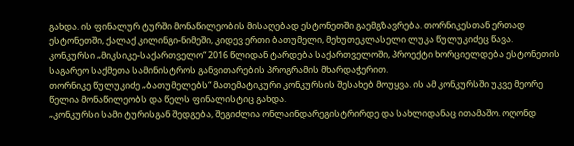გახდა. ის ფინალურ ტურში მონაწილეობის მისაღებად ესტონეთში გაემგზავრება. თორნიკესთან ერთად ესტონეთში, ქალაქ კილინგი-ნიმეში, კიდევ ერთი ბათუმელი, მეხუთეკლასელი ლუკა წულუკიძეც წავა.
კონკურსი „მიკსიკე-საქართველო“ 2016 წლიდან ტარდება საქართველოში, პროექტი ხორციელდება ესტონეთის საგარეო საქმეთა სამინისტროს განვითარების პროგრამის მხარდაჭერით.
თორნიკე წულუკიძე „ბათუმელებს“ მათემატიკური კონკურსის შესახებ მოუყვა. ის ამ კონკურსში უკვე მეორე წელია მონაწილეობს და წელს ფინალისტიც გახდა.
„კონკურსი სამი ტურისგან შედგება, შეგიძლია ონლაინდარეგისტრირდე და სახლიდანაც ითამაშო. ოღონდ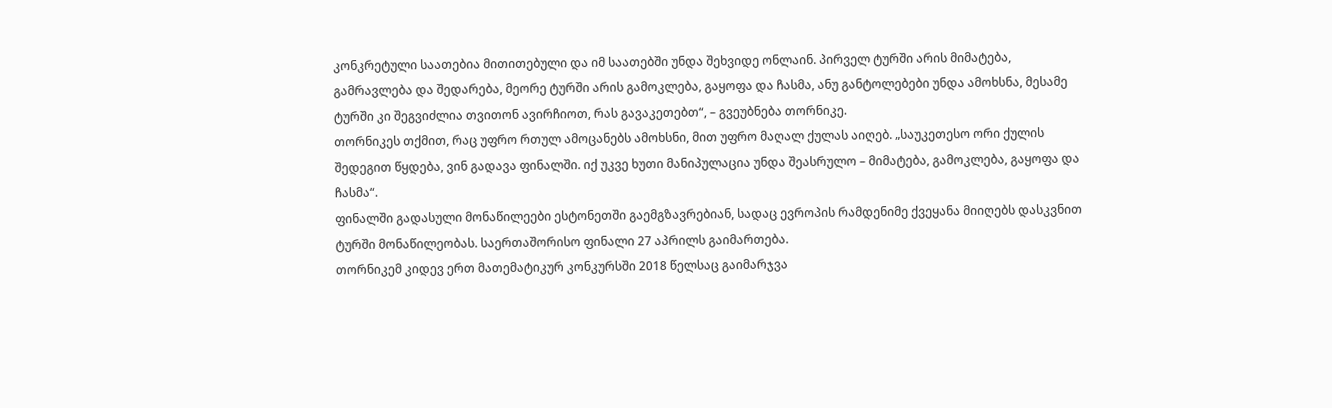კონკრეტული საათებია მითითებული და იმ საათებში უნდა შეხვიდე ონლაინ. პირველ ტურში არის მიმატება, გამრავლება და შედარება, მეორე ტურში არის გამოკლება, გაყოფა და ჩასმა, ანუ განტოლებები უნდა ამოხსნა, მესამე ტურში კი შეგვიძლია თვითონ ავირჩიოთ, რას გავაკეთებთ“, – გვეუბნება თორნიკე.
თორნიკეს თქმით, რაც უფრო რთულ ამოცანებს ამოხსნი, მით უფრო მაღალ ქულას აიღებ. „საუკეთესო ორი ქულის შედეგით წყდება, ვინ გადავა ფინალში. იქ უკვე ხუთი მანიპულაცია უნდა შეასრულო – მიმატება, გამოკლება, გაყოფა და ჩასმა“.
ფინალში გადასული მონაწილეები ესტონეთში გაემგზავრებიან, სადაც ევროპის რამდენიმე ქვეყანა მიიღებს დასკვნით ტურში მონაწილეობას. საერთაშორისო ფინალი 27 აპრილს გაიმართება.
თორნიკემ კიდევ ერთ მათემატიკურ კონკურსში 2018 წელსაც გაიმარჯვა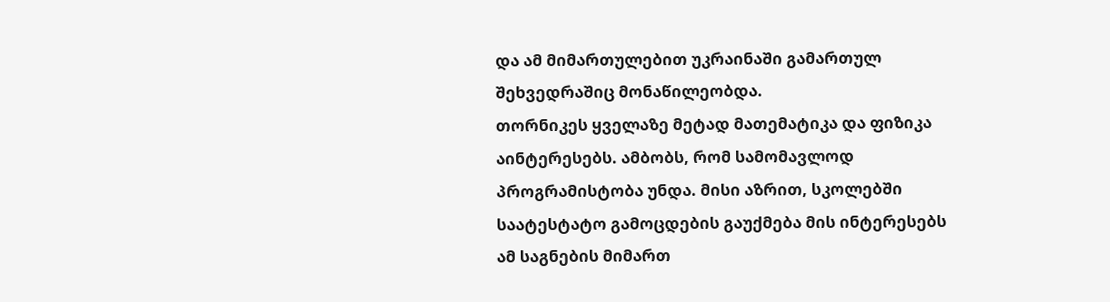და ამ მიმართულებით უკრაინაში გამართულ შეხვედრაშიც მონაწილეობდა.
თორნიკეს ყველაზე მეტად მათემატიკა და ფიზიკა აინტერესებს. ამბობს, რომ სამომავლოდ პროგრამისტობა უნდა. მისი აზრით, სკოლებში საატესტატო გამოცდების გაუქმება მის ინტერესებს ამ საგნების მიმართ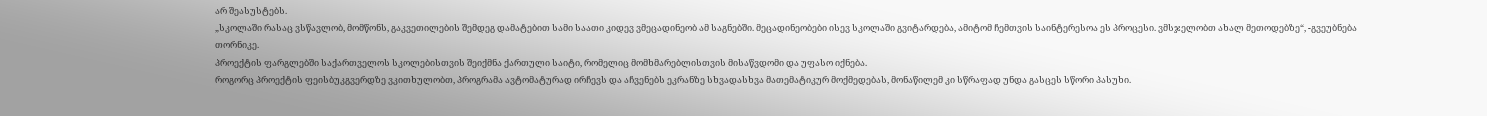არ შეასუსტებს.
„სკოლაში რასაც ვსწავლობ, მომწონს, გაკვეთილების შემდეგ დამატებით სამი საათი კიდევ ვმეცადინეობ ამ საგნებში. მეცადინეობები ისევ სკოლაში გვიტარდება, ამიტომ ჩემთვის საინტერესოა ეს პროცესი. ვმსჯელობთ ახალ მეთოდებზე“, -გვეუბნება თორნიკე.
პროექტის ფარგლებში საქართველოს სკოლებისთვის შეიქმნა ქართული საიტი, რომელიც მომხმარებლისთვის მისაწვდომი და უფასო იქნება.
როგორც პროექტის ფეისბუკგვერდზე ვკითხულობთ, პროგრამა ავტომატურად ირჩევს და აჩვენებს ეკრანზე სხვადასხვა მათემატიკურ მოქმედებას, მონაწილემ კი სწრაფად უნდა გასცეს სწორი პასუხი.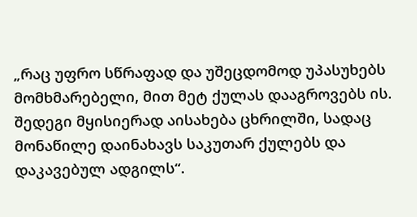„რაც უფრო სწრაფად და უშეცდომოდ უპასუხებს მომხმარებელი, მით მეტ ქულას დააგროვებს ის. შედეგი მყისიერად აისახება ცხრილში, სადაც მონაწილე დაინახავს საკუთარ ქულებს და დაკავებულ ადგილს“.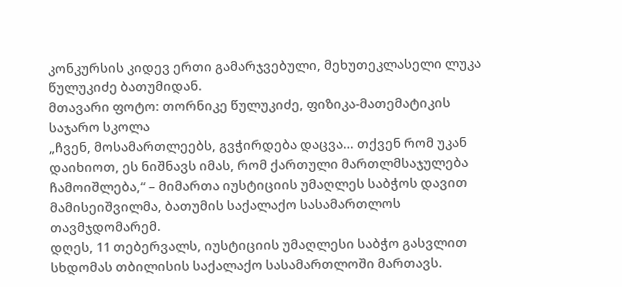კონკურსის კიდევ ერთი გამარჯვებული, მეხუთეკლასელი ლუკა წულუკიძე ბათუმიდან.
მთავარი ფოტო: თორნიკე წულუკიძე, ფიზიკა-მათემატიკის საჯარო სკოლა
„ჩვენ, მოსამართლეებს, გვჭირდება დაცვა… თქვენ რომ უკან დაიხიოთ, ეს ნიშნავს იმას, რომ ქართული მართლმსაჯულება ჩამოიშლება,“ – მიმართა იუსტიციის უმაღლეს საბჭოს დავით მამისეიშვილმა, ბათუმის საქალაქო სასამართლოს თავმჯდომარემ.
დღეს, 11 თებერვალს, იუსტიციის უმაღლესი საბჭო გასვლით სხდომას თბილისის საქალაქო სასამართლოში მართავს.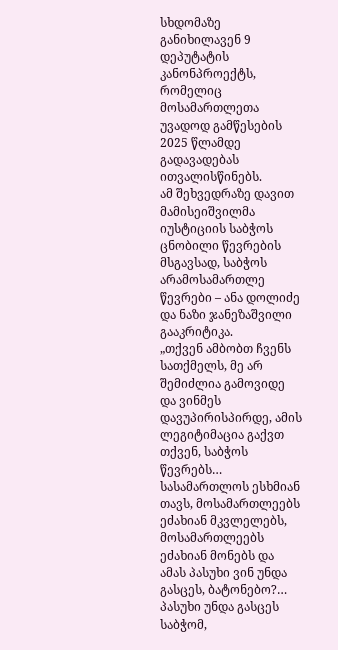სხდომაზე განიხილავენ 9 დეპუტატის კანონპროექტს, რომელიც მოსამართლეთა უვადოდ გამწესების 2025 წლამდე გადავადებას ითვალისწინებს.
ამ შეხვედრაზე დავით მამისეიშვილმა იუსტიციის საბჭოს ცნობილი წევრების მსგავსად, საბჭოს არამოსამართლე წევრები – ანა დოლიძე და ნაზი ჯანეზაშვილი გააკრიტიკა.
„თქვენ ამბობთ ჩვენს სათქმელს, მე არ შემიძლია გამოვიდე და ვინმეს დავუპირისპირდე, ამის ლეგიტიმაცია გაქვთ თქვენ, საბჭოს წევრებს… სასამართლოს ესხმიან თავს, მოსამართლეებს ეძახიან მკვლელებს, მოსამართლეებს ეძახიან მონებს და ამას პასუხი ვინ უნდა გასცეს, ბატონებო?… პასუხი უნდა გასცეს საბჭომ,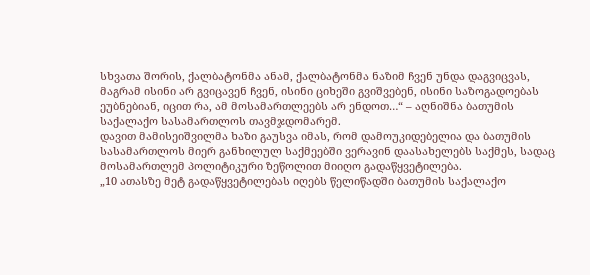სხვათა შორის, ქალბატონმა ანამ, ქალბატონმა ნაზიმ ჩვენ უნდა დაგვიცვას, მაგრამ ისინი არ გვიცავენ ჩვენ, ისინი ციხეში გვიშვებენ, ისინი საზოგადოებას ეუბნებიან, იცით რა, ამ მოსამართლეებს არ ენდოთ…“ – აღნიშნა ბათუმის საქალაქო სასამართლოს თავმჯდომარემ.
დავით მამისეიშვილმა ხაზი გაუსვა იმას, რომ დამოუკიდებელია და ბათუმის სასამართლოს მიერ განხილულ საქმეებში ვერავინ დაასახელებს საქმეს, სადაც მოსამართლემ პოლიტიკური ზეწოლით მიიღო გადაწყვეტილება.
„10 ათასზე მეტ გადაწყვეტილებას იღებს წელიწადში ბათუმის საქალაქო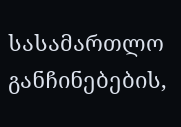სასამართლო განჩინებების,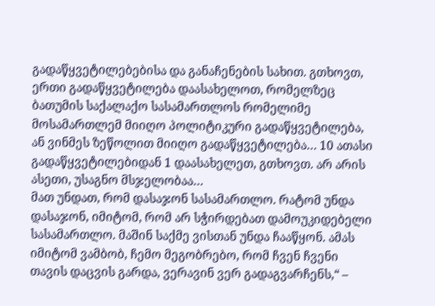გადაწყვეტილებებისა და განაჩენების სახით. გთხოვთ, ერთი გადაწყვეტილება დაასახელოთ, რომელზეც ბათუმის საქალაქო სასამართლოს რომელიმე მოსამართლემ მიიღო პოლიტიკური გადაწყვეტილება, ან ვინმეს ზეწოლით მიიღო გადაწყვეტილება… 10 ათასი გადაწყვეტილებიდან 1 დაასახელეთ, გთხოვთ. არ არის ასეთი, უსაგნო მსჯელობაა…
მათ უნდათ, რომ დასაჯონ სასამართლო. რატომ უნდა დასაჯონ, იმიტომ, რომ არ სჭირდებათ დამოუკიდებელი სასამართლო. მაშინ საქმე ვისთან უნდა ჩააწყონ. ამას იმიტომ ვამბობ, ჩემო მეგობრებო, რომ ჩვენ ჩვენი თავის დაცვის გარდა, ვერავინ ვერ გადაგვარჩენს,“ –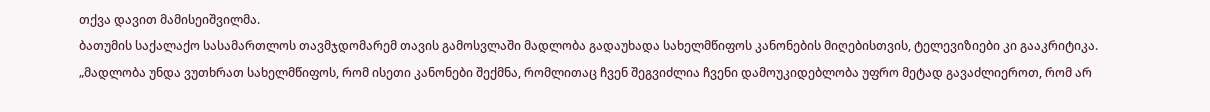თქვა დავით მამისეიშვილმა.
ბათუმის საქალაქო სასამართლოს თავმჯდომარემ თავის გამოსვლაში მადლობა გადაუხადა სახელმწიფოს კანონების მიღებისთვის, ტელევიზიები კი გააკრიტიკა. „მადლობა უნდა ვუთხრათ სახელმწიფოს, რომ ისეთი კანონები შექმნა, რომლითაც ჩვენ შეგვიძლია ჩვენი დამოუკიდებლობა უფრო მეტად გავაძლიეროთ, რომ არ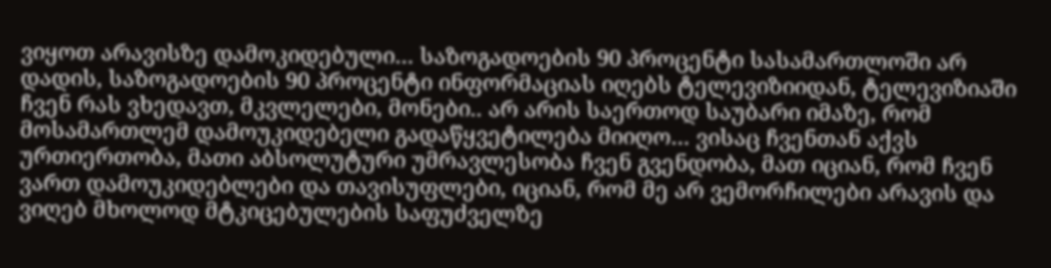ვიყოთ არავისზე დამოკიდებული… საზოგადოების 90 პროცენტი სასამართლოში არ დადის, საზოგადოების 90 პროცენტი ინფორმაციას იღებს ტელევიზიიდან, ტელევიზიაში ჩვენ რას ვხედავთ, მკვლელები, მონები.. არ არის საერთოდ საუბარი იმაზე, რომ მოსამართლემ დამოუკიდებელი გადაწყვეტილება მიიღო… ვისაც ჩვენთან აქვს ურთიერთობა, მათი აბსოლუტური უმრავლესობა ჩვენ გვენდობა, მათ იციან, რომ ჩვენ ვართ დამოუკიდებლები და თავისუფლები, იციან, რომ მე არ ვემორჩილები არავის და ვიღებ მხოლოდ მტკიცებულების საფუძველზე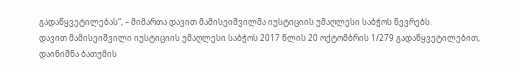გადაწყვეტილებას“, – მიმართა დავით მამისეიშვილმა იუსტიციის უმაღლესი საბჭოს წევრებს.
დავით მამისეიშვილი იუსტიციის უმაღლესი საბჭოს 2017 წლის 20 ოქტომბრის 1/279 გადაწყვეტილებით, დაინიშნა ბათუმის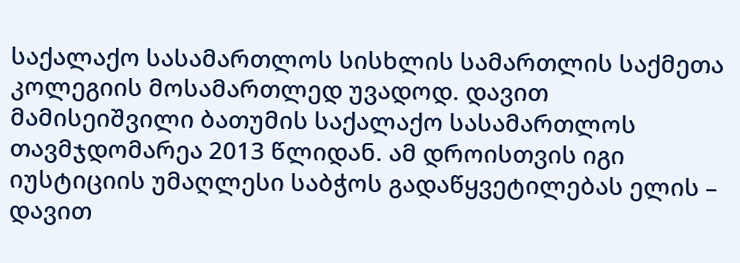საქალაქო სასამართლოს სისხლის სამართლის საქმეთა კოლეგიის მოსამართლედ უვადოდ. დავით მამისეიშვილი ბათუმის საქალაქო სასამართლოს თავმჯდომარეა 2013 წლიდან. ამ დროისთვის იგი იუსტიციის უმაღლესი საბჭოს გადაწყვეტილებას ელის – დავით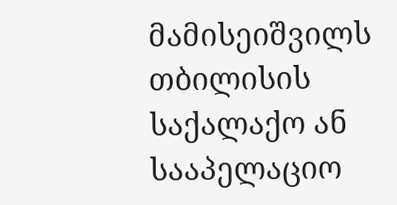მამისეიშვილს თბილისის საქალაქო ან სააპელაციო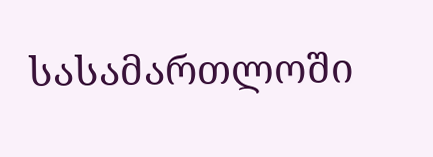სასამართლოში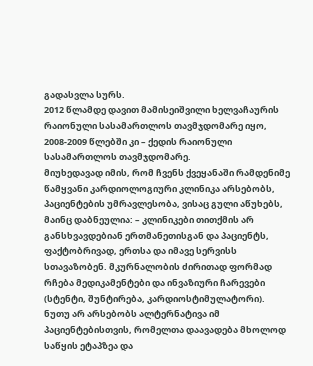გადასვლა სურს.
2012 წლამდე დავით მამისეიშვილი ხელვაჩაურის რაიონული სასამართლოს თავმჯდომარე იყო, 2008-2009 წლებში კი – ქედის რაიონული სასამართლოს თავმჯდომარე.
მიუხედავად იმის, რომ ჩვენს ქვეყანაში რამდენიმე წამყვანი კარდიოლოგიური კლინიკა არსებობს, პაციენტების უმრავლესობა, ვისაც გული აწუხებს, მაინც დაბნეულია: – კლინიკები თითქმის არ განსხვავდებიან ერთმანეთისგან და პაციენტს, ფაქტობრივად, ერთსა და იმავე სერვისს სთავაზობენ. მკურნალობის ძირითად ფორმად რჩება მედიკამენტები და ინვაზიური ჩარევები (სტენტი, შუნტირება, კარდიოსტიმულატორი).
ნუთუ არ არსებობს ალტერნატივა იმ პაციენტებისთვის, რომელთა დაავადება მხოლოდ საწყის ეტაპზეა და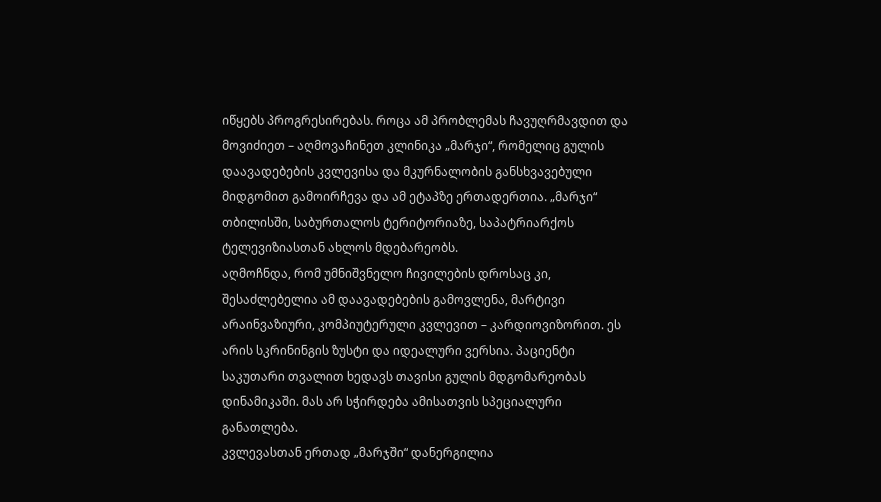იწყებს პროგრესირებას. როცა ამ პრობლემას ჩავუღრმავდით და მოვიძიეთ – აღმოვაჩინეთ კლინიკა „მარჯი“, რომელიც გულის დაავადებების კვლევისა და მკურნალობის განსხვავებული მიდგომით გამოირჩევა და ამ ეტაპზე ერთადერთია. „მარჯი“ თბილისში, საბურთალოს ტერიტორიაზე, საპატრიარქოს ტელევიზიასთან ახლოს მდებარეობს.
აღმოჩნდა, რომ უმნიშვნელო ჩივილების დროსაც კი, შესაძლებელია ამ დაავადებების გამოვლენა, მარტივი არაინვაზიური, კომპიუტერული კვლევით – კარდიოვიზორით. ეს არის სკრინინგის ზუსტი და იდეალური ვერსია. პაციენტი საკუთარი თვალით ხედავს თავისი გულის მდგომარეობას დინამიკაში. მას არ სჭირდება ამისათვის სპეციალური განათლება.
კვლევასთან ერთად „მარჯში“ დანერგილია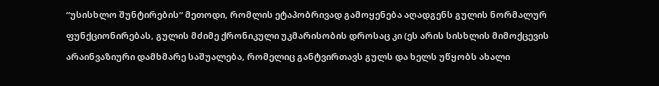“უსისხლო შუნტირების“ მეთოდი, რომლის ეტაპობრივად გამოყენება აღადგენს გულის ნორმალურ ფუნქციონირებას, გულის მძიმე ქრონიკული უკმარისობის დროსაც კი (ეს არის სისხლის მიმოქცევის არაინვაზიური დამხმარე საშუალება, რომელიც განტვირთავს გულს და ხელს უწყობს ახალი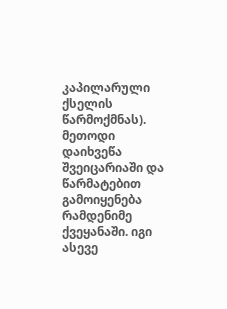კაპილარული ქსელის წარმოქმნას).
მეთოდი დაიხვეწა შვეიცარიაში და წარმატებით გამოიყენება რამდენიმე ქვეყანაში. იგი ასევე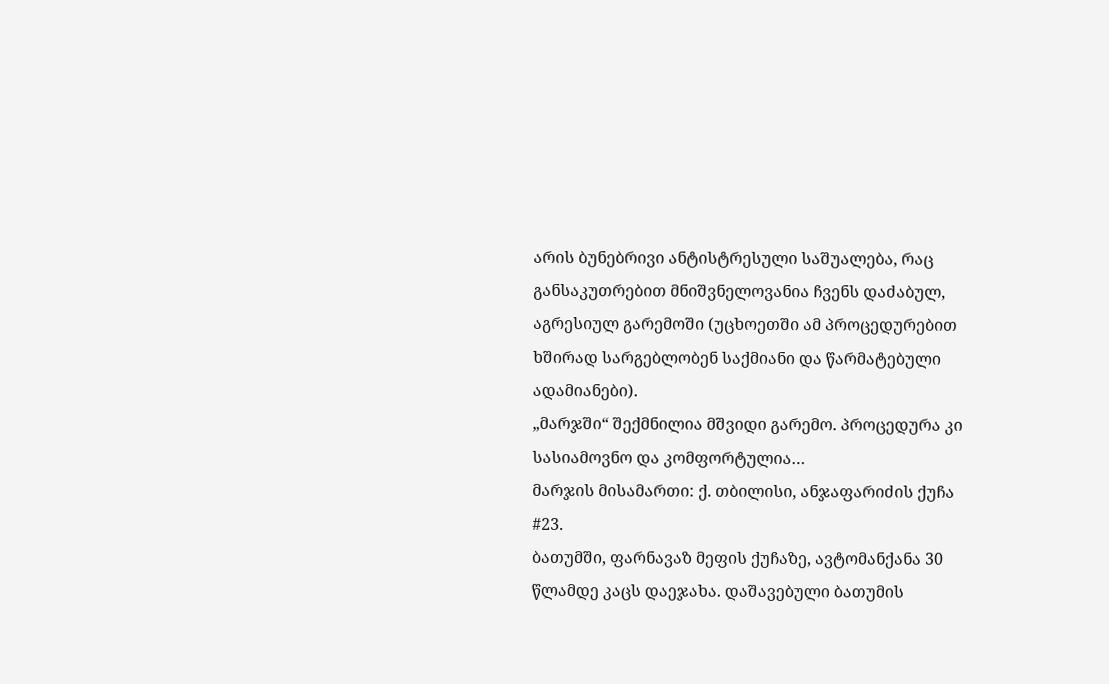არის ბუნებრივი ანტისტრესული საშუალება, რაც განსაკუთრებით მნიშვნელოვანია ჩვენს დაძაბულ, აგრესიულ გარემოში (უცხოეთში ამ პროცედურებით ხშირად სარგებლობენ საქმიანი და წარმატებული ადამიანები).
„მარჯში“ შექმნილია მშვიდი გარემო. პროცედურა კი სასიამოვნო და კომფორტულია…
მარჯის მისამართი: ქ. თბილისი, ანჯაფარიძის ქუჩა #23.
ბათუმში, ფარნავაზ მეფის ქუჩაზე, ავტომანქანა 30 წლამდე კაცს დაეჯახა. დაშავებული ბათუმის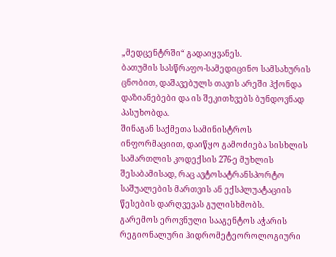„მედცენტრში“ გადაიყვანეს.
ბათუმის სასწრაფო-სამედიცინო სამსახურის ცნობით, დაშავებულს თავის არეში ჰქონდა დაზიანებები და ის შეკითხვებს ბუნდოვნად პასუხობდა.
შინაგან საქმეთა სამინისტროს ინფორმაციით, დაიწყო გამოძიება სისხლის სამართლის კოდექსის 276-ე მუხლის შესაბამისად, რაც ავტოსატრანსპორტო საშუალების მართვის ან ექსპლუატაციის წესების დარღვევას გულისხმობს.
გარემოს ეროვნული სააგენტოს აჭარის რეგიონალური ჰიდრომეტეოროლოგიური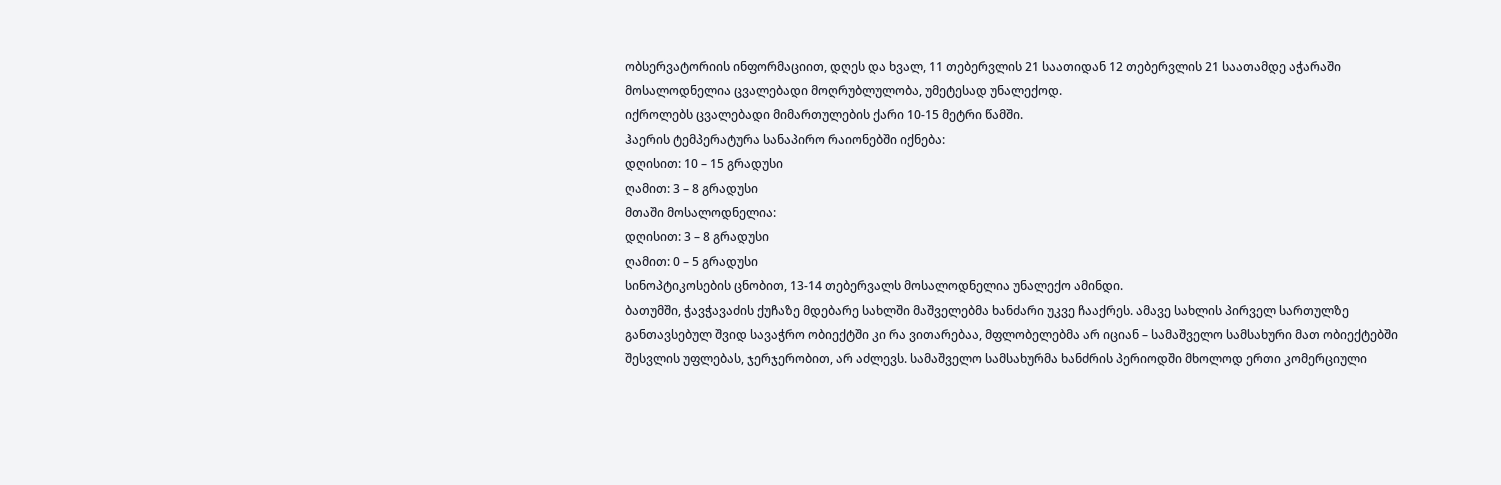ობსერვატორიის ინფორმაციით, დღეს და ხვალ, 11 თებერვლის 21 საათიდან 12 თებერვლის 21 საათამდე აჭარაში მოსალოდნელია ცვალებადი მოღრუბლულობა, უმეტესად უნალექოდ.
იქროლებს ცვალებადი მიმართულების ქარი 10-15 მეტრი წამში.
ჰაერის ტემპერატურა სანაპირო რაიონებში იქნება:
დღისით: 10 – 15 გრადუსი
ღამით: 3 – 8 გრადუსი
მთაში მოსალოდნელია:
დღისით: 3 – 8 გრადუსი
ღამით: 0 – 5 გრადუსი
სინოპტიკოსების ცნობით, 13-14 თებერვალს მოსალოდნელია უნალექო ამინდი.
ბათუმში, ჭავჭავაძის ქუჩაზე მდებარე სახლში მაშველებმა ხანძარი უკვე ჩააქრეს. ამავე სახლის პირველ სართულზე განთავსებულ შვიდ სავაჭრო ობიექტში კი რა ვითარებაა, მფლობელებმა არ იციან – სამაშველო სამსახური მათ ობიექტებში შესვლის უფლებას, ჯერჯერობით, არ აძლევს. სამაშველო სამსახურმა ხანძრის პერიოდში მხოლოდ ერთი კომერციული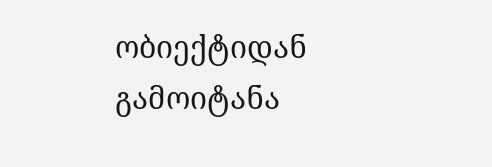ობიექტიდან გამოიტანა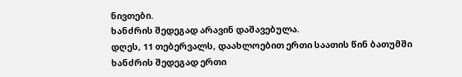ნივთები.
ხანძრის შედეგად არავინ დაშავებულა.
დღეს, 11 თებერვალს, დაახლოებით ერთი საათის წინ ბათუმში ხანძრის შედეგად ერთი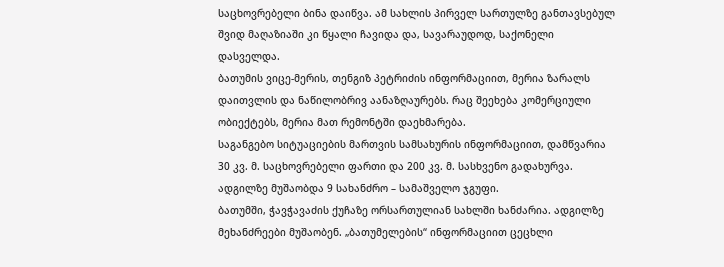საცხოვრებელი ბინა დაიწვა. ამ სახლის პირველ სართულზე განთავსებულ შვიდ მაღაზიაში კი წყალი ჩავიდა და, სავარაუდოდ, საქონელი დასველდა.
ბათუმის ვიცე-მერის, თენგიზ პეტრიძის ინფორმაციით, მერია ზარალს დაითვლის და ნაწილობრივ აანაზღაურებს. რაც შეეხება კომერციული ობიექტებს, მერია მათ რემონტში დაეხმარება.
საგანგებო სიტუაციების მართვის სამსახურის ინფორმაციით, დამწვარია 30 კვ. მ. საცხოვრებელი ფართი და 200 კვ. მ. სასხვენო გადახურვა. ადგილზე მუშაობდა 9 სახანძრო – სამაშველო ჯგუფი.
ბათუმში, ჭავჭავაძის ქუჩაზე ორსართულიან სახლში ხანძარია. ადგილზე მეხანძრეები მუშაობენ. „ბათუმელების“ ინფორმაციით ცეცხლი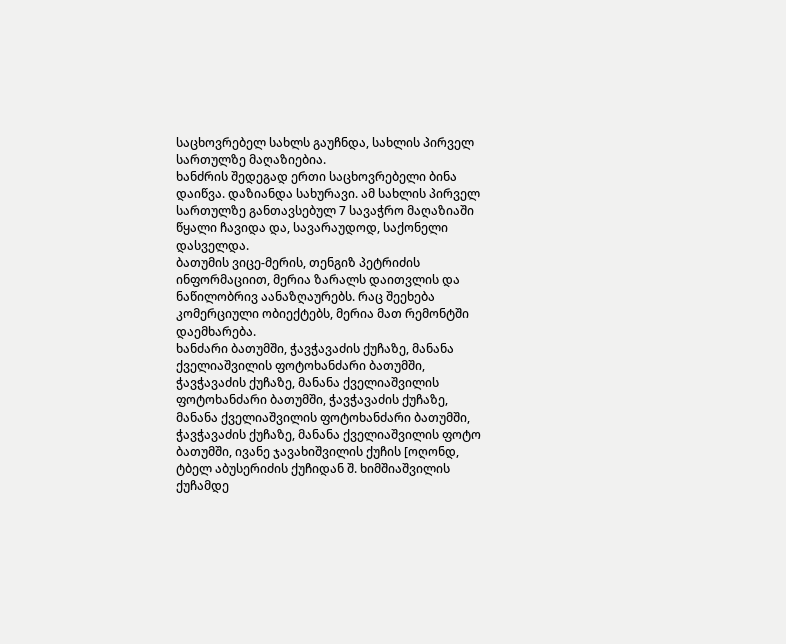საცხოვრებელ სახლს გაუჩნდა, სახლის პირველ სართულზე მაღაზიებია.
ხანძრის შედეგად ერთი საცხოვრებელი ბინა დაიწვა. დაზიანდა სახურავი. ამ სახლის პირველ სართულზე განთავსებულ 7 სავაჭრო მაღაზიაში წყალი ჩავიდა და, სავარაუდოდ, საქონელი დასველდა.
ბათუმის ვიცე-მერის, თენგიზ პეტრიძის ინფორმაციით, მერია ზარალს დაითვლის და ნაწილობრივ აანაზღაურებს. რაც შეეხება კომერციული ობიექტებს, მერია მათ რემონტში დაემხარება.
ხანძარი ბათუმში, ჭავჭავაძის ქუჩაზე, მანანა ქველიაშვილის ფოტოხანძარი ბათუმში, ჭავჭავაძის ქუჩაზე, მანანა ქველიაშვილის ფოტოხანძარი ბათუმში, ჭავჭავაძის ქუჩაზე, მანანა ქველიაშვილის ფოტოხანძარი ბათუმში, ჭავჭავაძის ქუჩაზე, მანანა ქველიაშვილის ფოტო
ბათუმში, ივანე ჯავახიშვილის ქუჩის [ოღონდ, ტბელ აბუსერიძის ქუჩიდან შ. ხიმშიაშვილის ქუჩამდე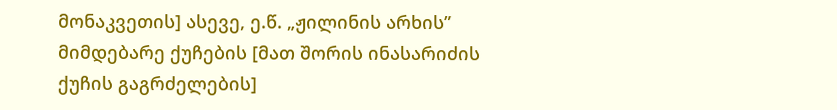მონაკვეთის] ასევე, ე.წ. „ჟილინის არხის” მიმდებარე ქუჩების [მათ შორის ინასარიძის ქუჩის გაგრძელების]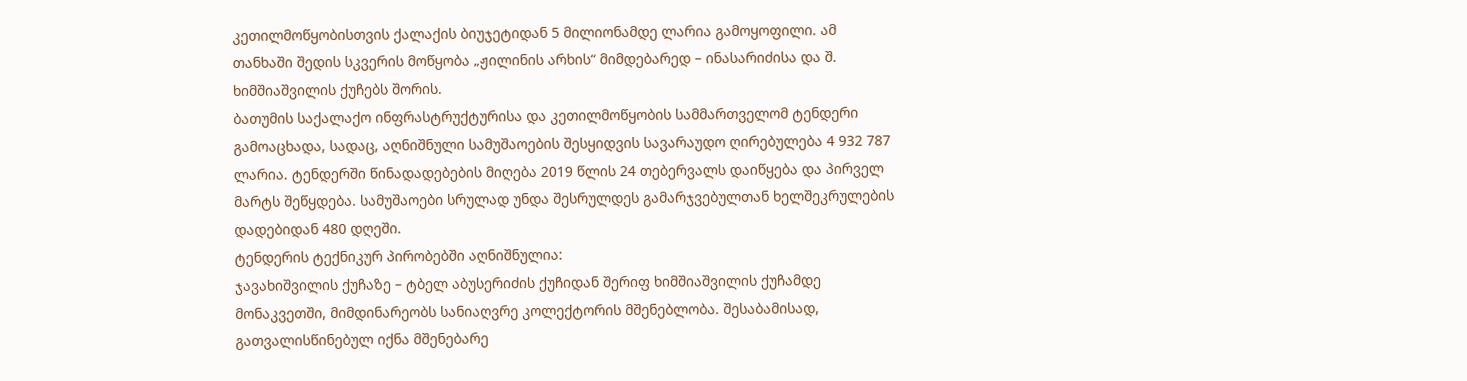კეთილმოწყობისთვის ქალაქის ბიუჯეტიდან 5 მილიონამდე ლარია გამოყოფილი. ამ თანხაში შედის სკვერის მოწყობა „ჟილინის არხის“ მიმდებარედ – ინასარიძისა და შ. ხიმშიაშვილის ქუჩებს შორის.
ბათუმის საქალაქო ინფრასტრუქტურისა და კეთილმოწყობის სამმართველომ ტენდერი გამოაცხადა, სადაც, აღნიშნული სამუშაოების შესყიდვის სავარაუდო ღირებულება 4 932 787 ლარია. ტენდერში წინადადებების მიღება 2019 წლის 24 თებერვალს დაიწყება და პირველ მარტს შეწყდება. სამუშაოები სრულად უნდა შესრულდეს გამარჯვებულთან ხელშეკრულების დადებიდან 480 დღეში.
ტენდერის ტექნიკურ პირობებში აღნიშნულია:
ჯავახიშვილის ქუჩაზე – ტბელ აბუსერიძის ქუჩიდან შერიფ ხიმშიაშვილის ქუჩამდე მონაკვეთში, მიმდინარეობს სანიაღვრე კოლექტორის მშენებლობა. შესაბამისად, გათვალისწინებულ იქნა მშენებარე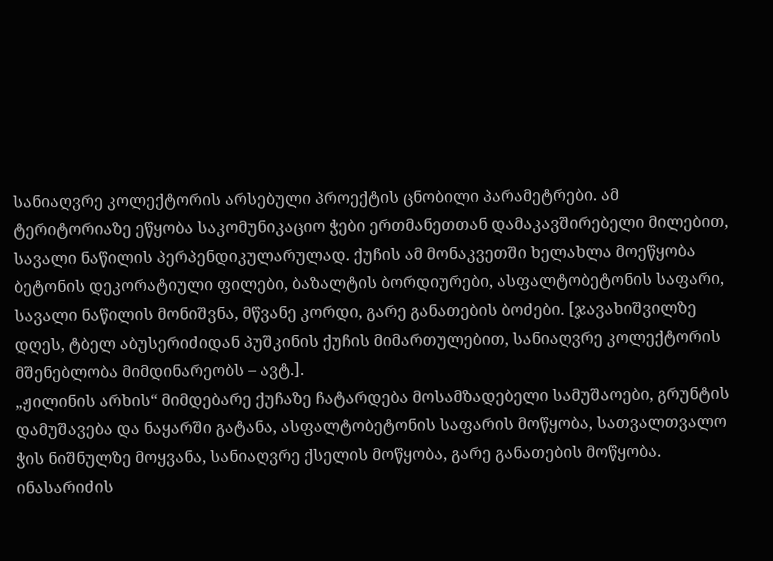სანიაღვრე კოლექტორის არსებული პროექტის ცნობილი პარამეტრები. ამ ტერიტორიაზე ეწყობა საკომუნიკაციო ჭები ერთმანეთთან დამაკავშირებელი მილებით, სავალი ნაწილის პერპენდიკულარულად. ქუჩის ამ მონაკვეთში ხელახლა მოეწყობა ბეტონის დეკორატიული ფილები, ბაზალტის ბორდიურები, ასფალტობეტონის საფარი, სავალი ნაწილის მონიშვნა, მწვანე კორდი, გარე განათების ბოძები. [ჯავახიშვილზე დღეს, ტბელ აბუსერიძიდან პუშკინის ქუჩის მიმართულებით, სანიაღვრე კოლექტორის მშენებლობა მიმდინარეობს – ავტ.].
„ჟილინის არხის“ მიმდებარე ქუჩაზე ჩატარდება მოსამზადებელი სამუშაოები, გრუნტის დამუშავება და ნაყარში გატანა, ასფალტობეტონის საფარის მოწყობა, სათვალთვალო ჭის ნიშნულზე მოყვანა, სანიაღვრე ქსელის მოწყობა, გარე განათების მოწყობა.
ინასარიძის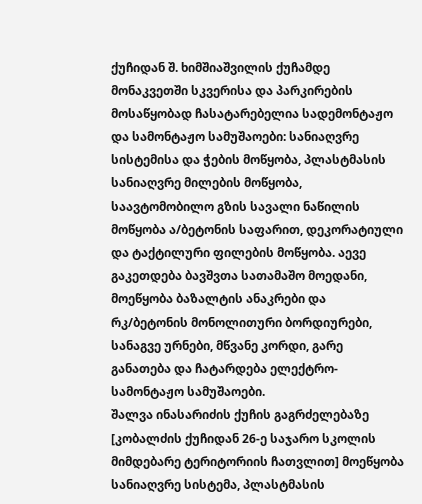ქუჩიდან შ. ხიმშიაშვილის ქუჩამდე მონაკვეთში სკვერისა და პარკირების მოსაწყობად ჩასატარებელია სადემონტაჟო და სამონტაჟო სამუშაოები: სანიაღვრე სისტემისა და ჭების მოწყობა, პლასტმასის სანიაღვრე მილების მოწყობა, საავტომობილო გზის სავალი ნაწილის მოწყობა ა/ბეტონის საფარით, დეკორატიული და ტაქტილური ფილების მოწყობა. აევე გაკეთდება ბავშვთა სათამაშო მოედანი, მოეწყობა ბაზალტის ანაკრები და რკ/ბეტონის მონოლითური ბორდიურები, სანაგვე ურნები, მწვანე კორდი, გარე
განათება და ჩატარდება ელექტრო-სამონტაჟო სამუშაოები.
შალვა ინასარიძის ქუჩის გაგრძელებაზე [კობალძის ქუჩიდან 26-ე საჯარო სკოლის მიმდებარე ტერიტორიის ჩათვლით] მოეწყობა სანიაღვრე სისტემა, პლასტმასის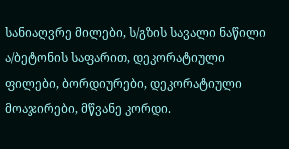სანიაღვრე მილები, ს/გზის სავალი ნაწილი ა/ბეტონის საფარით, დეკორატიული ფილები, ბორდიურები, დეკორატიული მოაჯირები, მწვანე კორდი.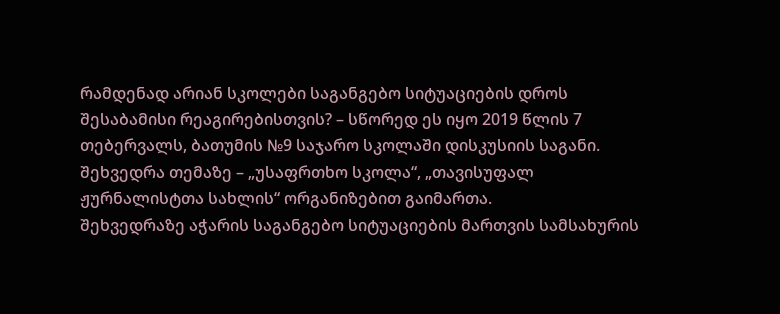რამდენად არიან სკოლები საგანგებო სიტუაციების დროს შესაბამისი რეაგირებისთვის? – სწორედ ეს იყო 2019 წლის 7 თებერვალს, ბათუმის №9 საჯარო სკოლაში დისკუსიის საგანი.
შეხვედრა თემაზე – „უსაფრთხო სკოლა“, „თავისუფალ ჟურნალისტთა სახლის“ ორგანიზებით გაიმართა.
შეხვედრაზე აჭარის საგანგებო სიტუაციების მართვის სამსახურის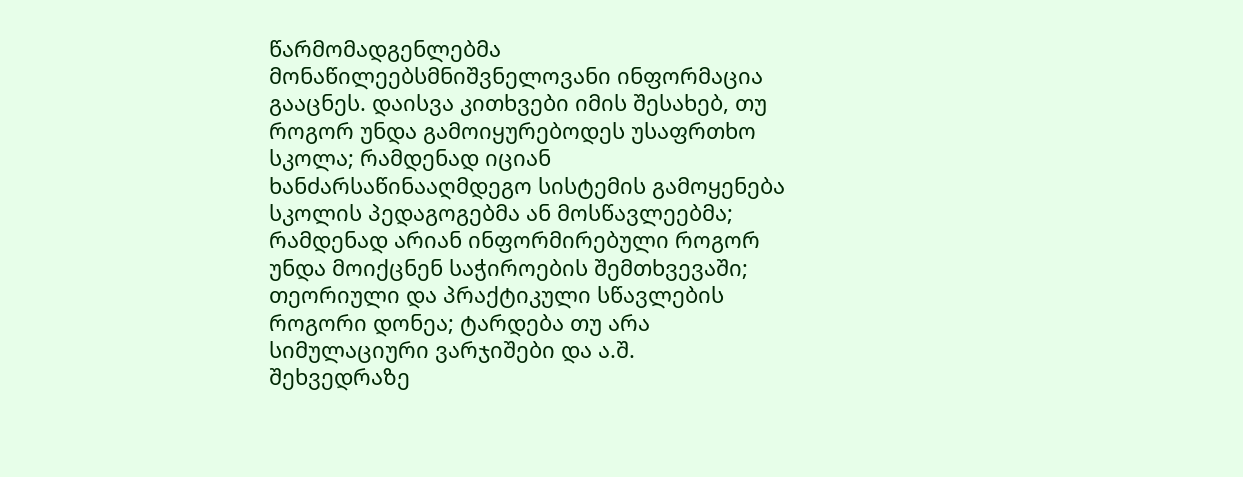წარმომადგენლებმა მონაწილეებსმნიშვნელოვანი ინფორმაცია გააცნეს. დაისვა კითხვები იმის შესახებ, თუ
როგორ უნდა გამოიყურებოდეს უსაფრთხო სკოლა; რამდენად იციან ხანძარსაწინააღმდეგო სისტემის გამოყენება სკოლის პედაგოგებმა ან მოსწავლეებმა; რამდენად არიან ინფორმირებული როგორ უნდა მოიქცნენ საჭიროების შემთხვევაში; თეორიული და პრაქტიკული სწავლების როგორი დონეა; ტარდება თუ არა სიმულაციური ვარჯიშები და ა.შ.
შეხვედრაზე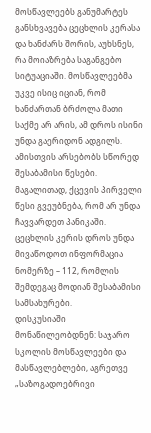მოსწავლეებს განუმარტეს განსხვავება ცეცხლის კერასა და ხანძარს შორის, აუხსნეს, რა მოიაზრება საგანგებო სიტუაციაში. მოსწავლეებმა უკვე ისიც იციან, რომ ხანძართან ბრძოლა მათი საქმე არ არის, ამ დროს ისინი უნდა გაერიდონ ადგილს. ამისთვის არსებობს სწორედ შესაბამისი წესები. მაგალითად, ქცევის პირველი წესი გვეუბნება, რომ არ უნდა ჩავვარდეთ პანიკაში. ცეცხლის კერის დროს უნდა მივაწოდოთ ინფორმაცია ნომერზე – 112, რომლის შემდეგაც მოდიან შესაბამისი სამსახურები.
დისკუსიაში მონაწილეობდნენ: საჯარო სკოლის მოსწავლეები და მასწავლებლები, აგრეთვე „საზოგადოებრივი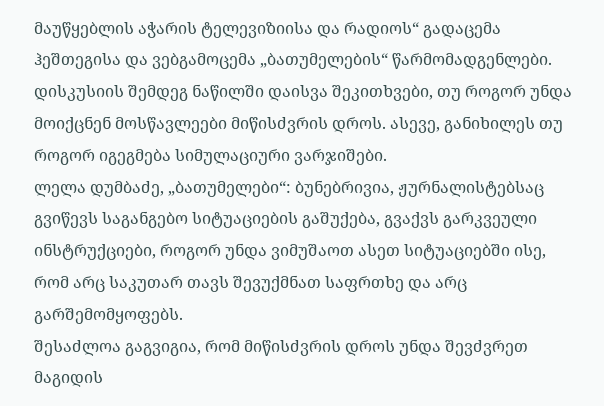მაუწყებლის აჭარის ტელევიზიისა და რადიოს“ გადაცემა ჰეშთეგისა და ვებგამოცემა „ბათუმელების“ წარმომადგენლები.
დისკუსიის შემდეგ ნაწილში დაისვა შეკითხვები, თუ როგორ უნდა მოიქცნენ მოსწავლეები მიწისძვრის დროს. ასევე, განიხილეს თუ როგორ იგეგმება სიმულაციური ვარჯიშები.
ლელა დუმბაძე, „ბათუმელები“: ბუნებრივია, ჟურნალისტებსაც გვიწევს საგანგებო სიტუაციების გაშუქება, გვაქვს გარკვეული ინსტრუქციები, როგორ უნდა ვიმუშაოთ ასეთ სიტუაციებში ისე, რომ არც საკუთარ თავს შევუქმნათ საფრთხე და არც გარშემომყოფებს.
შესაძლოა გაგვიგია, რომ მიწისძვრის დროს უნდა შევძვრეთ მაგიდის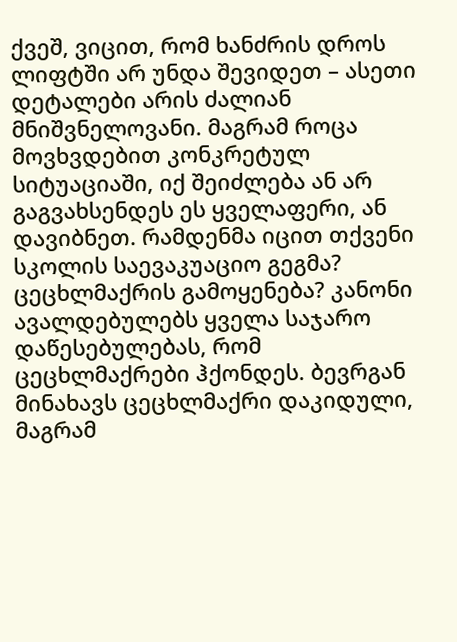ქვეშ, ვიცით, რომ ხანძრის დროს ლიფტში არ უნდა შევიდეთ – ასეთი დეტალები არის ძალიან მნიშვნელოვანი. მაგრამ როცა მოვხვდებით კონკრეტულ სიტუაციაში, იქ შეიძლება ან არ გაგვახსენდეს ეს ყველაფერი, ან დავიბნეთ. რამდენმა იცით თქვენი სკოლის საევაკუაციო გეგმა? ცეცხლმაქრის გამოყენება? კანონი ავალდებულებს ყველა საჯარო დაწესებულებას, რომ ცეცხლმაქრები ჰქონდეს. ბევრგან მინახავს ცეცხლმაქრი დაკიდული, მაგრამ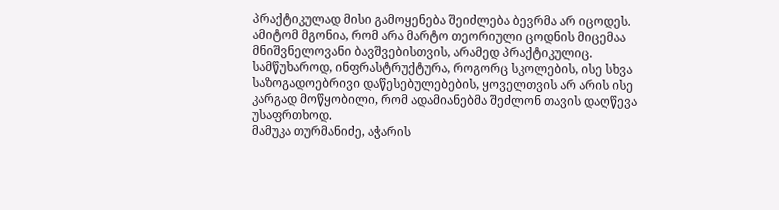პრაქტიკულად მისი გამოყენება შეიძლება ბევრმა არ იცოდეს. ამიტომ მგონია, რომ არა მარტო თეორიული ცოდნის მიცემაა მნიშვნელოვანი ბავშვებისთვის, არამედ პრაქტიკულიც. სამწუხაროდ, ინფრასტრუქტურა, როგორც სკოლების, ისე სხვა საზოგადოებრივი დაწესებულებების, ყოველთვის არ არის ისე კარგად მოწყობილი, რომ ადამიანებმა შეძლონ თავის დაღწევა უსაფრთხოდ.
მამუკა თურმანიძე, აჭარის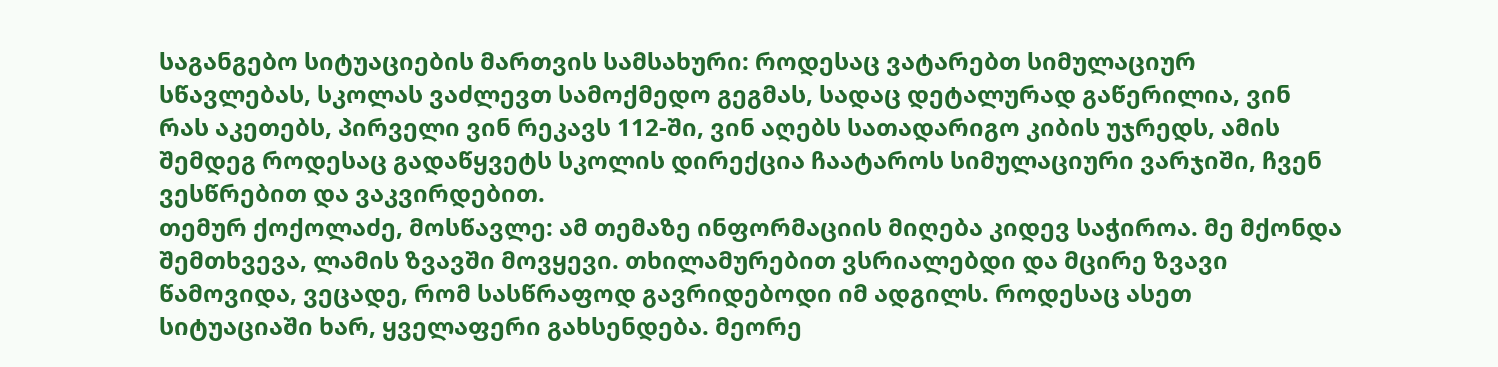საგანგებო სიტუაციების მართვის სამსახური: როდესაც ვატარებთ სიმულაციურ სწავლებას, სკოლას ვაძლევთ სამოქმედო გეგმას, სადაც დეტალურად გაწერილია, ვინ რას აკეთებს, პირველი ვინ რეკავს 112-ში, ვინ აღებს სათადარიგო კიბის უჯრედს, ამის შემდეგ როდესაც გადაწყვეტს სკოლის დირექცია ჩაატაროს სიმულაციური ვარჯიში, ჩვენ ვესწრებით და ვაკვირდებით.
თემურ ქოქოლაძე, მოსწავლე: ამ თემაზე ინფორმაციის მიღება კიდევ საჭიროა. მე მქონდა შემთხვევა, ლამის ზვავში მოვყევი. თხილამურებით ვსრიალებდი და მცირე ზვავი წამოვიდა, ვეცადე, რომ სასწრაფოდ გავრიდებოდი იმ ადგილს. როდესაც ასეთ სიტუაციაში ხარ, ყველაფერი გახსენდება. მეორე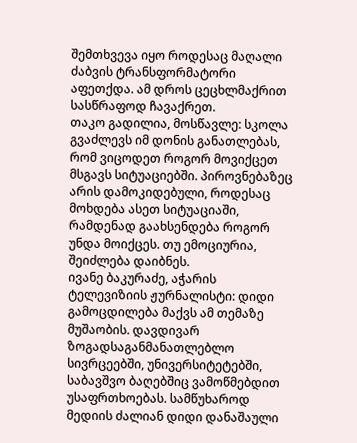შემთხვევა იყო როდესაც მაღალი ძაბვის ტრანსფორმატორი აფეთქდა. ამ დროს ცეცხლმაქრით სასწრაფოდ ჩავაქრეთ.
თაკო გადილია, მოსწავლე: სკოლა გვაძლევს იმ დონის განათლებას, რომ ვიცოდეთ როგორ მოვიქცეთ მსგავს სიტუაციებში. პიროვნებაზეც არის დამოკიდებული, როდესაც მოხდება ასეთ სიტუაციაში, რამდენად გაახსენდება როგორ უნდა მოიქცეს. თუ ემოციურია, შეიძლება დაიბნეს.
ივანე ბაკურაძე, აჭარის ტელევიზიის ჟურნალისტი: დიდი გამოცდილება მაქვს ამ თემაზე მუშაობის. დავდივარ ზოგადსაგანმანათლებლო სივრცეებში, უნივერსიტეტებში, საბავშვო ბაღებშიც ვამოწმებდით უსაფრთხოებას. სამწუხაროდ მედიის ძალიან დიდი დანაშაული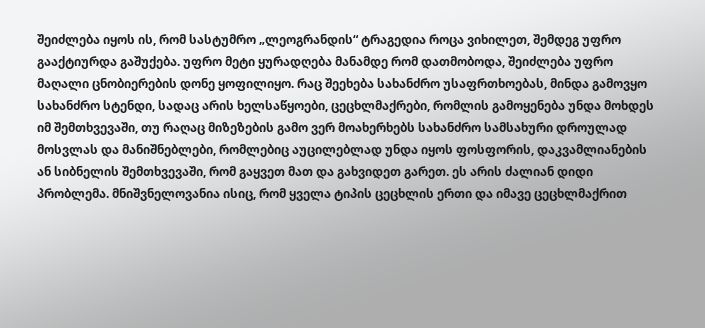შეიძლება იყოს ის, რომ სასტუმრო „ლეოგრანდის“ ტრაგედია როცა ვიხილეთ, შემდეგ უფრო გააქტიურდა გაშუქება. უფრო მეტი ყურადღება მანამდე რომ დათმობოდა, შეიძლება უფრო მაღალი ცნობიერების დონე ყოფილიყო. რაც შეეხება სახანძრო უსაფრთხოებას, მინდა გამოვყო სახანძრო სტენდი, სადაც არის ხელსაწყოები, ცეცხლმაქრები, რომლის გამოყენება უნდა მოხდეს იმ შემთხვევაში, თუ რაღაც მიზეზების გამო ვერ მოახერხებს სახანძრო სამსახური დროულად მოსვლას და მანიშნებლები, რომლებიც აუცილებლად უნდა იყოს ფოსფორის, დაკვამლიანების ან სიბნელის შემთხვევაში, რომ გაყვეთ მათ და გახვიდეთ გარეთ. ეს არის ძალიან დიდი პრობლემა. მნიშვნელოვანია ისიც, რომ ყველა ტიპის ცეცხლის ერთი და იმავე ცეცხლმაქრით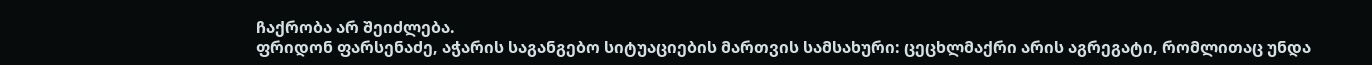ჩაქრობა არ შეიძლება.
ფრიდონ ფარსენაძე, აჭარის საგანგებო სიტუაციების მართვის სამსახური: ცეცხლმაქრი არის აგრეგატი, რომლითაც უნდა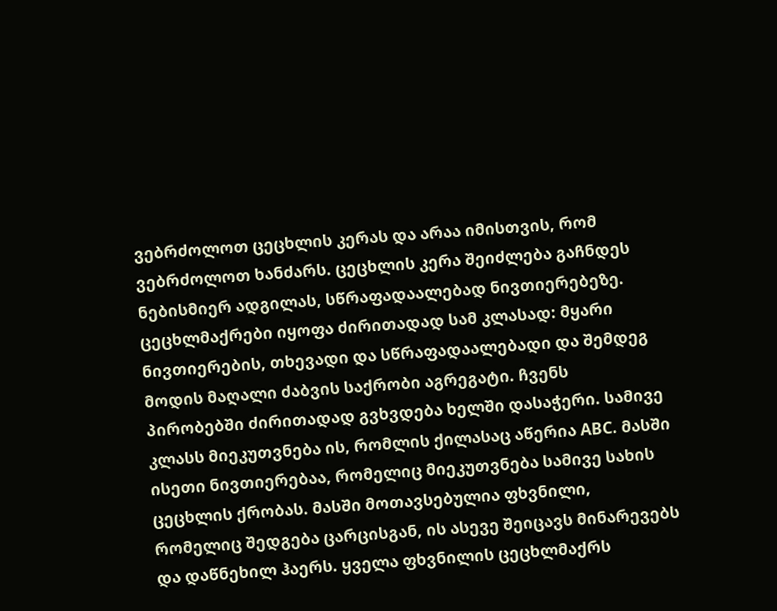ვებრძოლოთ ცეცხლის კერას და არაა იმისთვის, რომ ვებრძოლოთ ხანძარს. ცეცხლის კერა შეიძლება გაჩნდეს ნებისმიერ ადგილას, სწრაფადაალებად ნივთიერებეზე. ცეცხლმაქრები იყოფა ძირითადად სამ კლასად: მყარი ნივთიერების, თხევადი და სწრაფადაალებადი და შემდეგ მოდის მაღალი ძაბვის საქრობი აგრეგატი. ჩვენს პირობებში ძირითადად გვხვდება ხელში დასაჭერი. სამივე კლასს მიეკუთვნება ის, რომლის ქილასაც აწერია ABC. მასში ისეთი ნივთიერებაა, რომელიც მიეკუთვნება სამივე სახის ცეცხლის ქრობას. მასში მოთავსებულია ფხვნილი, რომელიც შედგება ცარცისგან, ის ასევე შეიცავს მინარევებს და დაწნეხილ ჰაერს. ყველა ფხვნილის ცეცხლმაქრს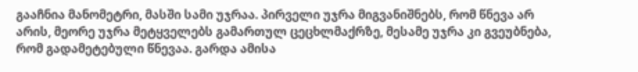გააჩნია მანომეტრი, მასში სამი უჯრაა. პირველი უჯრა მიგვანიშნებს, რომ წნევა არ არის, მეორე უჯრა მეტყველებს გამართულ ცეცხლმაქრზე, მესამე უჯრა კი გვეუბნება, რომ გადამეტებული წნევაა. გარდა ამისა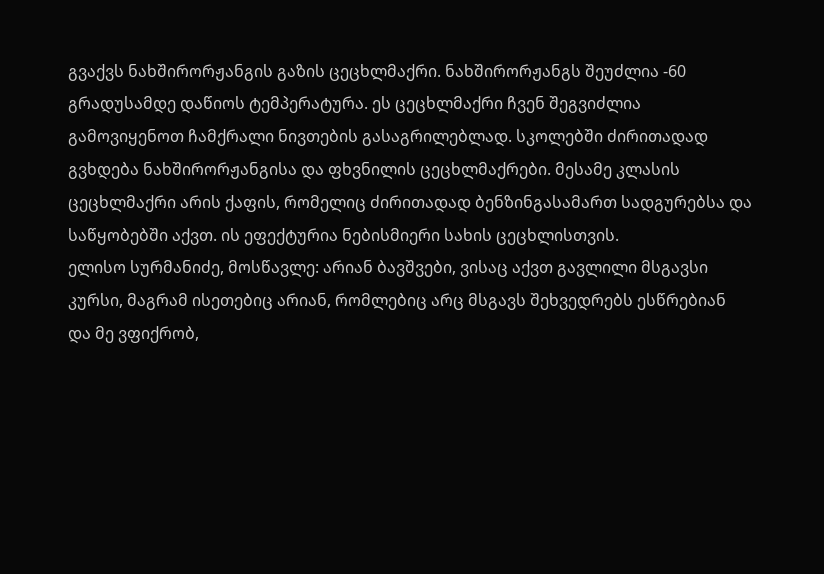გვაქვს ნახშირორჟანგის გაზის ცეცხლმაქრი. ნახშირორჟანგს შეუძლია -60 გრადუსამდე დაწიოს ტემპერატურა. ეს ცეცხლმაქრი ჩვენ შეგვიძლია გამოვიყენოთ ჩამქრალი ნივთების გასაგრილებლად. სკოლებში ძირითადად გვხდება ნახშირორჟანგისა და ფხვნილის ცეცხლმაქრები. მესამე კლასის ცეცხლმაქრი არის ქაფის, რომელიც ძირითადად ბენზინგასამართ სადგურებსა და საწყობებში აქვთ. ის ეფექტურია ნებისმიერი სახის ცეცხლისთვის.
ელისო სურმანიძე, მოსწავლე: არიან ბავშვები, ვისაც აქვთ გავლილი მსგავსი კურსი, მაგრამ ისეთებიც არიან, რომლებიც არც მსგავს შეხვედრებს ესწრებიან და მე ვფიქრობ,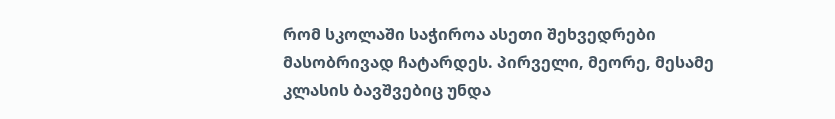რომ სკოლაში საჭიროა ასეთი შეხვედრები მასობრივად ჩატარდეს. პირველი, მეორე, მესამე კლასის ბავშვებიც უნდა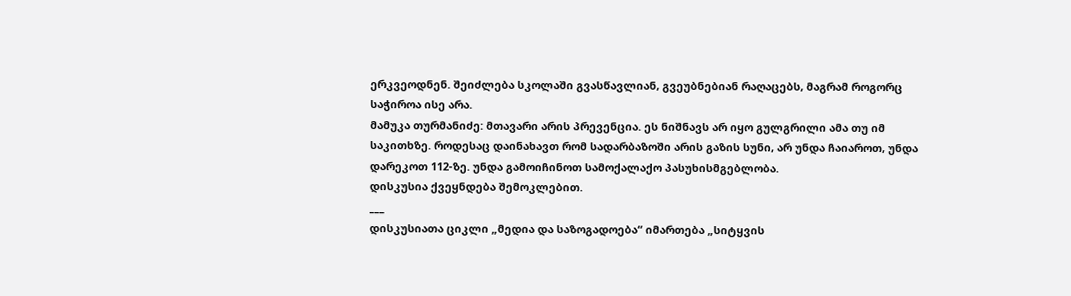ერკვეოდნენ. შეიძლება სკოლაში გვასწავლიან, გვეუბნებიან რაღაცებს, მაგრამ როგორც საჭიროა ისე არა.
მამუკა თურმანიძე: მთავარი არის პრევენცია. ეს ნიშნავს არ იყო გულგრილი ამა თუ იმ საკითხზე. როდესაც დაინახავთ რომ სადარბაზოში არის გაზის სუნი, არ უნდა ჩაიაროთ, უნდა დარეკოთ 112-ზე. უნდა გამოიჩინოთ სამოქალაქო პასუხისმგებლობა.
დისკუსია ქვეყნდება შემოკლებით.
___
დისკუსიათა ციკლი „მედია და საზოგადოება“ იმართება „სიტყვის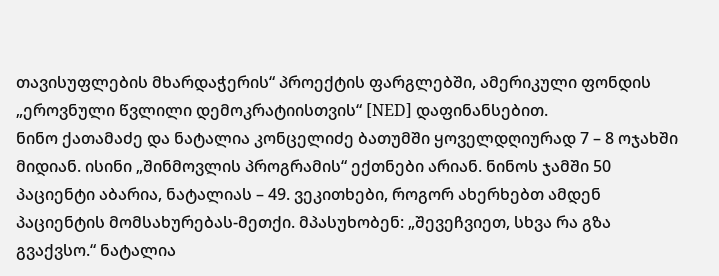თავისუფლების მხარდაჭერის“ პროექტის ფარგლებში, ამერიკული ფონდის „ეროვნული წვლილი დემოკრატიისთვის“ [NED] დაფინანსებით.
ნინო ქათამაძე და ნატალია კონცელიძე ბათუმში ყოველდღიურად 7 – 8 ოჯახში მიდიან. ისინი „შინმოვლის პროგრამის“ ექთნები არიან. ნინოს ჯამში 50 პაციენტი აბარია, ნატალიას – 49. ვეკითხები, როგორ ახერხებთ ამდენ პაციენტის მომსახურებას-მეთქი. მპასუხობენ: „შევეჩვიეთ, სხვა რა გზა გვაქვსო.“ ნატალია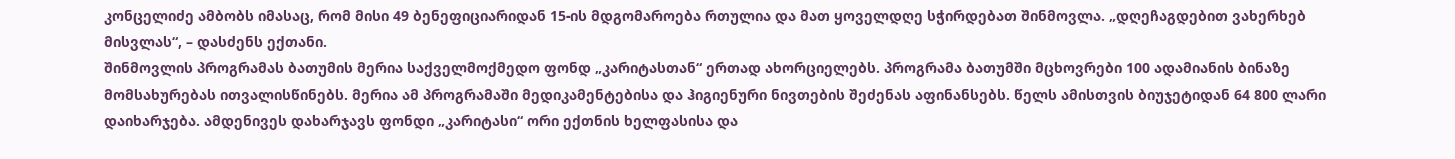კონცელიძე ამბობს იმასაც, რომ მისი 49 ბენეფიციარიდან 15-ის მდგომაროება რთულია და მათ ყოველდღე სჭირდებათ შინმოვლა. „დღეჩაგდებით ვახერხებ მისვლას“, – დასძენს ექთანი.
შინმოვლის პროგრამას ბათუმის მერია საქველმოქმედო ფონდ „კარიტასთან“ ერთად ახორციელებს. პროგრამა ბათუმში მცხოვრები 100 ადამიანის ბინაზე მომსახურებას ითვალისწინებს. მერია ამ პროგრამაში მედიკამენტებისა და ჰიგიენური ნივთების შეძენას აფინანსებს. წელს ამისთვის ბიუჯეტიდან 64 800 ლარი დაიხარჯება. ამდენივეს დახარჯავს ფონდი „კარიტასი“ ორი ექთნის ხელფასისა და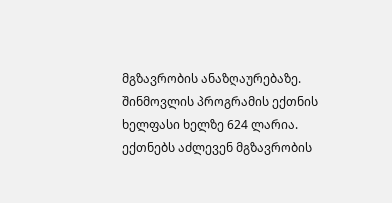მგზავრობის ანაზღაურებაზე.
შინმოვლის პროგრამის ექთნის ხელფასი ხელზე 624 ლარია. ექთნებს აძლევენ მგზავრობის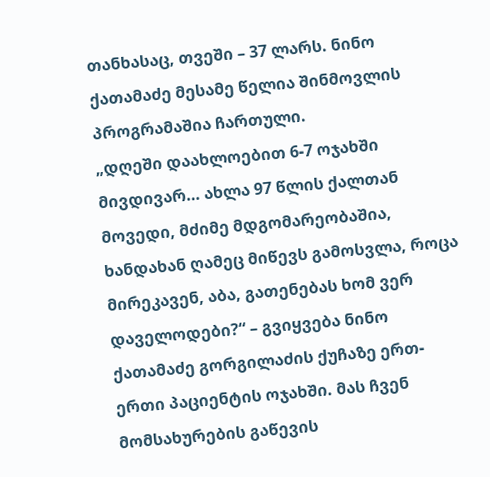თანხასაც, თვეში – 37 ლარს. ნინო ქათამაძე მესამე წელია შინმოვლის პროგრამაშია ჩართული.
„დღეში დაახლოებით 6-7 ოჯახში მივდივარ… ახლა 97 წლის ქალთან მოვედი, მძიმე მდგომარეობაშია, ხანდახან ღამეც მიწევს გამოსვლა, როცა მირეკავენ, აბა, გათენებას ხომ ვერ დაველოდები?“ – გვიყვება ნინო ქათამაძე გორგილაძის ქუჩაზე ერთ-ერთი პაციენტის ოჯახში. მას ჩვენ მომსახურების გაწევის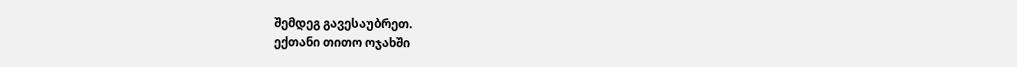შემდეგ გავესაუბრეთ.
ექთანი თითო ოჯახში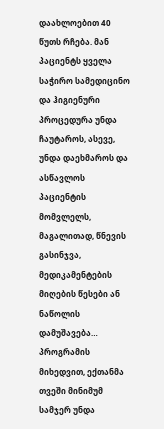დაახლოებით 40 წუთს რჩება. მან პაციენტს ყველა საჭირო სამედიცინო და ჰიგიენური პროცედურა უნდა ჩაუტაროს, ასევე, უნდა დაეხმაროს და ასწავლოს პაციენტის მომვლელს, მაგალითად, წნევის გასინჯვა, მედიკამენტების მიღების წესები ან ნაწოლის დამუშავება… პროგრამის მიხედვით, ექთანმა თვეში მინიმუმ სამჯერ უნდა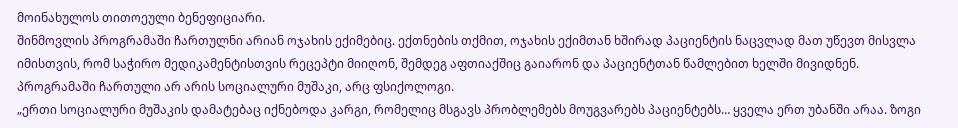მოინახულოს თითოეული ბენეფიციარი.
შინმოვლის პროგრამაში ჩართულნი არიან ოჯახის ექიმებიც. ექთნების თქმით, ოჯახის ექიმთან ხშირად პაციენტის ნაცვლად მათ უწევთ მისვლა იმისთვის, რომ საჭირო მედიკამენტისთვის რეცეპტი მიიღონ, შემდეგ აფთიაქშიც გაიარონ და პაციენტთან წამლებით ხელში მივიდნენ. პროგრამაში ჩართული არ არის სოციალური მუშაკი, არც ფსიქოლოგი.
„ერთი სოციალური მუშაკის დამატებაც იქნებოდა კარგი, რომელიც მსგავს პრობლემებს მოუგვარებს პაციენტებს… ყველა ერთ უბანში არაა. ზოგი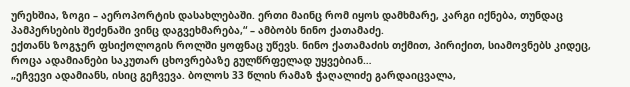ურეხშია, ზოგი – აეროპორტის დასახლებაში. ერთი მაინც რომ იყოს დამხმარე, კარგი იქნება, თუნდაც პამპერსების შეძენაში ვინც დაგვეხმარება,“ – ამბობს ნინო ქათამაძე.
ექთანს ზოგჯერ ფსიქოლოგის როლში ყოფნაც უწევს. ნინო ქათამაძის თქმით, პირიქით, სიამოვნებს კიდეც, როცა ადამიანები საკუთარ ცხოვრებაზე გულწრფელად უყვებიან…
„ეჩვევი ადამიანს, ისიც გეჩვევა. ბოლოს 33 წლის რამაზ ჭაღალიძე გარდაიცვალა,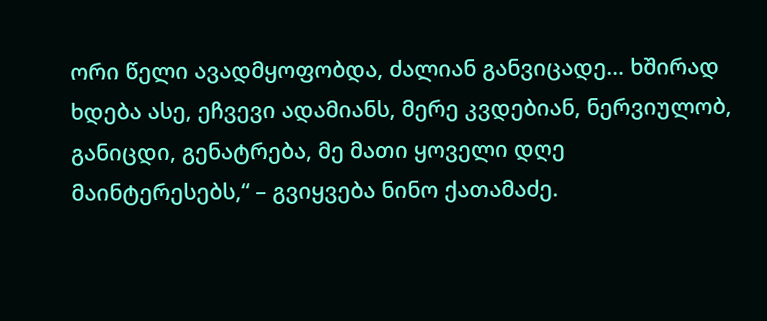ორი წელი ავადმყოფობდა, ძალიან განვიცადე… ხშირად ხდება ასე, ეჩვევი ადამიანს, მერე კვდებიან, ნერვიულობ, განიცდი, გენატრება, მე მათი ყოველი დღე მაინტერესებს,“ – გვიყვება ნინო ქათამაძე.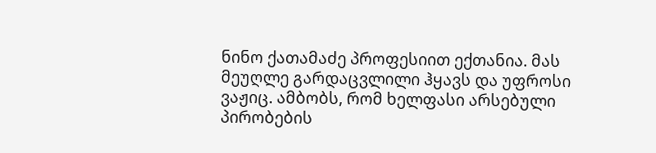ნინო ქათამაძე პროფესიით ექთანია. მას მეუღლე გარდაცვლილი ჰყავს და უფროსი ვაჟიც. ამბობს, რომ ხელფასი არსებული პირობების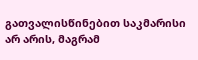გათვალისწინებით საკმარისი არ არის, მაგრამ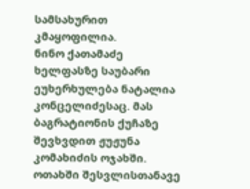სამსახურით კმაყოფილია.
ნინო ქათამაძე
ხელფასზე საუბარი ეუხერხულება ნატალია კონცელიძესაც. მას ბაგრატიონის ქუჩაზე შევხვდით ჟუჟუნა კომახიძის ოჯახში. ოთახში შესვლისთანავე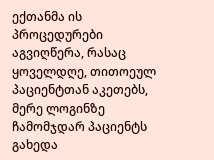ექთანმა ის პროცედურები აგვიღწერა, რასაც ყოველდღე, თითოეულ პაციენტთან აკეთებს, მერე ლოგინზე ჩამომჯდარ პაციენტს გახედა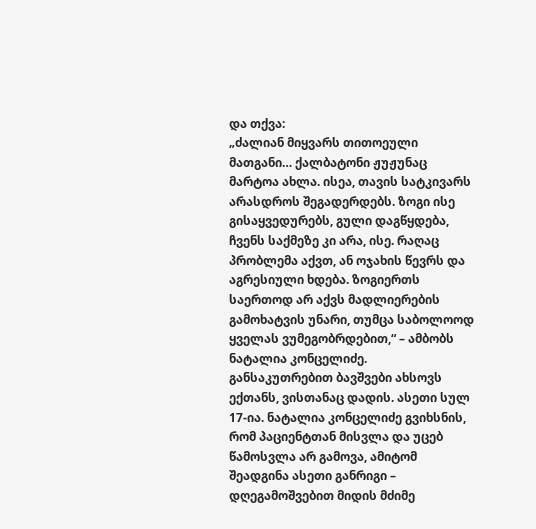და თქვა:
„ძალიან მიყვარს თითოეული მათგანი… ქალბატონი ჟუჟუნაც მარტოა ახლა. ისეა, თავის სატკივარს არასდროს შეგადერდებს. ზოგი ისე გისაყვედურებს, გული დაგწყდება, ჩვენს საქმეზე კი არა, ისე. რაღაც პრობლემა აქვთ, ან ოჯახის წევრს და აგრესიული ხდება. ზოგიერთს საერთოდ არ აქვს მადლიერების გამოხატვის უნარი, თუმცა საბოლოოდ ყველას ვუმეგობრდებით,“ – ამბობს ნატალია კონცელიძე.
განსაკუთრებით ბავშვები ახსოვს ექთანს, ვისთანაც დადის. ასეთი სულ 17-ია. ნატალია კონცელიძე გვიხსნის, რომ პაციენტთან მისვლა და უცებ წამოსვლა არ გამოვა, ამიტომ შეადგინა ასეთი განრიგი – დღეგამოშვებით მიდის მძიმე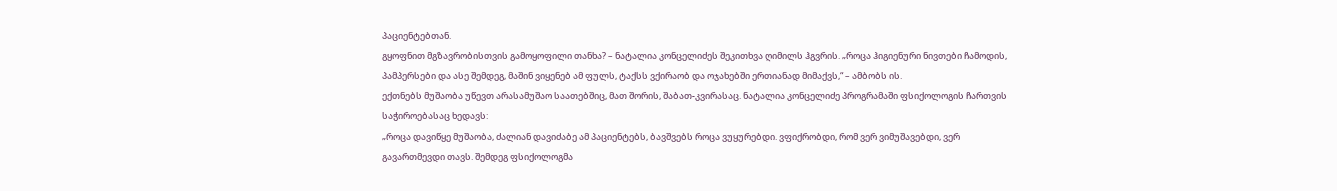პაციენტებთან.
გყოფნით მგზავრობისთვის გამოყოფილი თანხა? – ნატალია კონცელიძეს შეკითხვა ღიმილს ჰგვრის. „როცა ჰიგიენური ნივთები ჩამოდის, პამპერსები და ასე შემდეგ, მაშინ ვიყენებ ამ ფულს, ტაქსს ვქირაობ და ოჯახებში ერთიანად მიმაქვს,“ – ამბობს ის.
ექთნებს მუშაობა უწევთ არასამუშაო საათებშიც, მათ შორის, შაბათ-კვირასაც. ნატალია კონცელიძე პროგრამაში ფსიქოლოგის ჩართვის საჭიროებასაც ხედავს:
„როცა დავიწყე მუშაობა, ძალიან დავიძაბე ამ პაციენტებს, ბავშვებს როცა ვუყურებდი. ვფიქრობდი, რომ ვერ ვიმუშავებდი, ვერ გავართმევდი თავს. შემდეგ ფსიქოლოგმა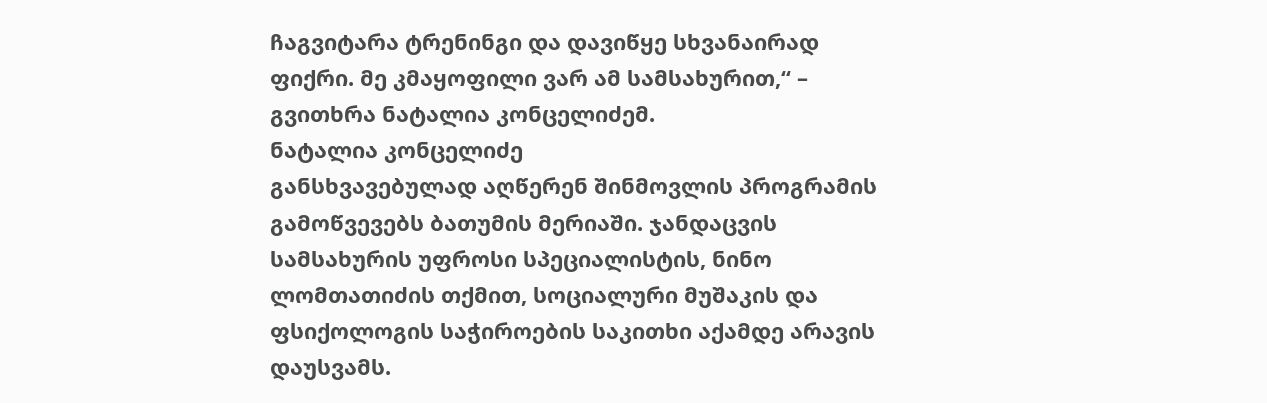ჩაგვიტარა ტრენინგი და დავიწყე სხვანაირად ფიქრი. მე კმაყოფილი ვარ ამ სამსახურით,“ – გვითხრა ნატალია კონცელიძემ.
ნატალია კონცელიძე
განსხვავებულად აღწერენ შინმოვლის პროგრამის გამოწვევებს ბათუმის მერიაში. ჯანდაცვის სამსახურის უფროსი სპეციალისტის, ნინო ლომთათიძის თქმით, სოციალური მუშაკის და ფსიქოლოგის საჭიროების საკითხი აქამდე არავის დაუსვამს.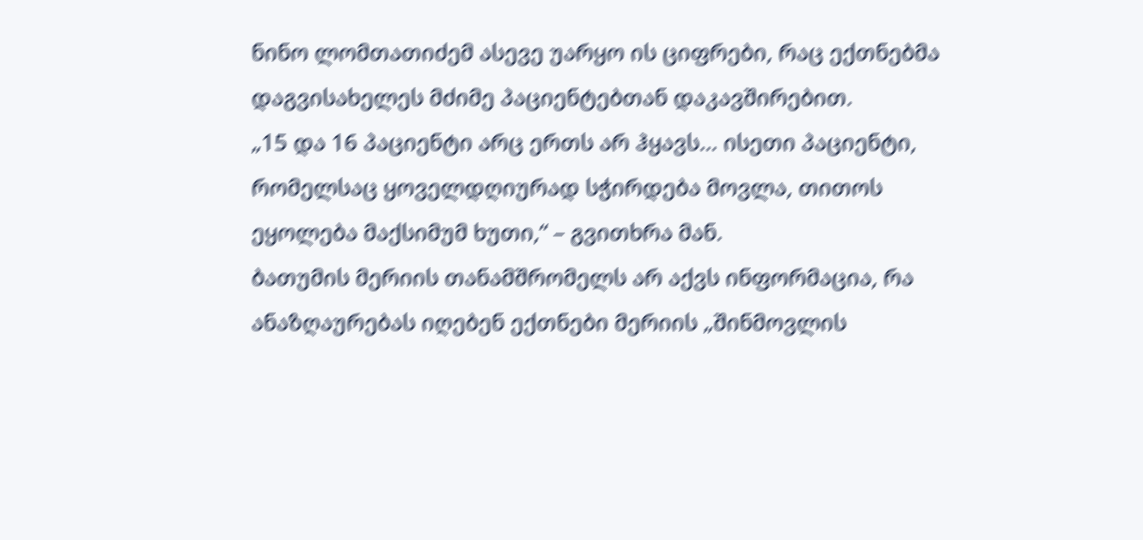ნინო ლომთათიძემ ასევე უარყო ის ციფრები, რაც ექთნებმა დაგვისახელეს მძიმე პაციენტებთან დაკავშირებით.
„15 და 16 პაციენტი არც ერთს არ ჰყავს… ისეთი პაციენტი, რომელსაც ყოველდღიურად სჭირდება მოვლა, თითოს ეყოლება მაქსიმუმ ხუთი,“ – გვითხრა მან.
ბათუმის მერიის თანამშრომელს არ აქვს ინფორმაცია, რა ანაზღაურებას იღებენ ექთნები მერიის „შინმოვლის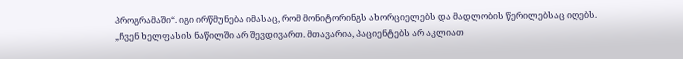პროგრამაში“. იგი ირწმუნება იმასაც, რომ მონიტორინგს ახორციელებს და მადლობის წერილებსაც იღებს.
„ჩვენ ხელფასის ნაწილში არ შევდივართ. მთავარია, პაციენტებს არ აკლიათ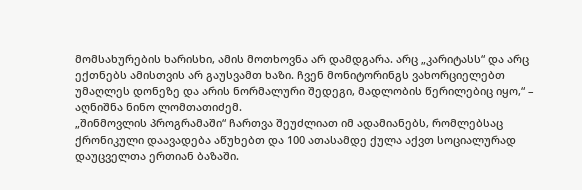მომსახურების ხარისხი, ამის მოთხოვნა არ დამდგარა. არც „კარიტასს“ და არც ექთნებს ამისთვის არ გაუსვამთ ხაზი. ჩვენ მონიტორინგს ვახორციელებთ უმაღლეს დონეზე და არის ნორმალური შედეგი, მადლობის წერილებიც იყო,“ – აღნიშნა ნინო ლომთათიძემ.
„შინმოვლის პროგრამაში“ ჩართვა შეუძლიათ იმ ადამიანებს, რომლებსაც ქრონიკული დაავადება აწუხებთ და 100 ათასამდე ქულა აქვთ სოციალურად დაუცველთა ერთიან ბაზაში.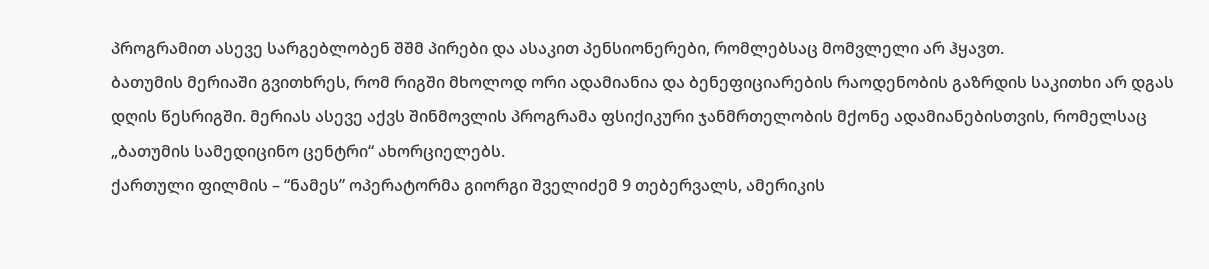პროგრამით ასევე სარგებლობენ შშმ პირები და ასაკით პენსიონერები, რომლებსაც მომვლელი არ ჰყავთ.
ბათუმის მერიაში გვითხრეს, რომ რიგში მხოლოდ ორი ადამიანია და ბენეფიციარების რაოდენობის გაზრდის საკითხი არ დგას დღის წესრიგში. მერიას ასევე აქვს შინმოვლის პროგრამა ფსიქიკური ჯანმრთელობის მქონე ადამიანებისთვის, რომელსაც „ბათუმის სამედიცინო ცენტრი“ ახორციელებს.
ქართული ფილმის – “ნამეს” ოპერატორმა გიორგი შველიძემ 9 თებერვალს, ამერიკის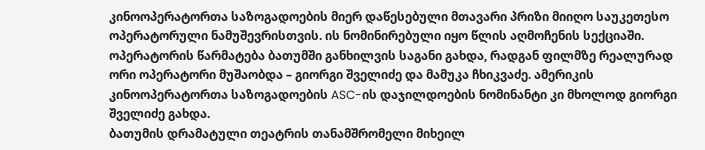კინოოპერატორთა საზოგადოების მიერ დაწესებული მთავარი პრიზი მიიღო საუკეთესო ოპერატორული ნამუშევრისთვის. ის ნომინირებული იყო წლის აღმოჩენის სექციაში. ოპერატორის წარმატება ბათუმში განხილვის საგანი გახდა, რადგან ფილმზე რეალურად ორი ოპერატორი მუშაობდა – გიორგი შველიძე და მამუკა ჩხიკვაძე. ამერიკის კინოოპერატორთა საზოგადოების ASC-ის დაჯილდოების ნომინანტი კი მხოლოდ გიორგი შველიძე გახდა.
ბათუმის დრამატული თეატრის თანამშრომელი მიხეილ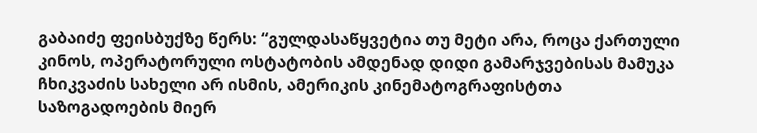გაბაიძე ფეისბუქზე წერს: “გულდასაწყვეტია თუ მეტი არა, როცა ქართული კინოს, ოპერატორული ოსტატობის ამდენად დიდი გამარჯვებისას მამუკა ჩხიკვაძის სახელი არ ისმის, ამერიკის კინემატოგრაფისტთა საზოგადოების მიერ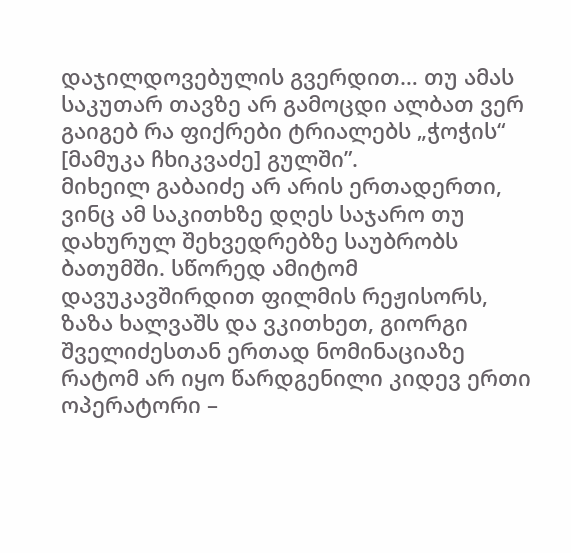დაჯილდოვებულის გვერდით… თუ ამას საკუთარ თავზე არ გამოცდი ალბათ ვერ გაიგებ რა ფიქრები ტრიალებს „ჭოჭის“ [მამუკა ჩხიკვაძე] გულში”.
მიხეილ გაბაიძე არ არის ერთადერთი, ვინც ამ საკითხზე დღეს საჯარო თუ დახურულ შეხვედრებზე საუბრობს ბათუმში. სწორედ ამიტომ დავუკავშირდით ფილმის რეჟისორს, ზაზა ხალვაშს და ვკითხეთ, გიორგი შველიძესთან ერთად ნომინაციაზე რატომ არ იყო წარდგენილი კიდევ ერთი ოპერატორი –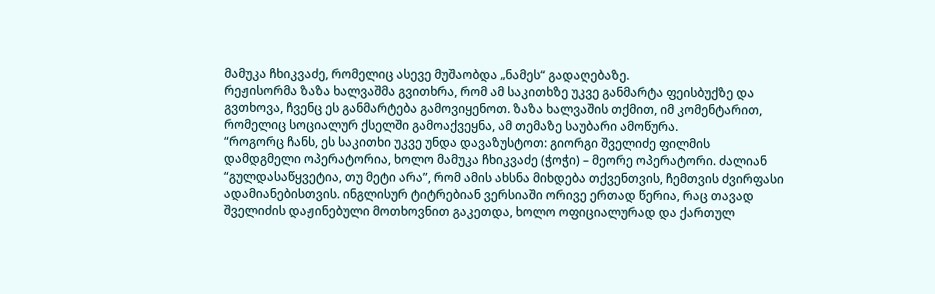მამუკა ჩხიკვაძე, რომელიც ასევე მუშაობდა „ნამეს“ გადაღებაზე.
რეჟისორმა ზაზა ხალვაშმა გვითხრა, რომ ამ საკითხზე უკვე განმარტა ფეისბუქზე და გვთხოვა, ჩვენც ეს განმარტება გამოვიყენოთ. ზაზა ხალვაშის თქმით, იმ კომენტარით, რომელიც სოციალურ ქსელში გამოაქვეყნა, ამ თემაზე საუბარი ამოწურა.
“როგორც ჩანს, ეს საკითხი უკვე უნდა დავაზუსტოთ: გიორგი შველიძე ფილმის დამდგმელი ოპერატორია, ხოლო მამუკა ჩხიკვაძე (ჭოჭი) – მეორე ოპერატორი. ძალიან “გულდასაწყვეტია, თუ მეტი არა”, რომ ამის ახსნა მიხდება თქვენთვის, ჩემთვის ძვირფასი ადამიანებისთვის. ინგლისურ ტიტრებიან ვერსიაში ორივე ერთად წერია, რაც თავად შველიძის დაჟინებული მოთხოვნით გაკეთდა, ხოლო ოფიციალურად და ქართულ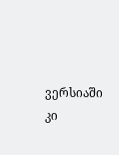ვერსიაში კი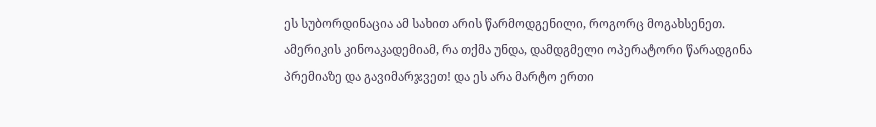ეს სუბორდინაცია ამ სახით არის წარმოდგენილი, როგორც მოგახსენეთ. ამერიკის კინოაკადემიამ, რა თქმა უნდა, დამდგმელი ოპერატორი წარადგინა პრემიაზე და გავიმარჯვეთ! და ეს არა მარტო ერთი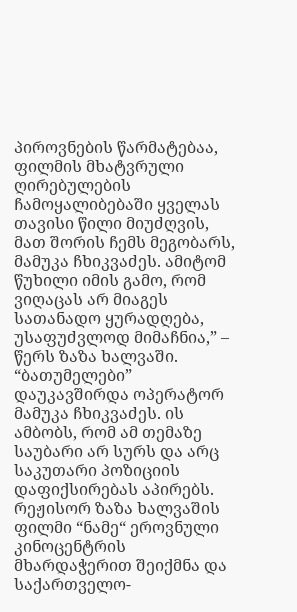პიროვნების წარმატებაა, ფილმის მხატვრული ღირებულების ჩამოყალიბებაში ყველას თავისი წილი მიუძღვის, მათ შორის ჩემს მეგობარს, მამუკა ჩხიკვაძეს. ამიტომ წუხილი იმის გამო, რომ ვიღაცას არ მიაგეს სათანადო ყურადღება, უსაფუძვლოდ მიმაჩნია,” – წერს ზაზა ხალვაში.
“ბათუმელები” დაუკავშირდა ოპერატორ მამუკა ჩხიკვაძეს. ის ამბობს, რომ ამ თემაზე საუბარი არ სურს და არც საკუთარი პოზიციის დაფიქსირებას აპირებს.
რეჟისორ ზაზა ხალვაშის ფილმი “ნამე“ ეროვნული კინოცენტრის მხარდაჭერით შეიქმნა და საქართველო-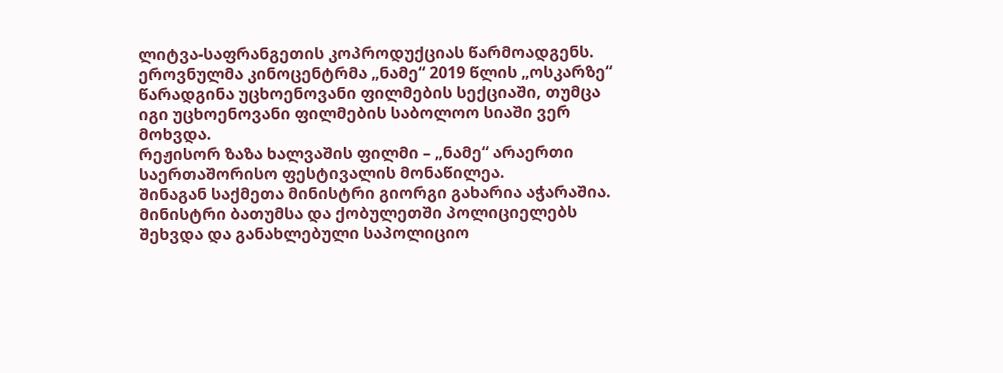ლიტვა-საფრანგეთის კოპროდუქციას წარმოადგენს.
ეროვნულმა კინოცენტრმა „ნამე“ 2019 წლის „ოსკარზე“ წარადგინა უცხოენოვანი ფილმების სექციაში, თუმცა იგი უცხოენოვანი ფილმების საბოლოო სიაში ვერ მოხვდა.
რეჟისორ ზაზა ხალვაშის ფილმი – „ნამე“ არაერთი საერთაშორისო ფესტივალის მონაწილეა.
შინაგან საქმეთა მინისტრი გიორგი გახარია აჭარაშია. მინისტრი ბათუმსა და ქობულეთში პოლიციელებს შეხვდა და განახლებული საპოლიციო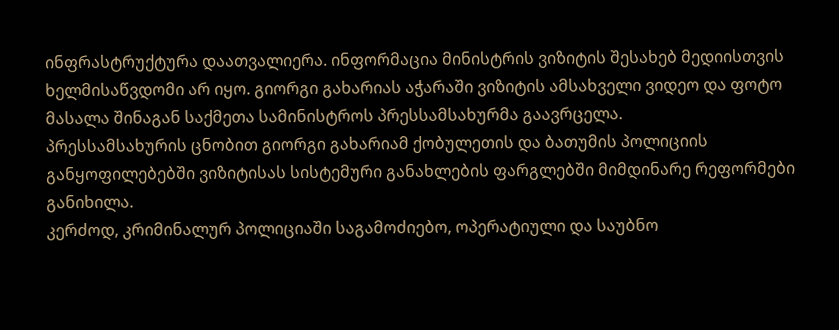ინფრასტრუქტურა დაათვალიერა. ინფორმაცია მინისტრის ვიზიტის შესახებ მედიისთვის ხელმისაწვდომი არ იყო. გიორგი გახარიას აჭარაში ვიზიტის ამსახველი ვიდეო და ფოტო მასალა შინაგან საქმეთა სამინისტროს პრესსამსახურმა გაავრცელა.
პრესსამსახურის ცნობით გიორგი გახარიამ ქობულეთის და ბათუმის პოლიციის განყოფილებებში ვიზიტისას სისტემური განახლების ფარგლებში მიმდინარე რეფორმები განიხილა.
კერძოდ, კრიმინალურ პოლიციაში საგამოძიებო, ოპერატიული და საუბნო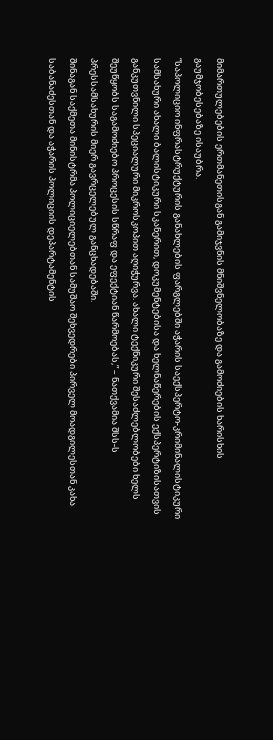მიმართულებების ერთმანეთისგან გამიჯვნის მნიშვნელობაზე და გამოძიების ხარისხის გაუმჯობესებაზე ისაუბრა.
“საპოლიციო ინფრასტრუქტურის განახლების ფარგლებში აჭარის საექსპერტო-კრიმინალისტიკური სამსახური ახალი ბალისტიკური სკანერით, დოკუმენტებისა და ხელნაწერების ექსპერტიზისათვის განკუთვნილი სპეციალური მიკროსკოპით აღიჭურვა. ახალი ტექნიკური შესაძლებლობები ხელს შეუწყობს საგამოძიებო პროცესის სწრაფ და ეფექტიან წარმოებას,” – ნათქვამია შსს-ს პრესსამსახურის მიერ გავრცელებულ განცხადებაში.
შინაგან საქმეთა მინისტრმა პოლიციელებთან სამუშაო შეხვედრები პირველ მოადგილესთან კახა საბანაძესთან და აჭარის პოლიციის დეპარტამენტის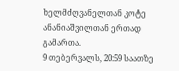ხელმძღვანელთან კოტე ანანიაშვილთან ერთად გამართა.
9 თებერვალს, 20:59 საათზე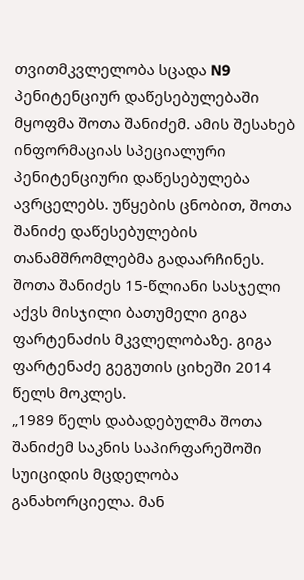თვითმკვლელობა სცადა N9 პენიტენციურ დაწესებულებაში მყოფმა შოთა შანიძემ. ამის შესახებ ინფორმაციას სპეციალური პენიტენციური დაწესებულება ავრცელებს. უწყების ცნობით, შოთა შანიძე დაწესებულების თანამშრომლებმა გადაარჩინეს. შოთა შანიძეს 15-წლიანი სასჯელი აქვს მისჯილი ბათუმელი გიგა ფარტენაძის მკვლელობაზე. გიგა ფარტენაძე გეგუთის ციხეში 2014 წელს მოკლეს.
„1989 წელს დაბადებულმა შოთა შანიძემ საკნის საპირფარეშოში სუიციდის მცდელობა განახორციელა. მან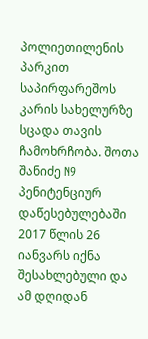პოლიეთილენის პარკით საპირფარეშოს კარის სახელურზე სცადა თავის ჩამოხრჩობა. შოთა შანიძე N9 პენიტენციურ დაწესებულებაში 2017 წლის 26 იანვარს იქნა შესახლებული და ამ დღიდან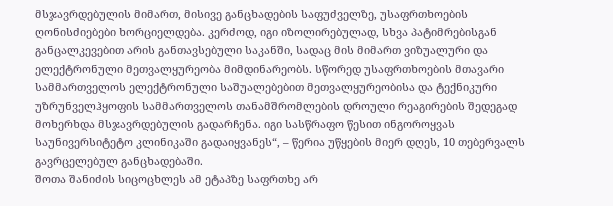მსჯავრდებულის მიმართ, მისივე განცხადების საფუძველზე, უსაფრთხოების ღონისძიებები ხორციელდება. კერძოდ, იგი იზოლირებულად, სხვა პატიმრებისგან განცალკევებით არის განთავსებული საკანში, სადაც მის მიმართ ვიზუალური და ელექტრონული მეთვალყურეობა მიმდინარეობს. სწორედ უსაფრთხოების მთავარი სამმართველოს ელექტრონული საშუალებებით მეთვალყურეობისა და ტექნიკური უზრუნველჰყოფის სამმართველოს თანამშრომლების დროული რეაგირების შედეგად მოხერხდა მსჯავრდებულის გადარჩენა. იგი სასწრაფო წესით ინგოროყვას საუნივერსიტეტო კლინიკაში გადაიყვანეს“, – წერია უწყების მიერ დღეს, 10 თებერვალს გავრცელებულ განცხადებაში.
შოთა შანიძის სიცოცხლეს ამ ეტაპზე საფრთხე არ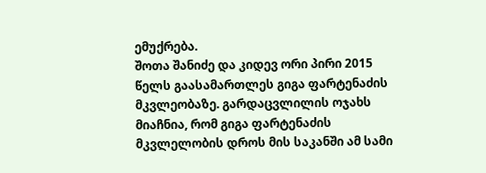ემუქრება.
შოთა შანიძე და კიდევ ორი პირი 2015 წელს გაასამართლეს გიგა ფარტენაძის მკვლეობაზე. გარდაცვლილის ოჯახს მიაჩნია, რომ გიგა ფარტენაძის მკვლელობის დროს მის საკანში ამ სამი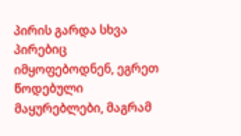პირის გარდა სხვა პირებიც იმყოფებოდნენ, ეგრეთ წოდებული მაყურებლები, მაგრამ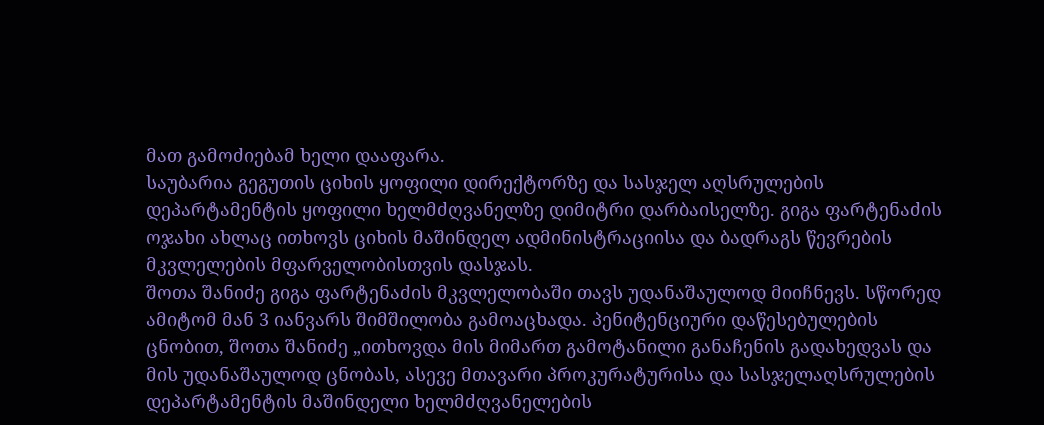მათ გამოძიებამ ხელი დააფარა.
საუბარია გეგუთის ციხის ყოფილი დირექტორზე და სასჯელ აღსრულების დეპარტამენტის ყოფილი ხელმძღვანელზე დიმიტრი დარბაისელზე. გიგა ფარტენაძის ოჯახი ახლაც ითხოვს ციხის მაშინდელ ადმინისტრაციისა და ბადრაგს წევრების მკვლელების მფარველობისთვის დასჯას.
შოთა შანიძე გიგა ფარტენაძის მკვლელობაში თავს უდანაშაულოდ მიიჩნევს. სწორედ ამიტომ მან 3 იანვარს შიმშილობა გამოაცხადა. პენიტენციური დაწესებულების ცნობით, შოთა შანიძე „ითხოვდა მის მიმართ გამოტანილი განაჩენის გადახედვას და მის უდანაშაულოდ ცნობას, ასევე მთავარი პროკურატურისა და სასჯელაღსრულების დეპარტამენტის მაშინდელი ხელმძღვანელების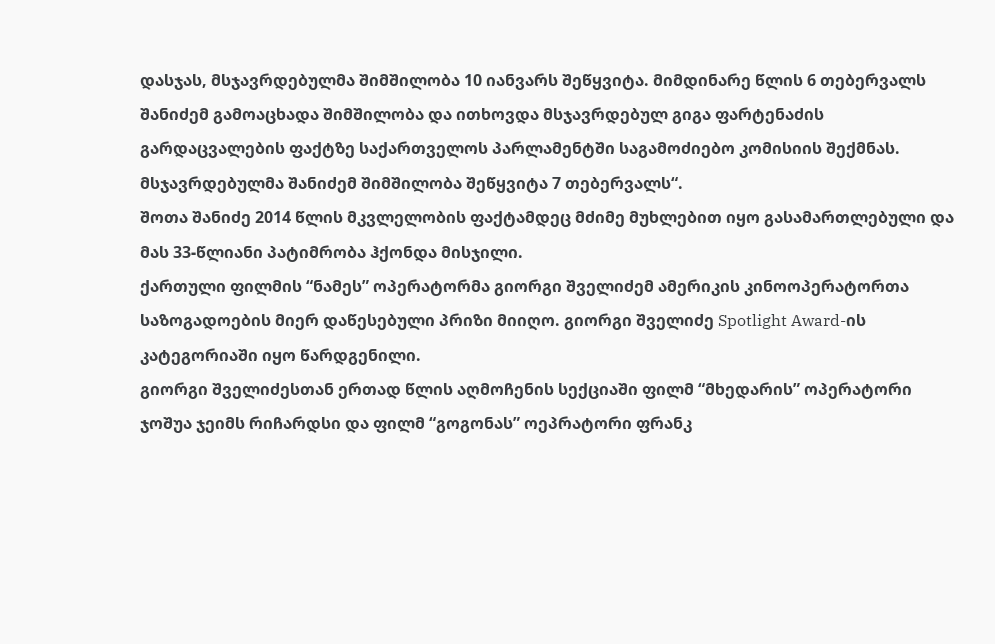დასჯას, მსჯავრდებულმა შიმშილობა 10 იანვარს შეწყვიტა. მიმდინარე წლის 6 თებერვალს შანიძემ გამოაცხადა შიმშილობა და ითხოვდა მსჯავრდებულ გიგა ფარტენაძის გარდაცვალების ფაქტზე საქართველოს პარლამენტში საგამოძიებო კომისიის შექმნას. მსჯავრდებულმა შანიძემ შიმშილობა შეწყვიტა 7 თებერვალს“.
შოთა შანიძე 2014 წლის მკვლელობის ფაქტამდეც მძიმე მუხლებით იყო გასამართლებული და მას 33-წლიანი პატიმრობა ჰქონდა მისჯილი.
ქართული ფილმის “ნამეს” ოპერატორმა გიორგი შველიძემ ამერიკის კინოოპერატორთა საზოგადოების მიერ დაწესებული პრიზი მიიღო. გიორგი შველიძე Spotlight Award-ის კატეგორიაში იყო წარდგენილი.
გიორგი შველიძესთან ერთად წლის აღმოჩენის სექციაში ფილმ “მხედარის” ოპერატორი ჯოშუა ჯეიმს რიჩარდსი და ფილმ “გოგონას” ოეპრატორი ფრანკ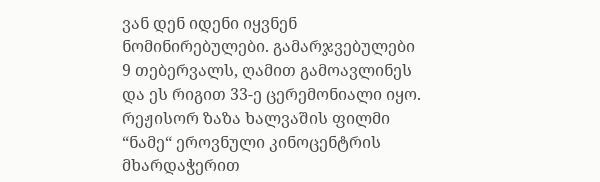ვან დენ იდენი იყვნენ ნომინირებულები. გამარჯვებულები 9 თებერვალს, ღამით გამოავლინეს და ეს რიგით 33-ე ცერემონიალი იყო.
რეჟისორ ზაზა ხალვაშის ფილმი “ნამე“ ეროვნული კინოცენტრის მხარდაჭერით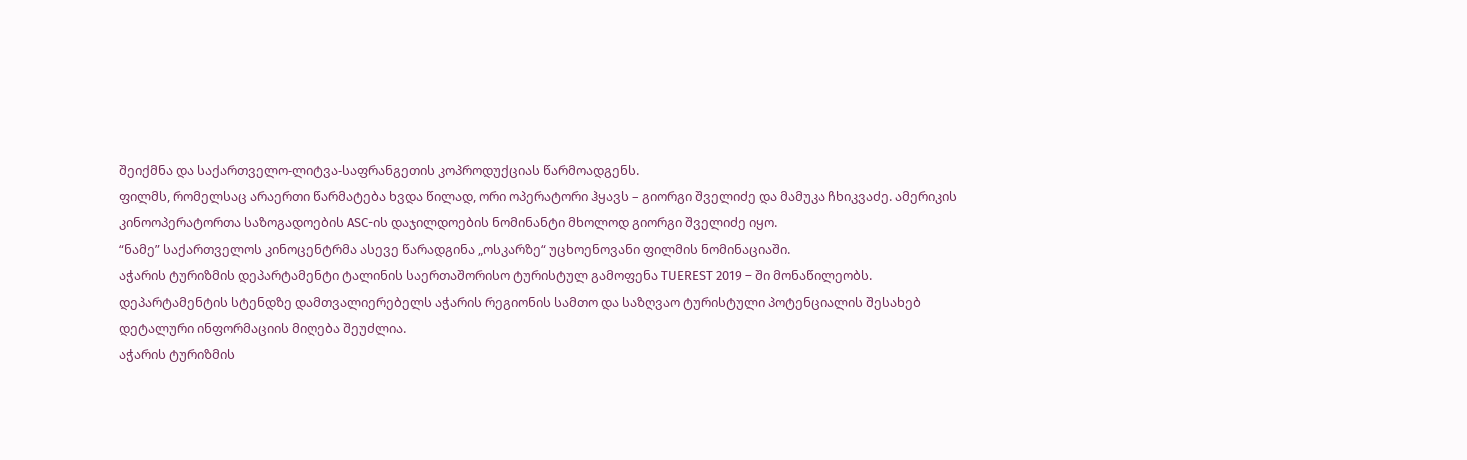შეიქმნა და საქართველო-ლიტვა-საფრანგეთის კოპროდუქციას წარმოადგენს.
ფილმს, რომელსაც არაერთი წარმატება ხვდა წილად, ორი ოპერატორი ჰყავს – გიორგი შველიძე და მამუკა ჩხიკვაძე. ამერიკის კინოოპერატორთა საზოგადოების ASC-ის დაჯილდოების ნომინანტი მხოლოდ გიორგი შველიძე იყო.
“ნამე” საქართველოს კინოცენტრმა ასევე წარადგინა „ოსკარზე“ უცხოენოვანი ფილმის ნომინაციაში.
აჭარის ტურიზმის დეპარტამენტი ტალინის საერთაშორისო ტურისტულ გამოფენა TUEREST 2019 – ში მონაწილეობს. დეპარტამენტის სტენდზე დამთვალიერებელს აჭარის რეგიონის სამთო და საზღვაო ტურისტული პოტენციალის შესახებ დეტალური ინფორმაციის მიღება შეუძლია.
აჭარის ტურიზმის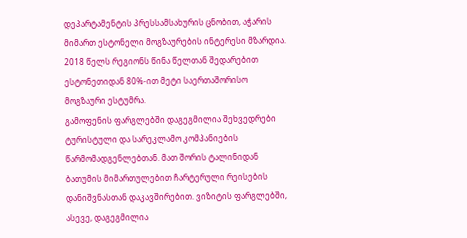დეპარტამენტის პრესსამსახურის ცნობით, აჭარის მიმართ ესტონელი მოგზაურების ინტერესი მზარდია. 2018 წელს რეგიონს წინა წელთან შედარებით ესტონეთიდან 80%-ით მეტი საერთაშორისო მოგზაური ესტუმრა.
გამოფენის ფარგლებში დაგეგმილია შეხვედრები ტურისტული და სარეკლამო კომპანიების წარმომადგენლებთან. მათ შორის ტალინიდან ბათუმის მიმართულებით ჩარტერული რეისების დანიშვნასთან დაკავშირებით. ვიზიტის ფარგლებში, ასევე, დაგეგმილია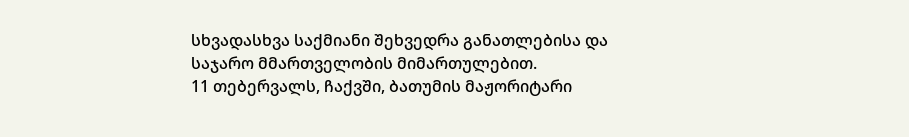სხვადასხვა საქმიანი შეხვედრა განათლებისა და საჯარო მმართველობის მიმართულებით.
11 თებერვალს, ჩაქვში, ბათუმის მაჟორიტარი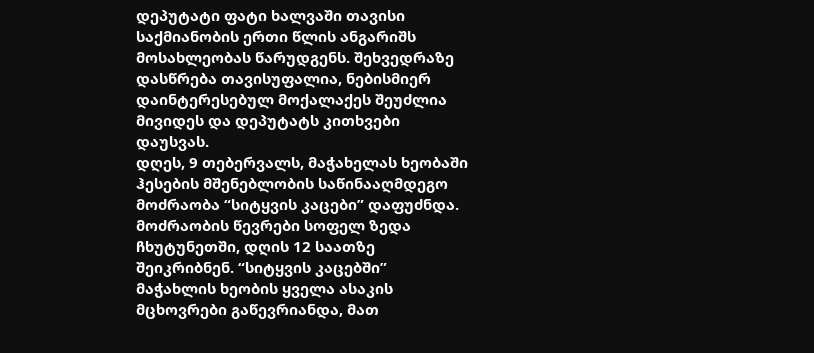დეპუტატი ფატი ხალვაში თავისი საქმიანობის ერთი წლის ანგარიშს მოსახლეობას წარუდგენს. შეხვედრაზე დასწრება თავისუფალია, ნებისმიერ დაინტერესებულ მოქალაქეს შეუძლია მივიდეს და დეპუტატს კითხვები დაუსვას.
დღეს, 9 თებერვალს, მაჭახელას ხეობაში ჰესების მშენებლობის საწინააღმდეგო მოძრაობა “სიტყვის კაცები” დაფუძნდა. მოძრაობის წევრები სოფელ ზედა ჩხუტუნეთში, დღის 12 საათზე შეიკრიბნენ. “სიტყვის კაცებში” მაჭახლის ხეობის ყველა ასაკის მცხოვრები გაწევრიანდა, მათ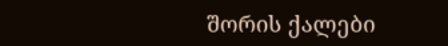შორის ქალები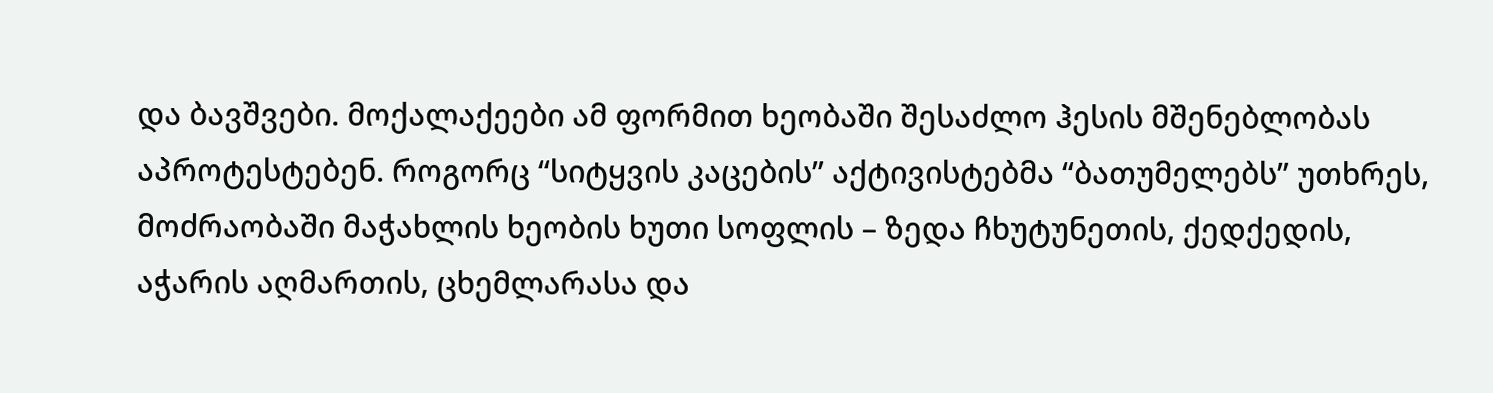და ბავშვები. მოქალაქეები ამ ფორმით ხეობაში შესაძლო ჰესის მშენებლობას აპროტესტებენ. როგორც “სიტყვის კაცების” აქტივისტებმა “ბათუმელებს” უთხრეს, მოძრაობაში მაჭახლის ხეობის ხუთი სოფლის – ზედა ჩხუტუნეთის, ქედქედის, აჭარის აღმართის, ცხემლარასა და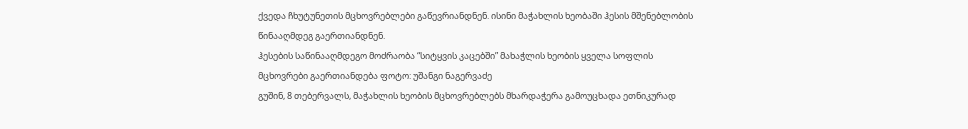ქვედა ჩხუტუნეთის მცხოვრებლები გაწევრიანდნენ. ისინი მაჭახლის ხეობაში ჰესის მშენებლობის წინააღმდეგ გაერთიანდნენ.
ჰესების საწინააღმდეგო მოძრაობა “სიტყვის კაცებში” მახაჭლის ხეობის ყველა სოფლის მცხოვრები გაერთიანდება ფოტო: უშანგი ნაგერვაძე
გუშინ, 8 თებერვალს, მაჭახლის ხეობის მცხოვრებლებს მხარდაჭერა გამოუცხადა ეთნიკურად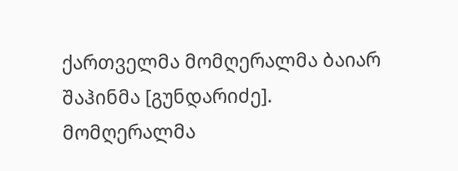ქართველმა მომღერალმა ბაიარ შაჰინმა [გუნდარიძე]. მომღერალმა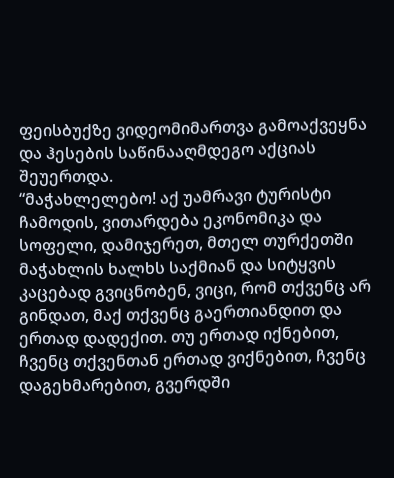ფეისბუქზე ვიდეომიმართვა გამოაქვეყნა და ჰესების საწინააღმდეგო აქციას შეუერთდა.
“მაჭახლელებო! აქ უამრავი ტურისტი ჩამოდის, ვითარდება ეკონომიკა და სოფელი, დამიჯერეთ, მთელ თურქეთში მაჭახლის ხალხს საქმიან და სიტყვის კაცებად გვიცნობენ, ვიცი, რომ თქვენც არ გინდათ, მაქ თქვენც გაერთიანდით და ერთად დადექით. თუ ერთად იქნებით, ჩვენც თქვენთან ერთად ვიქნებით, ჩვენც დაგეხმარებით, გვერდში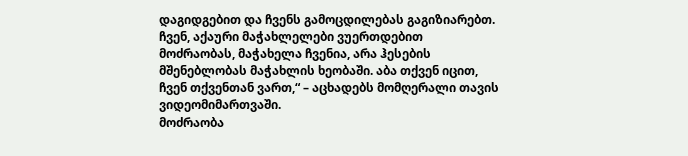დაგიდგებით და ჩვენს გამოცდილებას გაგიზიარებთ.
ჩვენ, აქაური მაჭახლელები ვუერთდებით მოძრაობას, მაჭახელა ჩვენია, არა ჰესების მშენებლობას მაჭახლის ხეობაში. აბა თქვენ იცით, ჩვენ თქვენთან ვართ,“ – აცხადებს მომღერალი თავის ვიდეომიმართვაში.
მოძრაობა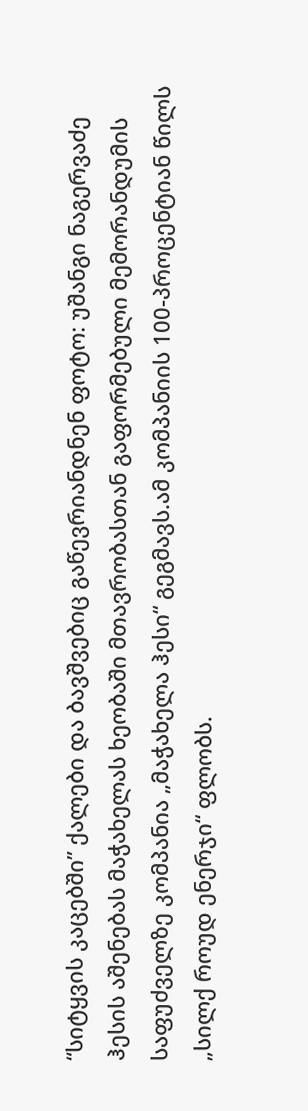“სიტყვის კაცებში” ქალები და ბავშვებიც გაწევრიანდნენ ფოტო: უშანგი ნაგერვაძე
ჰესის აშენებას მაჭახელას ხეობაში მთავრობასთან გაფორმებული მემორანდუმის საფუძველზე კომპანია „მაჭახელა ჰესი“ გეგმავს.ამ კომპანიის 100-პროცენტიან წილს „სილქ როუდ ენერჯი“ ფლობს.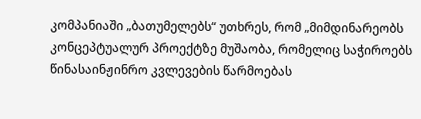კომპანიაში „ბათუმელებს“ უთხრეს, რომ „მიმდინარეობს კონცეპტუალურ პროექტზე მუშაობა, რომელიც საჭიროებს წინასაინჟინრო კვლევების წარმოებას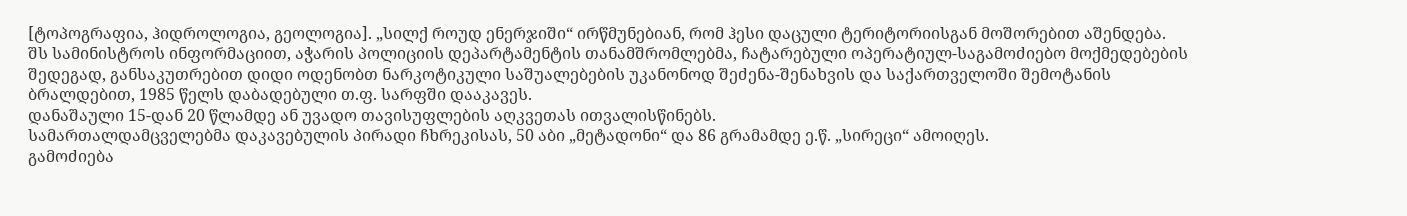[ტოპოგრაფია, ჰიდროლოგია, გეოლოგია]. „სილქ როუდ ენერჯიში“ ირწმუნებიან, რომ ჰესი დაცული ტერიტორიისგან მოშორებით აშენდება.
შს სამინისტროს ინფორმაციით, აჭარის პოლიციის დეპარტამენტის თანამშრომლებმა, ჩატარებული ოპერატიულ-საგამოძიებო მოქმედებების შედეგად, განსაკუთრებით დიდი ოდენობთ ნარკოტიკული საშუალებების უკანონოდ შეძენა-შენახვის და საქართველოში შემოტანის ბრალდებით, 1985 წელს დაბადებული თ.ფ. სარფში დააკავეს.
დანაშაული 15-დან 20 წლამდე ან უვადო თავისუფლების აღკვეთას ითვალისწინებს.
სამართალდამცველებმა დაკავებულის პირადი ჩხრეკისას, 50 აბი „მეტადონი“ და 86 გრამამდე ე.წ. „სირეცი“ ამოიღეს.
გამოძიება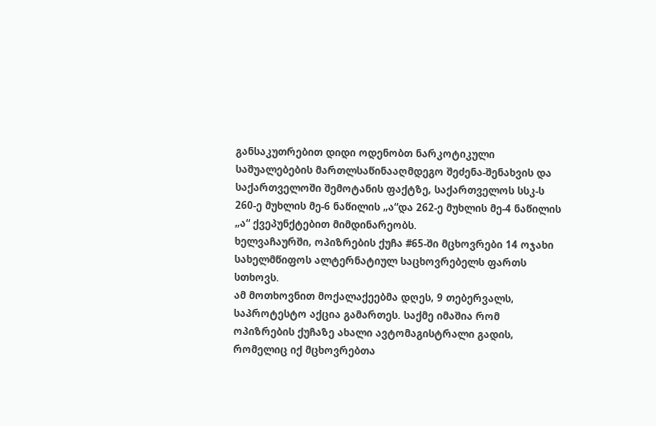განსაკუთრებით დიდი ოდენობთ ნარკოტიკული საშუალებების მართლსაწინააღმდეგო შეძენა-შენახვის და საქართველოში შემოტანის ფაქტზე, საქართველოს სსკ-ს 260-ე მუხლის მე-6 ნაწილის „ა“და 262-ე მუხლის მე-4 ნაწილის „ა“ ქვეპუნქტებით მიმდინარეობს.
ხელვაჩაურში, ოპიზრების ქუჩა #65-ში მცხოვრები 14 ოჯახი სახელმწიფოს ალტერნატიულ საცხოვრებელს ფართს სთხოვს.
ამ მოთხოვნით მოქალაქეებმა დღეს, 9 თებერვალს, საპროტესტო აქცია გამართეს. საქმე იმაშია რომ ოპიზრების ქუჩაზე ახალი ავტომაგისტრალი გადის, რომელიც იქ მცხოვრებთა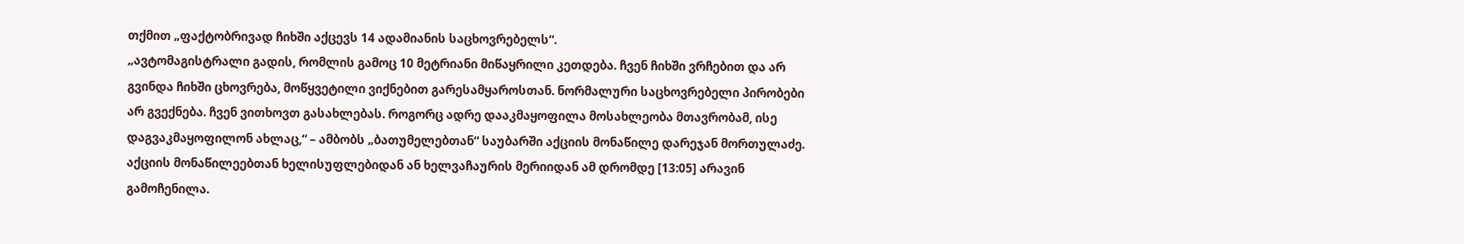თქმით „ფაქტობრივად ჩიხში აქცევს 14 ადამიანის საცხოვრებელს“.
„ავტომაგისტრალი გადის, რომლის გამოც 10 მეტრიანი მიწაყრილი კეთდება. ჩვენ ჩიხში ვრჩებით და არ გვინდა ჩიხში ცხოვრება, მოწყვეტილი ვიქნებით გარესამყაროსთან. ნორმალური საცხოვრებელი პირობები არ გვექნება. ჩვენ ვითხოვთ გასახლებას. როგორც ადრე დააკმაყოფილა მოსახლეობა მთავრობამ, ისე დაგვაკმაყოფილონ ახლაც,“ – ამბობს „ბათუმელებთან“ საუბარში აქციის მონაწილე დარეჯან მორთულაძე.
აქციის მონაწილეებთან ხელისუფლებიდან ან ხელვაჩაურის მერიიდან ამ დრომდე [13:05] არავინ გამოჩენილა.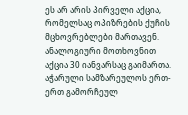ეს არ არის პირველი აქცია, რომელსაც ოპიზრების ქუჩის მცხოვრებლები მართავენ. ანალოგიური მოთხოვნით აქცია 30 იანვარსაც გაიმართა.
აჭარული სამზარეულოს ერთ-ერთ გამორჩეულ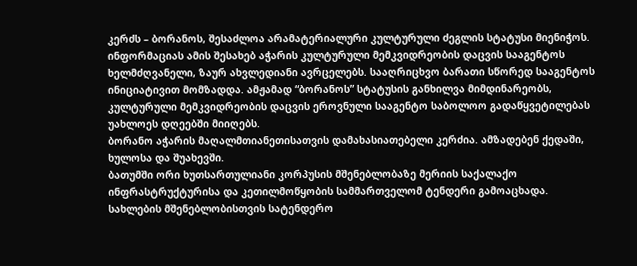კერძს – ბორანოს, შესაძლოა არამატერიალური კულტურული ძეგლის სტატუსი მიენიჭოს. ინფორმაციას ამის შესახებ აჭარის კულტურული მემკვიდრეობის დაცვის სააგენტოს ხელმძღვანელი, ზაურ ახვლედიანი ავრცელებს. სააღრიცხვო ბარათი სწორედ სააგენტოს ინიციატივით მომზადდა. ამჟამად “ბორანოს” სტატუსის განხილვა მიმდინარეობს, კულტურული მემკვიდრეობის დაცვის ეროვნული სააგენტო საბოლოო გადაწყვეტილებას უახლოეს დღეებში მიიღებს.
ბორანო აჭარის მაღალმთიანეთისათვის დამახასიათებელი კერძია. ამზადებენ ქედაში, ხულოსა და შუახევში.
ბათუმში ორი ხუთსართულიანი კორპუსის მშენებლობაზე მერიის საქალაქო ინფრასტრუქტურისა და კეთილმოწყობის სამმართველომ ტენდერი გამოაცხადა.
სახლების მშენებლობისთვის სატენდერო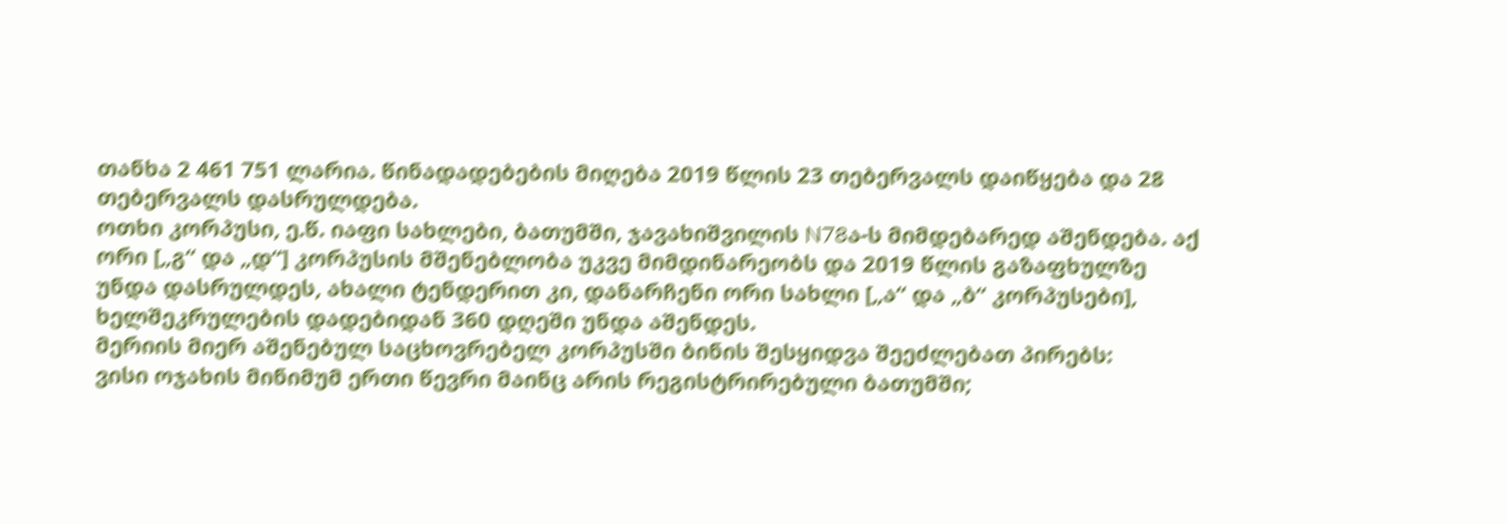თანხა 2 461 751 ლარია. წინადადებების მიღება 2019 წლის 23 თებერვალს დაიწყება და 28 თებერვალს დასრულდება.
ოთხი კორპუსი, ე.წ. იაფი სახლები, ბათუმში, ჯავახიშვილის N78ა-ს მიმდებარედ აშენდება. აქ ორი [„გ“ და „დ“] კორპუსის მშენებლობა უკვე მიმდინარეობს და 2019 წლის გაზაფხულზე უნდა დასრულდეს, ახალი ტენდერით კი, დანარჩენი ორი სახლი [„ა“ და „ბ“ კორპუსები], ხელშეკრულების დადებიდან 360 დღეში უნდა აშენდეს.
მერიის მიერ აშენებულ საცხოვრებელ კორპუსში ბინის შესყიდვა შეეძლებათ პირებს:
ვისი ოჯახის მინიმუმ ერთი წევრი მაინც არის რეგისტრირებული ბათუმში;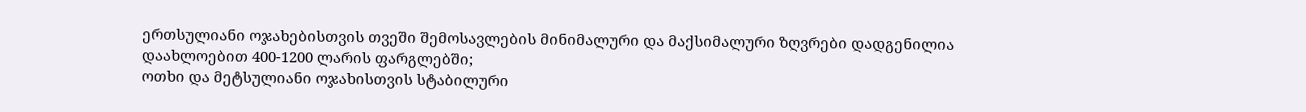ერთსულიანი ოჯახებისთვის თვეში შემოსავლების მინიმალური და მაქსიმალური ზღვრები დადგენილია დაახლოებით 400-1200 ლარის ფარგლებში;
ოთხი და მეტსულიანი ოჯახისთვის სტაბილური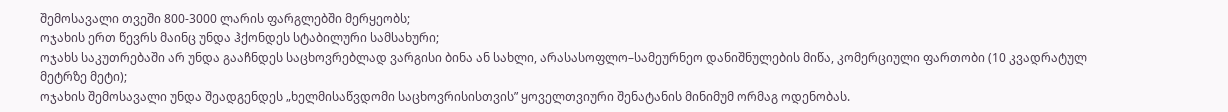შემოსავალი თვეში 800-3000 ლარის ფარგლებში მერყეობს;
ოჯახის ერთ წევრს მაინც უნდა ჰქონდეს სტაბილური სამსახური;
ოჯახს საკუთრებაში არ უნდა გააჩნდეს საცხოვრებლად ვარგისი ბინა ან სახლი, არასასოფლო–სამეურნეო დანიშნულების მიწა, კომერციული ფართობი (10 კვადრატულ მეტრზე მეტი);
ოჯახის შემოსავალი უნდა შეადგენდეს „ხელმისაწვდომი საცხოვრისისთვის” ყოველთვიური შენატანის მინიმუმ ორმაგ ოდენობას.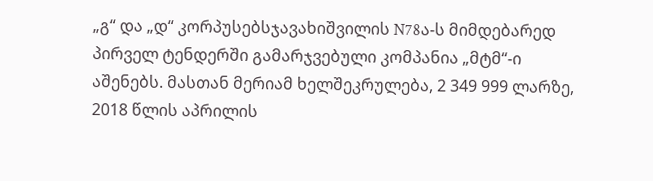„გ“ და „დ“ კორპუსებსჯავახიშვილის N78ა-ს მიმდებარედ პირველ ტენდერში გამარჯვებული კომპანია „მტმ“-ი აშენებს. მასთან მერიამ ხელშეკრულება, 2 349 999 ლარზე, 2018 წლის აპრილის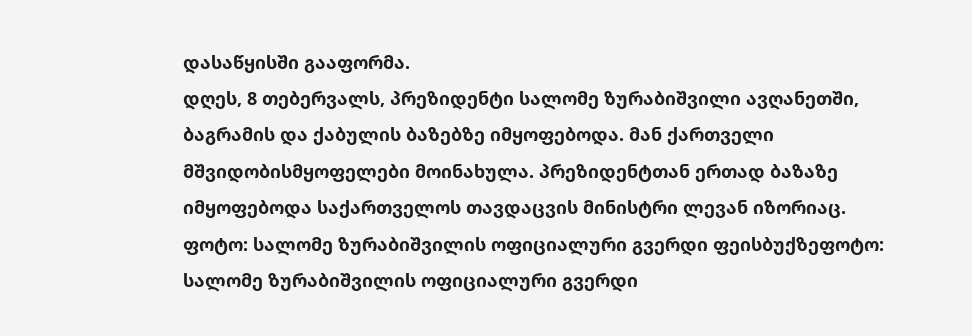დასაწყისში გააფორმა.
დღეს, 8 თებერვალს, პრეზიდენტი სალომე ზურაბიშვილი ავღანეთში, ბაგრამის და ქაბულის ბაზებზე იმყოფებოდა. მან ქართველი მშვიდობისმყოფელები მოინახულა. პრეზიდენტთან ერთად ბაზაზე იმყოფებოდა საქართველოს თავდაცვის მინისტრი ლევან იზორიაც.
ფოტო: სალომე ზურაბიშვილის ოფიციალური გვერდი ფეისბუქზეფოტო: სალომე ზურაბიშვილის ოფიციალური გვერდი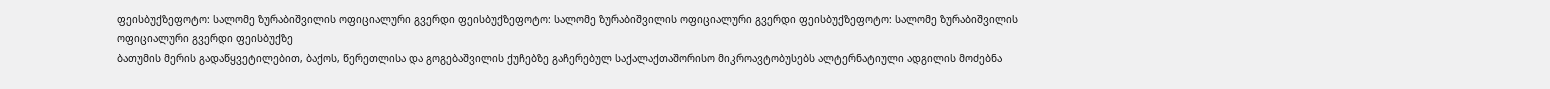ფეისბუქზეფოტო: სალომე ზურაბიშვილის ოფიციალური გვერდი ფეისბუქზეფოტო: სალომე ზურაბიშვილის ოფიციალური გვერდი ფეისბუქზეფოტო: სალომე ზურაბიშვილის ოფიციალური გვერდი ფეისბუქზე
ბათუმის მერის გადაწყვეტილებით, ბაქოს, წერეთლისა და გოგებაშვილის ქუჩებზე გაჩერებულ საქალაქთაშორისო მიკროავტობუსებს ალტერნატიული ადგილის მოძებნა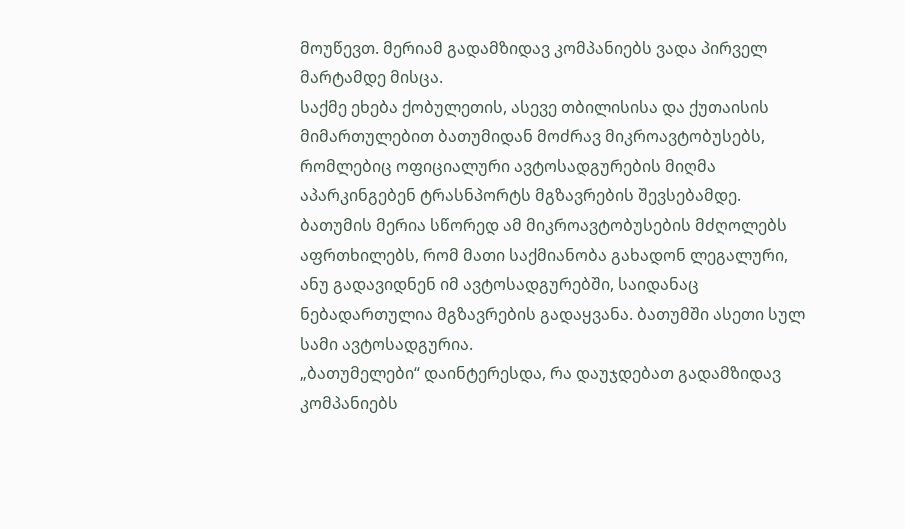მოუწევთ. მერიამ გადამზიდავ კომპანიებს ვადა პირველ მარტამდე მისცა.
საქმე ეხება ქობულეთის, ასევე თბილისისა და ქუთაისის მიმართულებით ბათუმიდან მოძრავ მიკროავტობუსებს, რომლებიც ოფიციალური ავტოსადგურების მიღმა აპარკინგებენ ტრასნპორტს მგზავრების შევსებამდე.
ბათუმის მერია სწორედ ამ მიკროავტობუსების მძღოლებს აფრთხილებს, რომ მათი საქმიანობა გახადონ ლეგალური, ანუ გადავიდნენ იმ ავტოსადგურებში, საიდანაც ნებადართულია მგზავრების გადაყვანა. ბათუმში ასეთი სულ სამი ავტოსადგურია.
„ბათუმელები“ დაინტერესდა, რა დაუჯდებათ გადამზიდავ კომპანიებს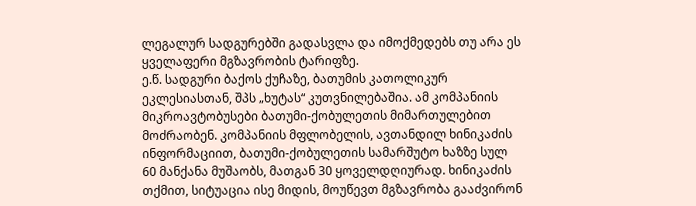ლეგალურ სადგურებში გადასვლა და იმოქმედებს თუ არა ეს ყველაფერი მგზავრობის ტარიფზე.
ე.წ. სადგური ბაქოს ქუჩაზე, ბათუმის კათოლიკურ ეკლესიასთან, შპს „ხუტას“ კუთვნილებაშია. ამ კომპანიის მიკროავტობუსები ბათუმი-ქობულეთის მიმართულებით მოძრაობენ. კომპანიის მფლობელის, ავთანდილ ხინიკაძის ინფორმაციით, ბათუმი-ქობულეთის სამარშუტო ხაზზე სულ 60 მანქანა მუშაობს, მათგან 30 ყოველდღიურად. ხინიკაძის თქმით, სიტუაცია ისე მიდის, მოუწევთ მგზავრობა გააძვირონ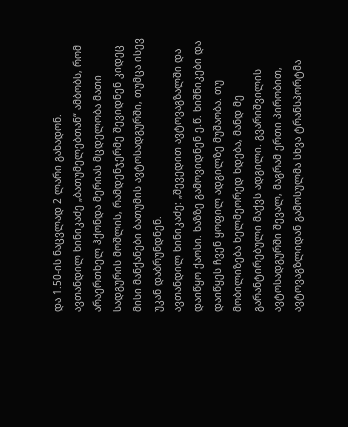და 1.50-ის ნაცვლად 2 ლარი გახადონ.
ავთანდილ ხინიკაძე „ბათუმელებთან“ ამბობს, რომ არაერთხელ ჰქონდა მერიას მცდელობა მათი სადგურის მოშლის, რამდენჯერმე შევიდნენ კიდეც მისი მანქანები ბათუმის ავტოსადგურში, თუმცა ისევ უკან დაბრუნდნენ.
ავთანდილ ხინიკაძე: „შევედით ავტოვაგზალში და დაიწყო ქაოსი. ხაზზე გამოვიდნენ ე.წ. ხიშნიკები და დაიწყეს ჩვენ ყოფილ ადგილზე მუშაობა. თუ მობილიზება ხელმეორედ ხდება, მანდ მე გარანტირებული მაქვს ადგილი. გვარიშვილის ავტოსადგურში შევალ, მაგრამ ერთი პირობით, ავტოვაგზლიდან გამოსულმა სხვა ტრანსპორტმა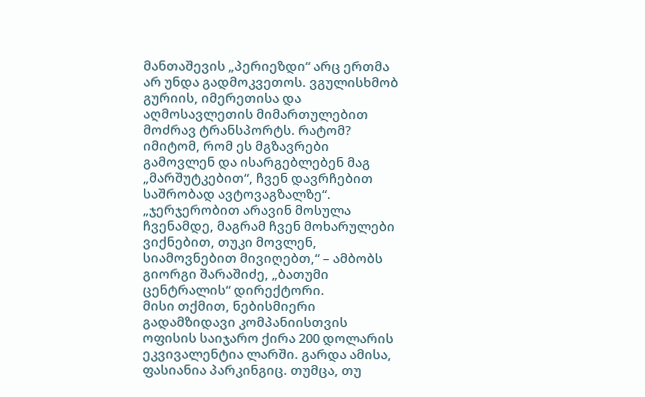მანთაშევის „პერიეზდი“ არც ერთმა არ უნდა გადმოკვეთოს. ვგულისხმობ გურიის, იმერეთისა და აღმოსავლეთის მიმართულებით მოძრავ ტრანსპორტს. რატომ? იმიტომ, რომ ეს მგზავრები გამოვლენ და ისარგებლებენ მაგ „მარშუტკებით“, ჩვენ დავრჩებით საშრობად ავტოვაგზალზე“.
„ჯერჯერობით არავინ მოსულა ჩვენამდე, მაგრამ ჩვენ მოხარულები ვიქნებით, თუკი მოვლენ, სიამოვნებით მივიღებთ,“ – ამბობს გიორგი შარაშიძე, „ბათუმი ცენტრალის“ დირექტორი.
მისი თქმით, ნებისმიერი გადამზიდავი კომპანიისთვის ოფისის საიჯარო ქირა 200 დოლარის ეკვივალენტია ლარში. გარდა ამისა, ფასიანია პარკინგიც. თუმცა, თუ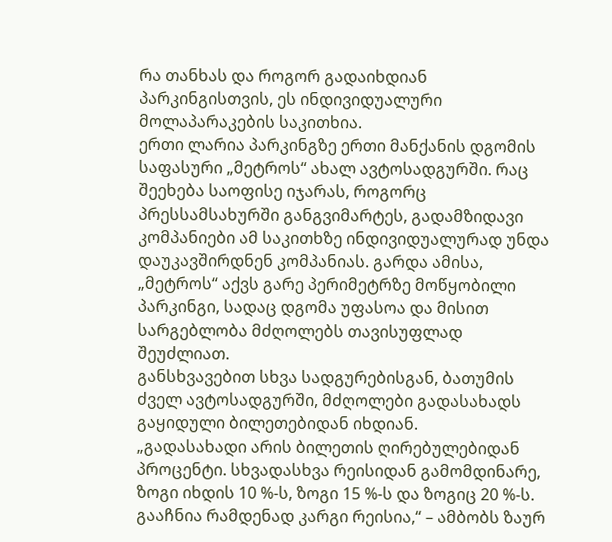რა თანხას და როგორ გადაიხდიან პარკინგისთვის, ეს ინდივიდუალური მოლაპარაკების საკითხია.
ერთი ლარია პარკინგზე ერთი მანქანის დგომის საფასური „მეტროს“ ახალ ავტოსადგურში. რაც შეეხება საოფისე იჯარას, როგორც პრესსამსახურში განგვიმარტეს, გადამზიდავი კომპანიები ამ საკითხზე ინდივიდუალურად უნდა დაუკავშირდნენ კომპანიას. გარდა ამისა, „მეტროს“ აქვს გარე პერიმეტრზე მოწყობილი პარკინგი, სადაც დგომა უფასოა და მისით სარგებლობა მძღოლებს თავისუფლად შეუძლიათ.
განსხვავებით სხვა სადგურებისგან, ბათუმის ძველ ავტოსადგურში, მძღოლები გადასახადს გაყიდული ბილეთებიდან იხდიან.
„გადასახადი არის ბილეთის ღირებულებიდან პროცენტი. სხვადასხვა რეისიდან გამომდინარე, ზოგი იხდის 10 %-ს, ზოგი 15 %-ს და ზოგიც 20 %-ს. გააჩნია რამდენად კარგი რეისია,“ – ამბობს ზაურ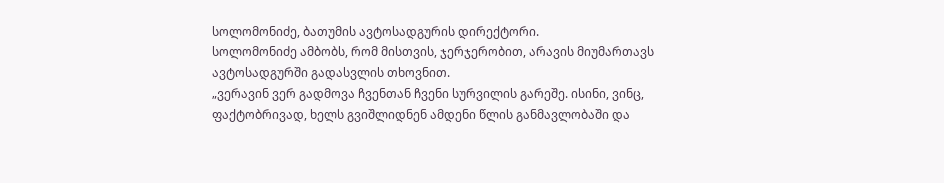სოლომონიძე, ბათუმის ავტოსადგურის დირექტორი.
სოლომონიძე ამბობს, რომ მისთვის, ჯერჯერობით, არავის მიუმართავს ავტოსადგურში გადასვლის თხოვნით.
„ვერავინ ვერ გადმოვა ჩვენთან ჩვენი სურვილის გარეშე. ისინი, ვინც, ფაქტობრივად, ხელს გვიშლიდნენ ამდენი წლის განმავლობაში და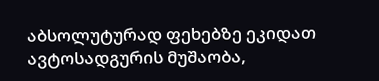აბსოლუტურად ფეხებზე ეკიდათ ავტოსადგურის მუშაობა,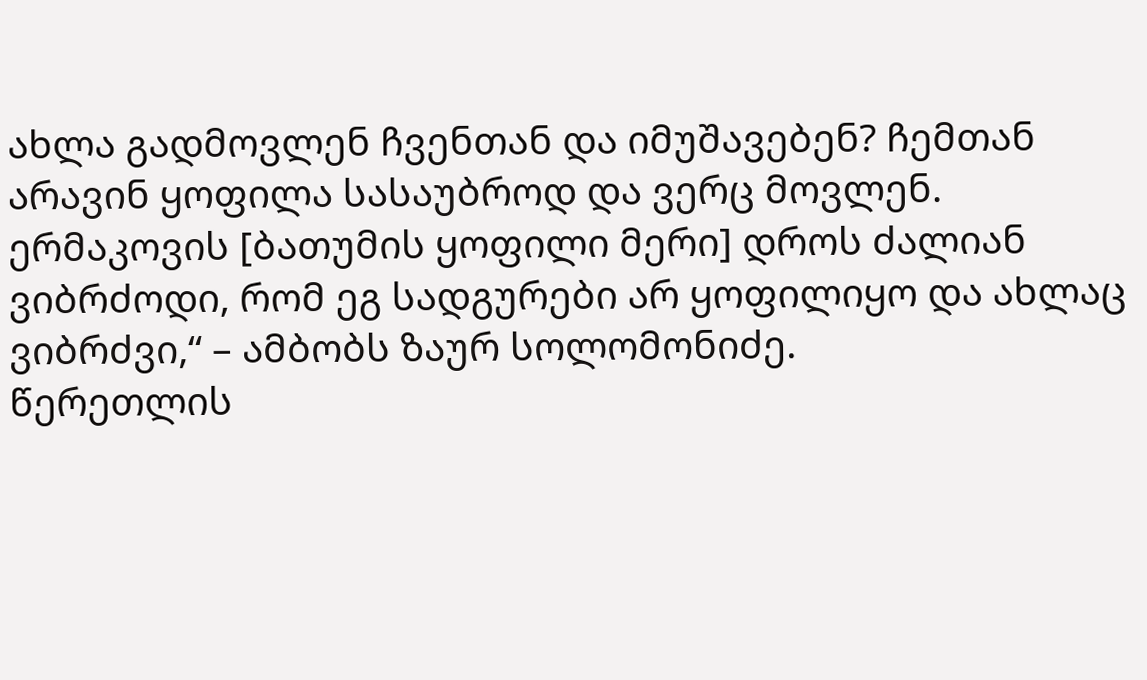ახლა გადმოვლენ ჩვენთან და იმუშავებენ? ჩემთან არავინ ყოფილა სასაუბროდ და ვერც მოვლენ. ერმაკოვის [ბათუმის ყოფილი მერი] დროს ძალიან ვიბრძოდი, რომ ეგ სადგურები არ ყოფილიყო და ახლაც ვიბრძვი,“ – ამბობს ზაურ სოლომონიძე.
წერეთლის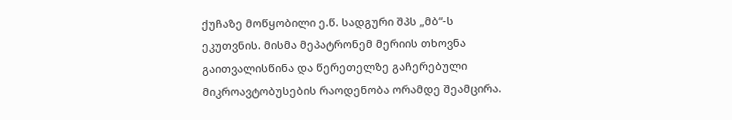ქუჩაზე მოწყობილი ე.წ. სადგური შპს „მბ“-ს ეკუთვნის. მისმა მეპატრონემ მერიის თხოვნა გაითვალისწინა და წერეთელზე გაჩერებული მიკროავტობუსების რაოდენობა ორამდე შეამცირა.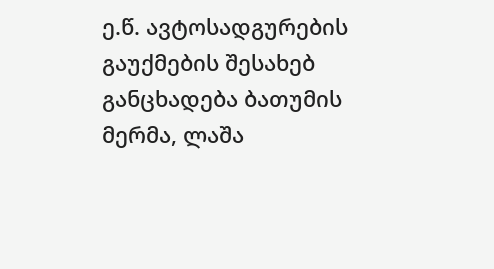ე.წ. ავტოსადგურების გაუქმების შესახებ განცხადება ბათუმის მერმა, ლაშა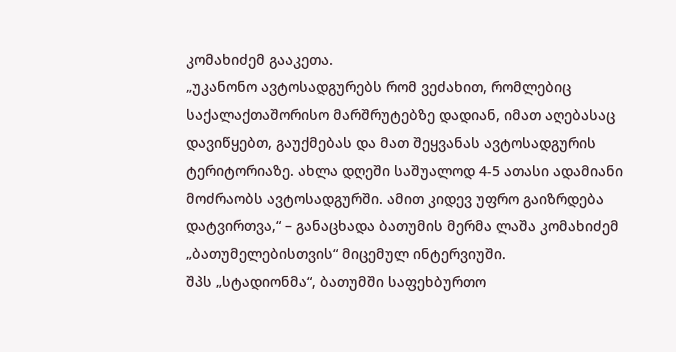კომახიძემ გააკეთა.
„უკანონო ავტოსადგურებს რომ ვეძახით, რომლებიც საქალაქთაშორისო მარშრუტებზე დადიან, იმათ აღებასაც დავიწყებთ, გაუქმებას და მათ შეყვანას ავტოსადგურის ტერიტორიაზე. ახლა დღეში საშუალოდ 4-5 ათასი ადამიანი მოძრაობს ავტოსადგურში. ამით კიდევ უფრო გაიზრდება დატვირთვა,“ – განაცხადა ბათუმის მერმა ლაშა კომახიძემ „ბათუმელებისთვის“ მიცემულ ინტერვიუში.
შპს „სტადიონმა“, ბათუმში საფეხბურთო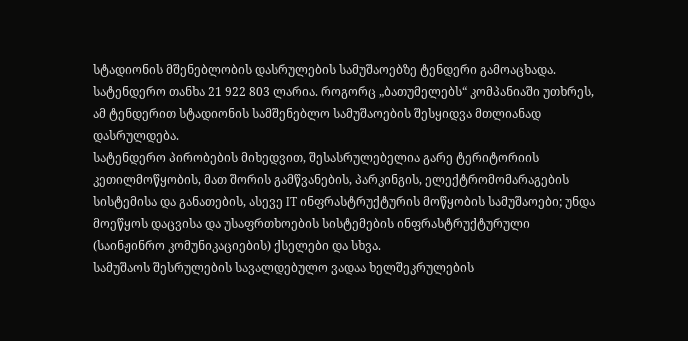სტადიონის მშენებლობის დასრულების სამუშაოებზე ტენდერი გამოაცხადა. სატენდერო თანხა 21 922 803 ლარია. როგორც „ბათუმელებს“ კომპანიაში უთხრეს, ამ ტენდერით სტადიონის სამშენებლო სამუშაოების შესყიდვა მთლიანად დასრულდება.
სატენდერო პირობების მიხედვით, შესასრულებელია გარე ტერიტორიის კეთილმოწყობის, მათ შორის გამწვანების, პარკინგის, ელექტრომომარაგების სისტემისა და განათების, ასევე IT ინფრასტრუქტურის მოწყობის სამუშაოები; უნდა მოეწყოს დაცვისა და უსაფრთხოების სისტემების ინფრასტრუქტურული (საინჟინრო კომუნიკაციების) ქსელები და სხვა.
სამუშაოს შესრულების სავალდებულო ვადაა ხელშეკრულების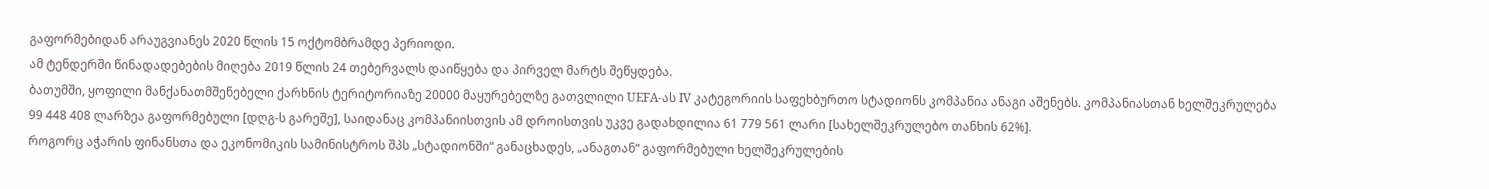გაფორმებიდან არაუგვიანეს 2020 წლის 15 ოქტომბრამდე პერიოდი.
ამ ტენდერში წინადადებების მიღება 2019 წლის 24 თებერვალს დაიწყება და პირველ მარტს შეწყდება.
ბათუმში, ყოფილი მანქანათმშენებელი ქარხნის ტერიტორიაზე 20000 მაყურებელზე გათვლილი UEFA-ას IV კატეგორიის საფეხბურთო სტადიონს კომპანია ანაგი აშენებს. კომპანიასთან ხელშეკრულება 99 448 408 ლარზეა გაფორმებული [დღგ-ს გარეშე], საიდანაც კომპანიისთვის ამ დროისთვის უკვე გადახდილია 61 779 561 ლარი [სახელშეკრულებო თანხის 62%].
როგორც აჭარის ფინანსთა და ეკონომიკის სამინისტროს შპს „სტადიონში“ განაცხადეს, „ანაგთან“ გაფორმებული ხელშეკრულების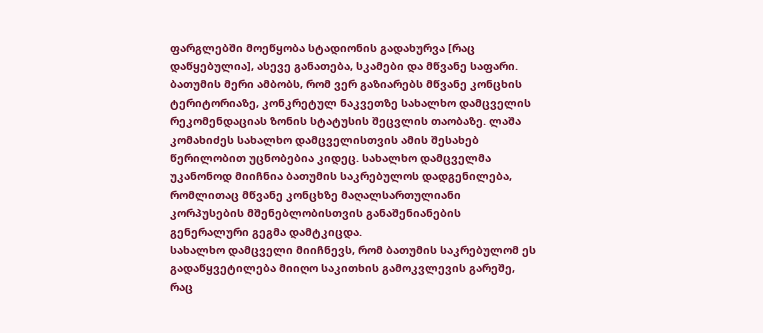ფარგლებში მოეწყობა სტადიონის გადახურვა [რაც დაწყებულია], ასევე განათება, სკამები და მწვანე საფარი.
ბათუმის მერი ამბობს, რომ ვერ გაზიარებს მწვანე კონცხის ტერიტორიაზე, კონკრეტულ ნაკვეთზე სახალხო დამცველის რეკომენდაციას ზონის სტატუსის შეცვლის თაობაზე. ლაშა კომახიძეს სახალხო დამცველისთვის ამის შესახებ წერილობით უცნობებია კიდეც. სახალხო დამცველმა უკანონოდ მიიჩნია ბათუმის საკრებულოს დადგენილება, რომლითაც მწვანე კონცხზე მაღალსართულიანი კორპუსების მშენებლობისთვის განაშენიანების გენერალური გეგმა დამტკიცდა.
სახალხო დამცველი მიიჩნევს, რომ ბათუმის საკრებულომ ეს გადაწყვეტილება მიიღო საკითხის გამოკვლევის გარეშე, რაც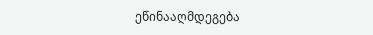ეწინააღმდეგება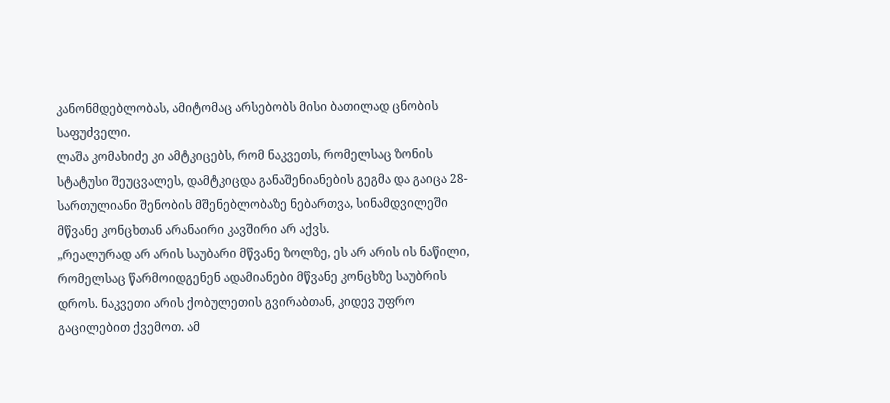კანონმდებლობას, ამიტომაც არსებობს მისი ბათილად ცნობის საფუძველი.
ლაშა კომახიძე კი ამტკიცებს, რომ ნაკვეთს, რომელსაც ზონის სტატუსი შეუცვალეს, დამტკიცდა განაშენიანების გეგმა და გაიცა 28-სართულიანი შენობის მშენებლობაზე ნებართვა, სინამდვილეში მწვანე კონცხთან არანაირი კავშირი არ აქვს.
„რეალურად არ არის საუბარი მწვანე ზოლზე, ეს არ არის ის ნაწილი, რომელსაც წარმოიდგენენ ადამიანები მწვანე კონცხზე საუბრის დროს. ნაკვეთი არის ქობულეთის გვირაბთან, კიდევ უფრო გაცილებით ქვემოთ. ამ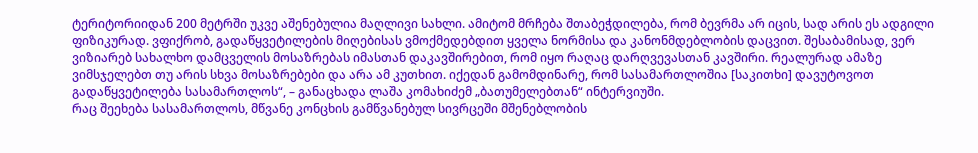ტერიტორიიდან 200 მეტრში უკვე აშენებულია მაღლივი სახლი. ამიტომ მრჩება შთაბეჭდილება, რომ ბევრმა არ იცის, სად არის ეს ადგილი ფიზიკურად. ვფიქრობ, გადაწყვეტილების მიღებისას ვმოქმედებდით ყველა ნორმისა და კანონმდებლობის დაცვით. შესაბამისად, ვერ ვიზიარებ სახალხო დამცველის მოსაზრებას იმასთან დაკავშირებით, რომ იყო რაღაც დარღვევასთან კავშირი. რეალურად ამაზე ვიმსჯელებთ თუ არის სხვა მოსაზრებები და არა ამ კუთხით. იქედან გამომდინარე, რომ სასამართლოშია [საკითხი] დავუტოვოთ გადაწყვეტილება სასამართლოს“, – განაცხადა ლაშა კომახიძემ „ბათუმელებთან“ ინტერვიუში.
რაც შეეხება სასამართლოს, მწვანე კონცხის გამწვანებულ სივრცეში მშენებლობის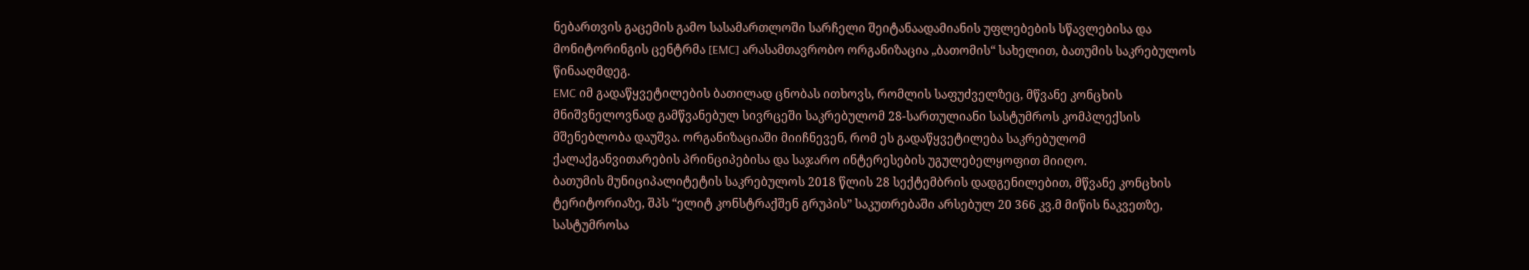ნებართვის გაცემის გამო სასამართლოში სარჩელი შეიტანაადამიანის უფლებების სწავლებისა და მონიტორინგის ცენტრმა [EMC] არასამთავრობო ორგანიზაცია „ბათომის“ სახელით, ბათუმის საკრებულოს წინააღმდეგ.
EMC იმ გადაწყვეტილების ბათილად ცნობას ითხოვს, რომლის საფუძველზეც, მწვანე კონცხის მნიშვნელოვნად გამწვანებულ სივრცეში საკრებულომ 28-სართულიანი სასტუმროს კომპლექსის მშენებლობა დაუშვა. ორგანიზაციაში მიიჩნევენ, რომ ეს გადაწყვეტილება საკრებულომ ქალაქგანვითარების პრინციპებისა და საჯარო ინტერესების უგულებელყოფით მიიღო.
ბათუმის მუნიციპალიტეტის საკრებულოს 2018 წლის 28 სექტემბრის დადგენილებით, მწვანე კონცხის ტერიტორიაზე, შპს “ელიტ კონსტრაქშენ გრუპის” საკუთრებაში არსებულ 20 366 კვ.მ მიწის ნაკვეთზე, სასტუმროსა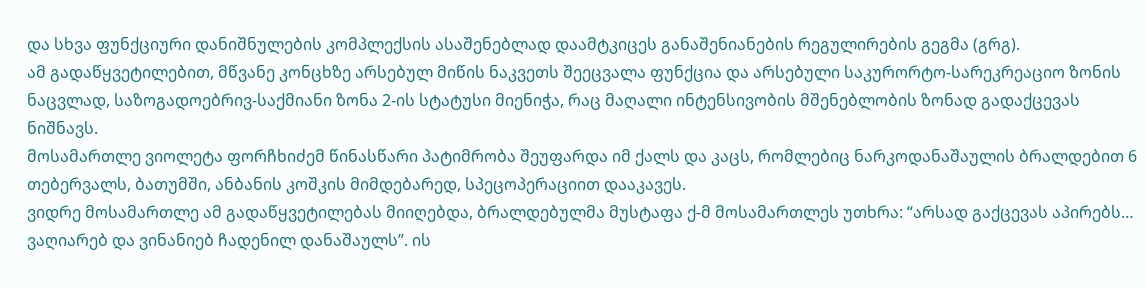და სხვა ფუნქციური დანიშნულების კომპლექსის ასაშენებლად დაამტკიცეს განაშენიანების რეგულირების გეგმა (გრგ).
ამ გადაწყვეტილებით, მწვანე კონცხზე არსებულ მიწის ნაკვეთს შეეცვალა ფუნქცია და არსებული საკურორტო-სარეკრეაციო ზონის ნაცვლად, საზოგადოებრივ-საქმიანი ზონა 2-ის სტატუსი მიენიჭა, რაც მაღალი ინტენსივობის მშენებლობის ზონად გადაქცევას ნიშნავს.
მოსამართლე ვიოლეტა ფორჩხიძემ წინასწარი პატიმრობა შეუფარდა იმ ქალს და კაცს, რომლებიც ნარკოდანაშაულის ბრალდებით 6 თებერვალს, ბათუმში, ანბანის კოშკის მიმდებარედ, სპეცოპერაციით დააკავეს.
ვიდრე მოსამართლე ამ გადაწყვეტილებას მიიღებდა, ბრალდებულმა მუსტაფა ქ-მ მოსამართლეს უთხრა: “არსად გაქცევას აპირებს… ვაღიარებ და ვინანიებ ჩადენილ დანაშაულს”. ის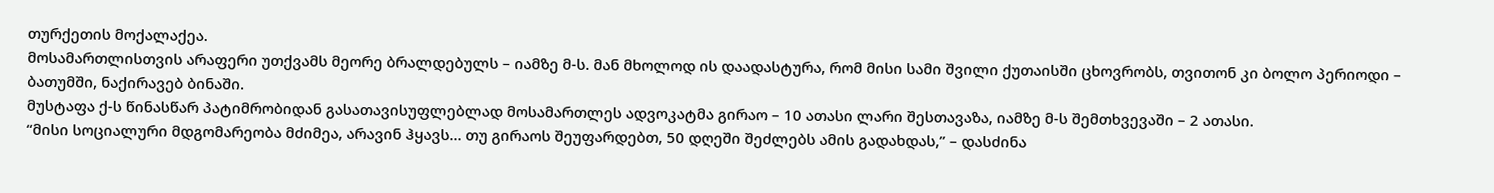თურქეთის მოქალაქეა.
მოსამართლისთვის არაფერი უთქვამს მეორე ბრალდებულს – იამზე მ-ს. მან მხოლოდ ის დაადასტურა, რომ მისი სამი შვილი ქუთაისში ცხოვრობს, თვითონ კი ბოლო პერიოდი – ბათუმში, ნაქირავებ ბინაში.
მუსტაფა ქ-ს წინასწარ პატიმრობიდან გასათავისუფლებლად მოსამართლეს ადვოკატმა გირაო – 10 ათასი ლარი შესთავაზა, იამზე მ-ს შემთხვევაში – 2 ათასი.
“მისი სოციალური მდგომარეობა მძიმეა, არავინ ჰყავს… თუ გირაოს შეუფარდებთ, 50 დღეში შეძლებს ამის გადახდას,” – დასძინა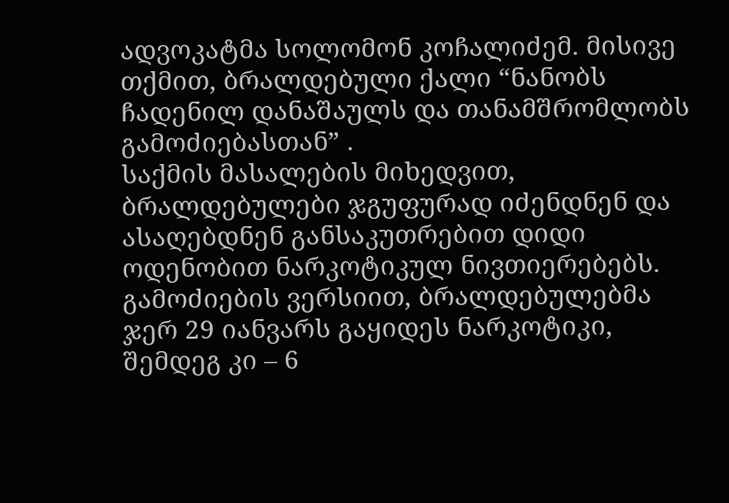ადვოკატმა სოლომონ კოჩალიძემ. მისივე თქმით, ბრალდებული ქალი “ნანობს ჩადენილ დანაშაულს და თანამშრომლობს გამოძიებასთან” .
საქმის მასალების მიხედვით, ბრალდებულები ჯგუფურად იძენდნენ და ასაღებდნენ განსაკუთრებით დიდი ოდენობით ნარკოტიკულ ნივთიერებებს.
გამოძიების ვერსიით, ბრალდებულებმა ჯერ 29 იანვარს გაყიდეს ნარკოტიკი, შემდეგ კი – 6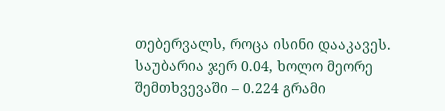თებერვალს, როცა ისინი დააკავეს. საუბარია ჯერ 0.04, ხოლო მეორე შემთხვევაში – 0.224 გრამი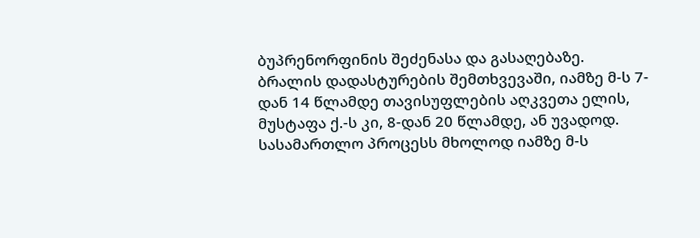ბუპრენორფინის შეძენასა და გასაღებაზე.
ბრალის დადასტურების შემთხვევაში, იამზე მ-ს 7-დან 14 წლამდე თავისუფლების აღკვეთა ელის, მუსტაფა ქ.-ს კი, 8-დან 20 წლამდე, ან უვადოდ.
სასამართლო პროცესს მხოლოდ იამზე მ-ს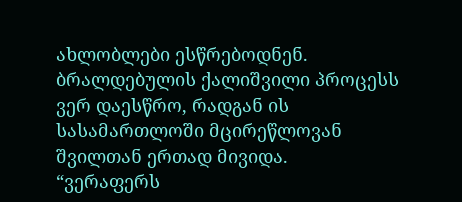ახლობლები ესწრებოდნენ. ბრალდებულის ქალიშვილი პროცესს ვერ დაესწრო, რადგან ის სასამართლოში მცირეწლოვან შვილთან ერთად მივიდა.
“ვერაფერს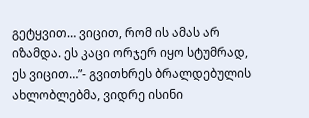გეტყვით… ვიცით, რომ ის ამას არ იზამდა. ეს კაცი ორჯერ იყო სტუმრად, ეს ვიცით…”- გვითხრეს ბრალდებულის ახლობლებმა, ვიდრე ისინი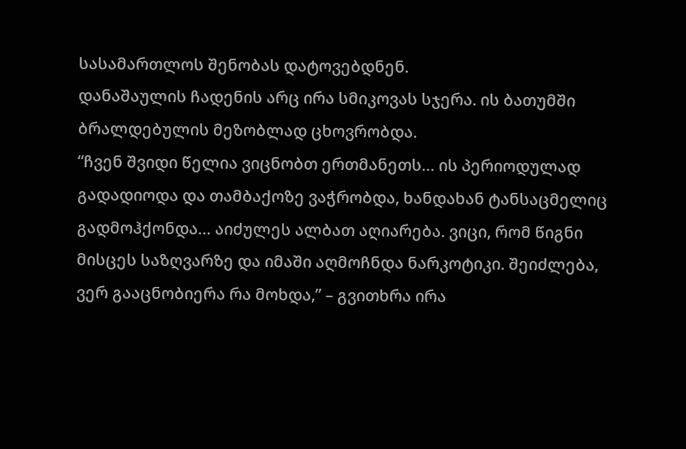სასამართლოს შენობას დატოვებდნენ.
დანაშაულის ჩადენის არც ირა სმიკოვას სჯერა. ის ბათუმში ბრალდებულის მეზობლად ცხოვრობდა.
“ჩვენ შვიდი წელია ვიცნობთ ერთმანეთს… ის პერიოდულად გადადიოდა და თამბაქოზე ვაჭრობდა, ხანდახან ტანსაცმელიც გადმოჰქონდა… აიძულეს ალბათ აღიარება. ვიცი, რომ წიგნი მისცეს საზღვარზე და იმაში აღმოჩნდა ნარკოტიკი. შეიძლება, ვერ გააცნობიერა რა მოხდა,” – გვითხრა ირა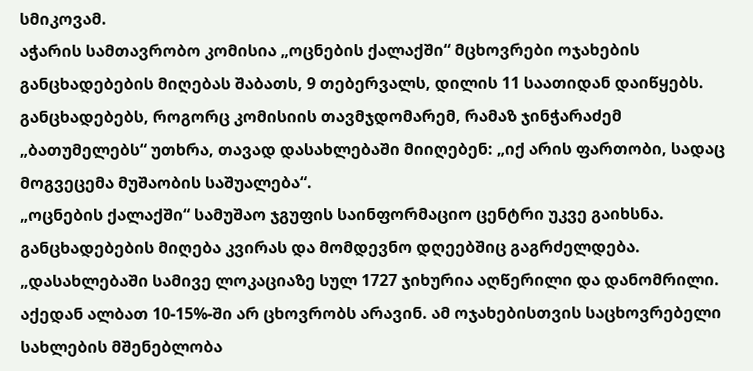სმიკოვამ.
აჭარის სამთავრობო კომისია „ოცნების ქალაქში“ მცხოვრები ოჯახების განცხადებების მიღებას შაბათს, 9 თებერვალს, დილის 11 საათიდან დაიწყებს. განცხადებებს, როგორც კომისიის თავმჯდომარემ, რამაზ ჯინჭარაძემ „ბათუმელებს“ უთხრა, თავად დასახლებაში მიიღებენ: „იქ არის ფართობი, სადაც მოგვეცემა მუშაობის საშუალება“.
„ოცნების ქალაქში“ სამუშაო ჯგუფის საინფორმაციო ცენტრი უკვე გაიხსნა.
განცხადებების მიღება კვირას და მომდევნო დღეებშიც გაგრძელდება.
„დასახლებაში სამივე ლოკაციაზე სულ 1727 ჯიხურია აღწერილი და დანომრილი. აქედან ალბათ 10-15%-ში არ ცხოვრობს არავინ. ამ ოჯახებისთვის საცხოვრებელი სახლების მშენებლობა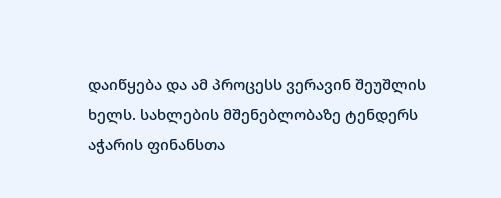დაიწყება და ამ პროცესს ვერავინ შეუშლის ხელს. სახლების მშენებლობაზე ტენდერს აჭარის ფინანსთა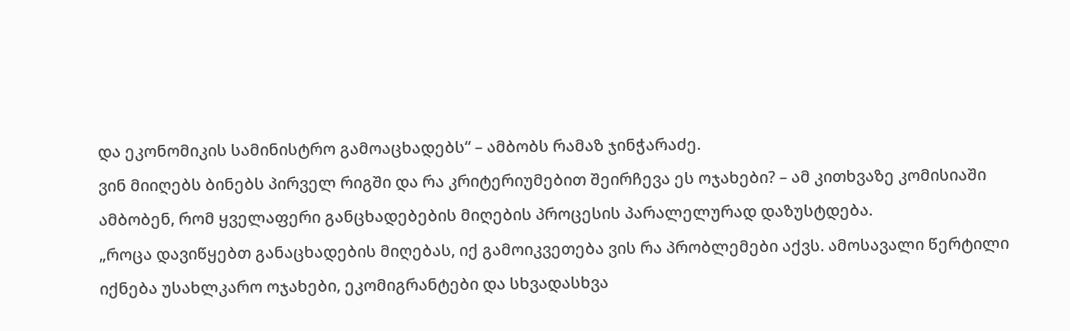და ეკონომიკის სამინისტრო გამოაცხადებს“ – ამბობს რამაზ ჯინჭარაძე.
ვინ მიიღებს ბინებს პირველ რიგში და რა კრიტერიუმებით შეირჩევა ეს ოჯახები? – ამ კითხვაზე კომისიაში ამბობენ, რომ ყველაფერი განცხადებების მიღების პროცესის პარალელურად დაზუსტდება.
„როცა დავიწყებთ განაცხადების მიღებას, იქ გამოიკვეთება ვის რა პრობლემები აქვს. ამოსავალი წერტილი იქნება უსახლკარო ოჯახები, ეკომიგრანტები და სხვადასხვა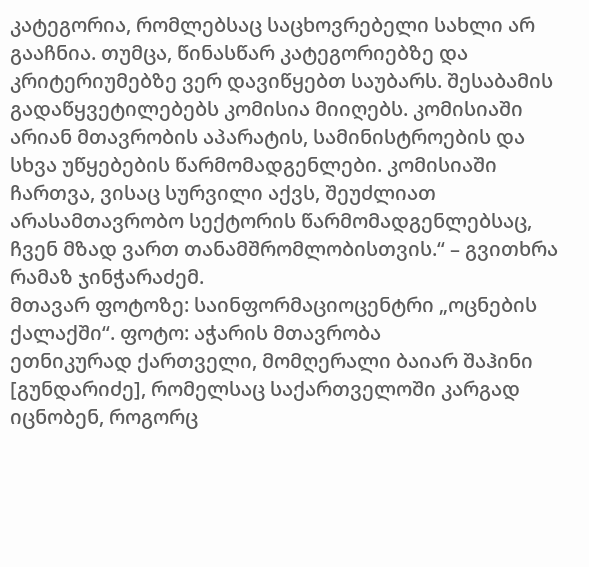კატეგორია, რომლებსაც საცხოვრებელი სახლი არ გააჩნია. თუმცა, წინასწარ კატეგორიებზე და კრიტერიუმებზე ვერ დავიწყებთ საუბარს. შესაბამის გადაწყვეტილებებს კომისია მიიღებს. კომისიაში არიან მთავრობის აპარატის, სამინისტროების და სხვა უწყებების წარმომადგენლები. კომისიაში ჩართვა, ვისაც სურვილი აქვს, შეუძლიათ არასამთავრობო სექტორის წარმომადგენლებსაც, ჩვენ მზად ვართ თანამშრომლობისთვის.“ – გვითხრა რამაზ ჯინჭარაძემ.
მთავარ ფოტოზე: საინფორმაციოცენტრი „ოცნების ქალაქში“. ფოტო: აჭარის მთავრობა
ეთნიკურად ქართველი, მომღერალი ბაიარ შაჰინი [გუნდარიძე], რომელსაც საქართველოში კარგად იცნობენ, როგორც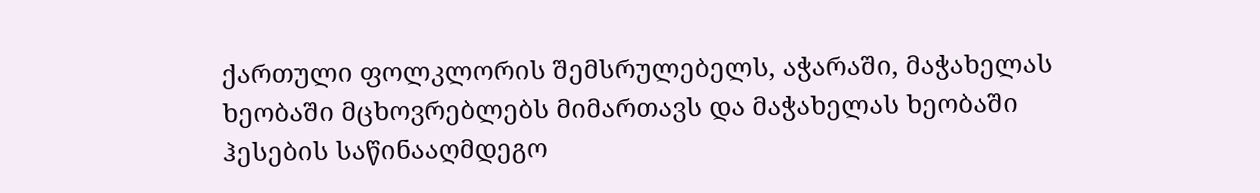ქართული ფოლკლორის შემსრულებელს, აჭარაში, მაჭახელას ხეობაში მცხოვრებლებს მიმართავს და მაჭახელას ხეობაში ჰესების საწინააღმდეგო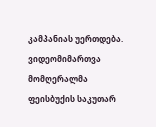კამპანიას უერთდება. ვიდეომიმართვა მომღერალმა ფეისბუქის საკუთარ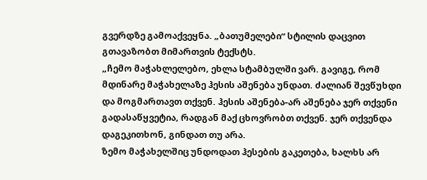გვერდზე გამოაქვეყნა. „ბათუმელები“ სტილის დაცვით გთავაზობთ მიმართვის ტექსტს.
„ჩემო მაჭახლელებო, ეხლა სტამბულში ვარ. გავიგე, რომ მდინარე მაჭახელაზე ჰესის აშენება უნდათ. ძალიან შევწუხდი და მოგმართავთ თქვენ. ჰესის აშენება-არ აშენება ჯერ თქვენი გადასაწყვეტია, რადგან მაქ ცხოვრობთ თქვენ. ჯერ თქვენდა დაგეკითხონ, გინდათ თუ არა.
ზემო მაჭახელშიც უნდოდათ ჰესების გაკეთება, ხალხს არ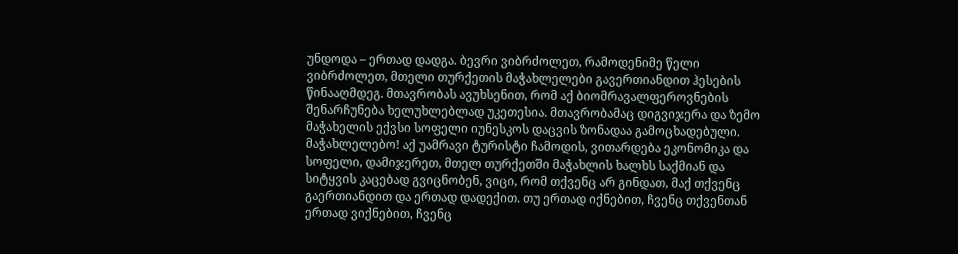უნდოდა – ერთად დადგა. ბევრი ვიბრძოლეთ, რამოდენიმე წელი ვიბრძოლეთ, მთელი თურქეთის მაჭახლელები გავერთიანდით ჰესების წინააღმდეგ. მთავრობას ავუხსენით, რომ აქ ბიომრავალფეროვნების შენარჩუნება ხელუხლებლად უკეთესია. მთავრობამაც დიგვიჯერა და ზემო მაჭახელის ექვსი სოფელი იუნესკოს დაცვის ზონადაა გამოცხადებული.
მაჭახლელებო! აქ უამრავი ტურისტი ჩამოდის, ვითარდება ეკონომიკა და სოფელი, დამიჯერეთ, მთელ თურქეთში მაჭახლის ხალხს საქმიან და სიტყვის კაცებად გვიცნობენ, ვიცი, რომ თქვენც არ გინდათ, მაქ თქვენც გაერთიანდით და ერთად დადექით. თუ ერთად იქნებით, ჩვენც თქვენთან ერთად ვიქნებით, ჩვენც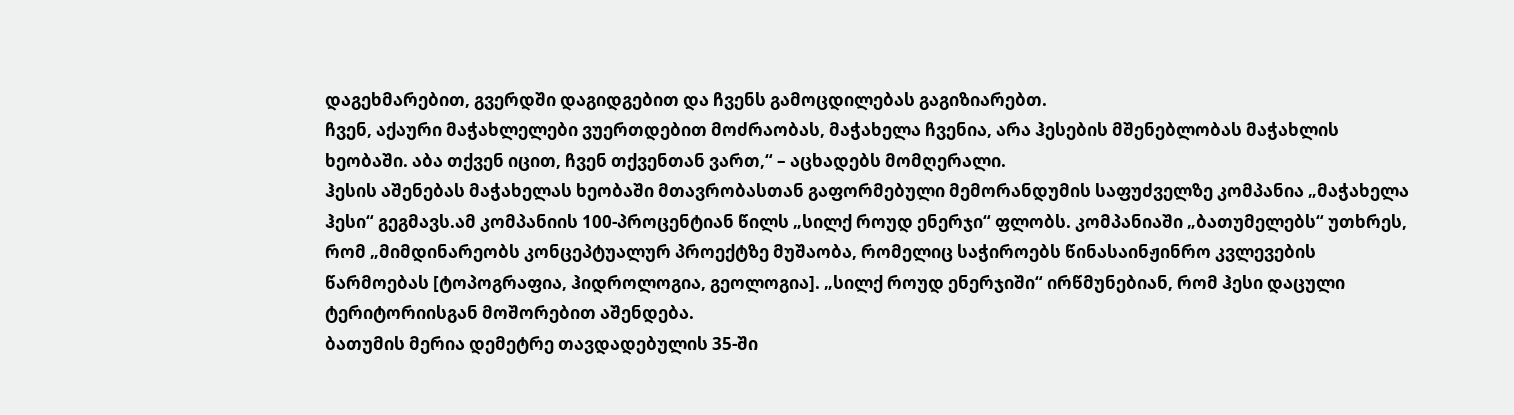დაგეხმარებით, გვერდში დაგიდგებით და ჩვენს გამოცდილებას გაგიზიარებთ.
ჩვენ, აქაური მაჭახლელები ვუერთდებით მოძრაობას, მაჭახელა ჩვენია, არა ჰესების მშენებლობას მაჭახლის ხეობაში. აბა თქვენ იცით, ჩვენ თქვენთან ვართ,“ – აცხადებს მომღერალი.
ჰესის აშენებას მაჭახელას ხეობაში მთავრობასთან გაფორმებული მემორანდუმის საფუძველზე კომპანია „მაჭახელა ჰესი“ გეგმავს.ამ კომპანიის 100-პროცენტიან წილს „სილქ როუდ ენერჯი“ ფლობს. კომპანიაში „ბათუმელებს“ უთხრეს, რომ „მიმდინარეობს კონცეპტუალურ პროექტზე მუშაობა, რომელიც საჭიროებს წინასაინჟინრო კვლევების წარმოებას [ტოპოგრაფია, ჰიდროლოგია, გეოლოგია]. „სილქ როუდ ენერჯიში“ ირწმუნებიან, რომ ჰესი დაცული ტერიტორიისგან მოშორებით აშენდება.
ბათუმის მერია დემეტრე თავდადებულის 35-ში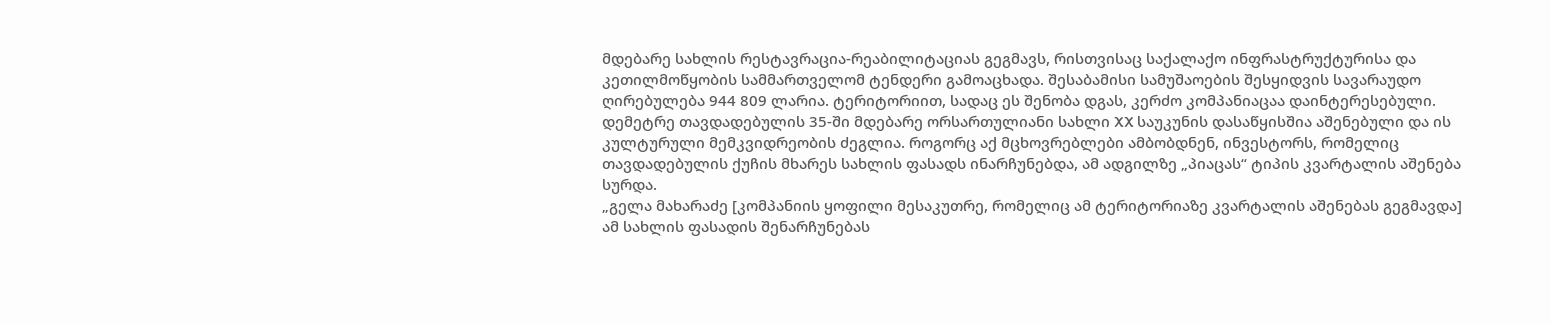მდებარე სახლის რესტავრაცია-რეაბილიტაციას გეგმავს, რისთვისაც საქალაქო ინფრასტრუქტურისა და კეთილმოწყობის სამმართველომ ტენდერი გამოაცხადა. შესაბამისი სამუშაოების შესყიდვის სავარაუდო ღირებულება 944 809 ლარია. ტერიტორიით, სადაც ეს შენობა დგას, კერძო კომპანიაცაა დაინტერესებული.
დემეტრე თავდადებულის 35-ში მდებარე ორსართულიანი სახლი XX საუკუნის დასაწყისშია აშენებული და ის კულტურული მემკვიდრეობის ძეგლია. როგორც აქ მცხოვრებლები ამბობდნენ, ინვესტორს, რომელიც თავდადებულის ქუჩის მხარეს სახლის ფასადს ინარჩუნებდა, ამ ადგილზე „პიაცას“ ტიპის კვარტალის აშენება სურდა.
„გელა მახარაძე [კომპანიის ყოფილი მესაკუთრე, რომელიც ამ ტერიტორიაზე კვარტალის აშენებას გეგმავდა] ამ სახლის ფასადის შენარჩუნებას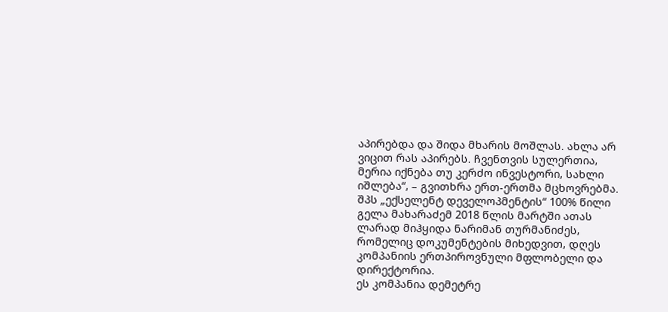აპირებდა და შიდა მხარის მოშლას. ახლა არ ვიცით რას აპირებს. ჩვენთვის სულერთია, მერია იქნება თუ კერძო ინვესტორი, სახლი იშლება“, – გვითხრა ერთ-ერთმა მცხოვრებმა.
შპს „ექსელენტ დეველოპმენტის“ 100% წილი გელა მახარაძემ 2018 წლის მარტში ათას ლარად მიჰყიდა ნარიმან თურმანიძეს, რომელიც დოკუმენტების მიხედვით, დღეს კომპანიის ერთპიროვნული მფლობელი და დირექტორია.
ეს კომპანია დემეტრე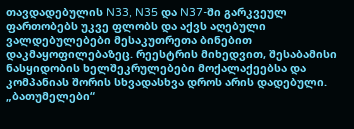თავდადებულის N33, N35 და N37-ში გარკვეულ ფართობებს უკვე ფლობს და აქვს აღებული ვალდებულებები მესაკუთრეთა ბინებით დაკმაყოფილებაზეც. რეესტრის მიხედვით, შესაბამისი ნასყიდობის ხელშეკრულებები მოქალაქეებსა და კომპანიას შორის სხვადასხვა დროს არის დადებული.
„ბათუმელები“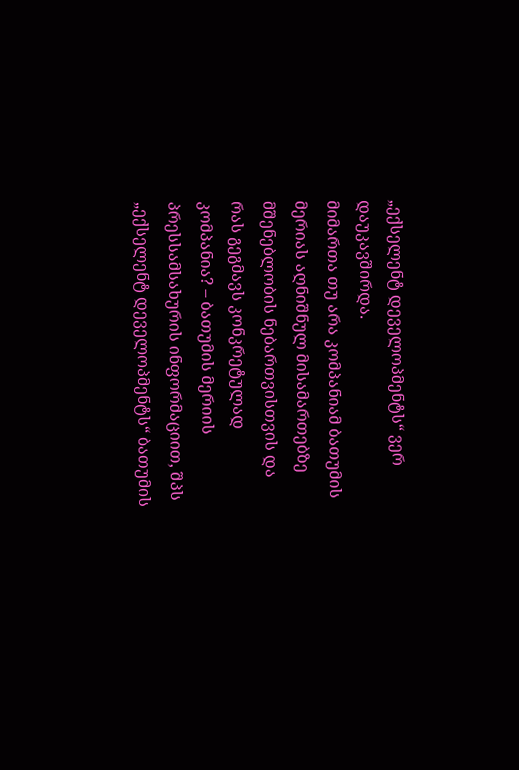„ექსელენტ დეველოპმენტს“ ვერ დაუკავშირდა.
მიმართა თუ არა კომპანიამ ბათუმის მერიას აღნიშნულ მისამართებზე მშენებლობის ნებართვისთვის და რას გეგმავს კონკრეტულად კომპანია? – ბათუმის მერიის პრესსამსახურის ინფორმაციით, შპს „ექსელენტ დეველოპმენტს“ ბათუმის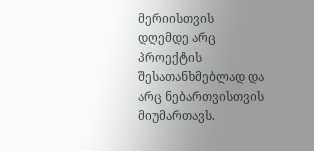მერიისთვის დღემდე არც პროექტის შესათანხმებლად და არც ნებართვისთვის მიუმართავს.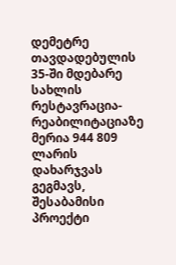დემეტრე თავდადებულის 35-ში მდებარე სახლის რესტავრაცია-რეაბილიტაციაზე მერია 944 809 ლარის დახარჯვას გეგმავს, შესაბამისი პროექტი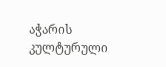აჭარის კულტურული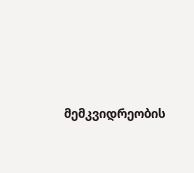მემკვიდრეობის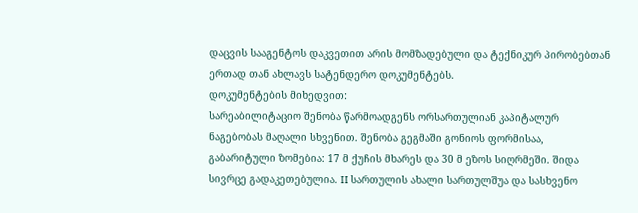დაცვის სააგენტოს დაკვეთით არის მომზადებული და ტექნიკურ პირობებთან ერთად თან ახლავს სატენდერო დოკუმენტებს.
დოკუმენტების მიხედვით:
სარეაბილიტაციო შენობა წარმოადგენს ორსართულიან კაპიტალურ ნაგებობას მაღალი სხვენით. შენობა გეგმაში გონიოს ფორმისაა, გაბარიტული ზომებია: 17 მ ქუჩის მხარეს და 30 მ ეზოს სიღრმეში. შიდა სივრცე გადაკეთებულია. II სართულის ახალი სართულშუა და სასხვენო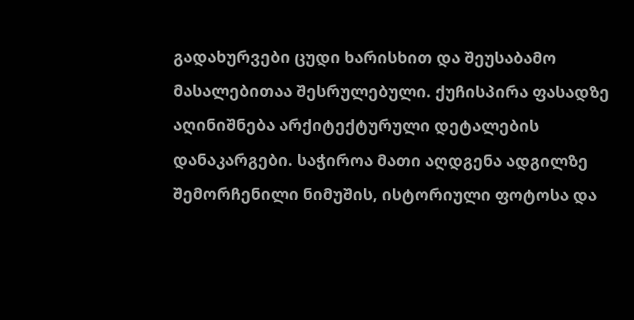გადახურვები ცუდი ხარისხით და შეუსაბამო მასალებითაა შესრულებული. ქუჩისპირა ფასადზე აღინიშნება არქიტექტურული დეტალების დანაკარგები. საჭიროა მათი აღდგენა ადგილზე შემორჩენილი ნიმუშის, ისტორიული ფოტოსა და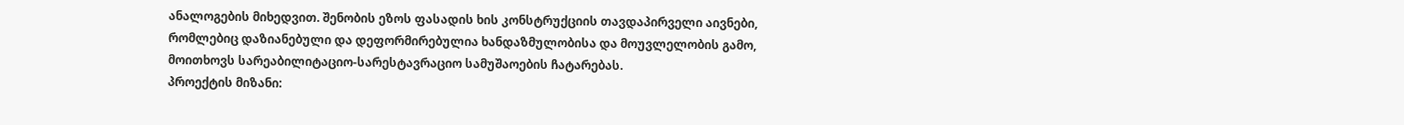ანალოგების მიხედვით. შენობის ეზოს ფასადის ხის კონსტრუქციის თავდაპირველი აივნები, რომლებიც დაზიანებული და დეფორმირებულია ხანდაზმულობისა და მოუვლელობის გამო, მოითხოვს სარეაბილიტაციო-სარესტავრაციო სამუშაოების ჩატარებას.
პროექტის მიზანი: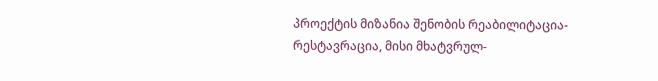პროექტის მიზანია შენობის რეაბილიტაცია-რესტავრაცია, მისი მხატვრულ-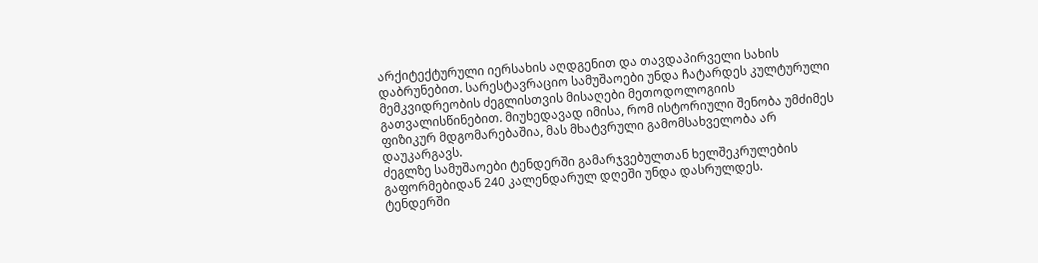არქიტექტურული იერსახის აღდგენით და თავდაპირველი სახის დაბრუნებით. სარესტავრაციო სამუშაოები უნდა ჩატარდეს კულტურული მემკვიდრეობის ძეგლისთვის მისაღები მეთოდოლოგიის გათვალისწინებით. მიუხედავად იმისა, რომ ისტორიული შენობა უმძიმეს ფიზიკურ მდგომარებაშია, მას მხატვრული გამომსახველობა არ დაუკარგავს.
ძეგლზე სამუშაოები ტენდერში გამარჯვებულთან ხელშეკრულების გაფორმებიდან 240 კალენდარულ დღეში უნდა დასრულდეს.
ტენდერში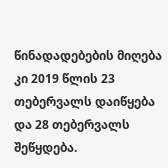წინადადებების მიღება კი 2019 წლის 23 თებერვალს დაიწყება და 28 თებერვალს შეწყდება.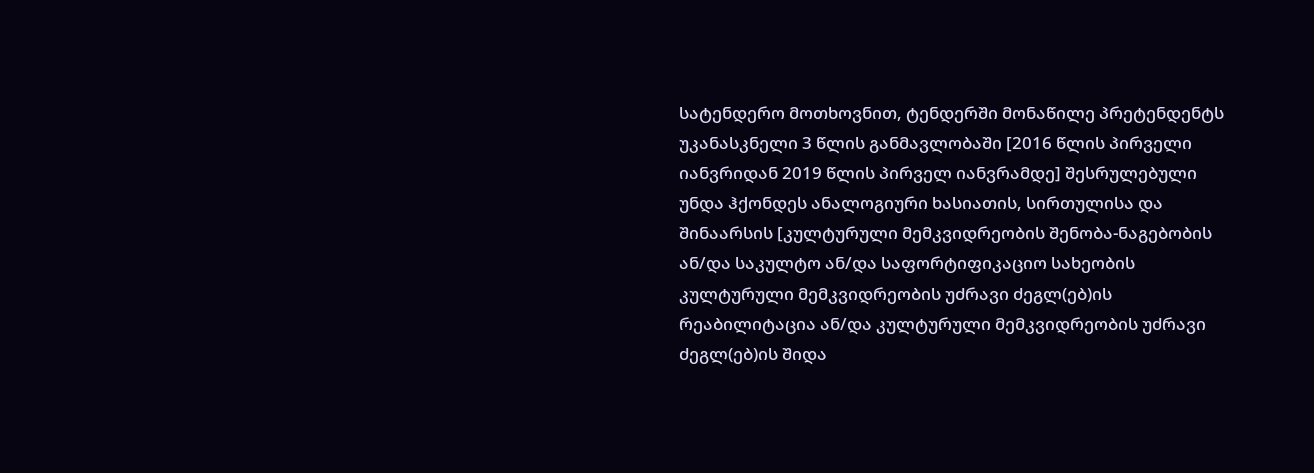სატენდერო მოთხოვნით, ტენდერში მონაწილე პრეტენდენტს უკანასკნელი 3 წლის განმავლობაში [2016 წლის პირველი იანვრიდან 2019 წლის პირველ იანვრამდე] შესრულებული უნდა ჰქონდეს ანალოგიური ხასიათის, სირთულისა და შინაარსის [კულტურული მემკვიდრეობის შენობა-ნაგებობის ან/და საკულტო ან/და საფორტიფიკაციო სახეობის კულტურული მემკვიდრეობის უძრავი ძეგლ(ებ)ის რეაბილიტაცია ან/და კულტურული მემკვიდრეობის უძრავი ძეგლ(ებ)ის შიდა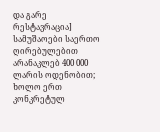და გარე რესტავრაცია] სამუშაოები საერთო ღირებულებით არანაკლებ 400 000 ლარის ოდენობით; ხოლო ერთ კონკრეტულ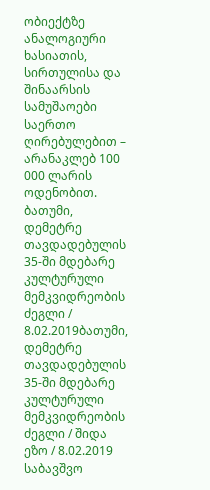ობიექტზე ანალოგიური ხასიათის, სირთულისა და შინაარსის სამუშაოები საერთო ღირებულებით – არანაკლებ 100 000 ლარის ოდენობით.
ბათუმი, დემეტრე თავდადებულის 35-ში მდებარე კულტურული მემკვიდრეობის ძეგლი / 8.02.2019ბათუმი, დემეტრე თავდადებულის 35-ში მდებარე კულტურული მემკვიდრეობის ძეგლი / შიდა ეზო / 8.02.2019
საბავშვო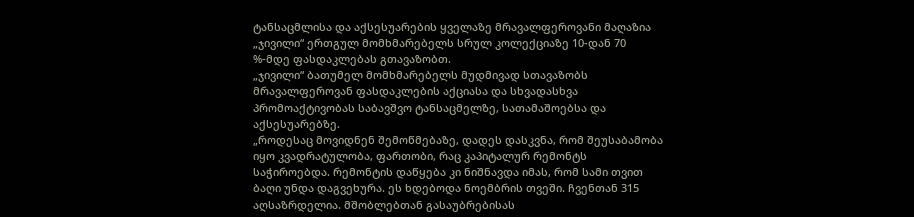ტანსაცმლისა და აქსესუარების ყველაზე მრავალფეროვანი მაღაზია „ჯივილი“ ერთგულ მომხმარებელს სრულ კოლექციაზე 10-დან 70 %-მდე ფასდაკლებას გთავაზობთ.
„ჯივილი“ ბათუმელ მომხმარებელს მუდმივად სთავაზობს მრავალფეროვან ფასდაკლების აქციასა და სხვადასხვა პრომოაქტივობას საბავშვო ტანსაცმელზე, სათამაშოებსა და აქსესუარებზე.
„როდესაც მოვიდნენ შემოწმებაზე, დადეს დასკვნა, რომ შეუსაბამობა იყო კვადრატულობა, ფართობი, რაც კაპიტალურ რემონტს საჭიროებდა. რემონტის დაწყება კი ნიშნავდა იმას, რომ სამი თვით ბაღი უნდა დაგვეხურა. ეს ხდებოდა ნოემბრის თვეში. ჩვენთან 315 აღსაზრდელია. მშობლებთან გასაუბრებისას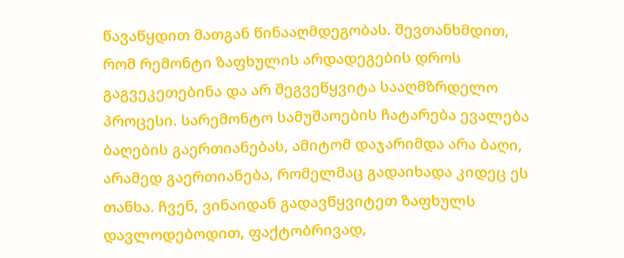წავაწყდით მათგან წინააღმდეგობას. შევთანხმდით, რომ რემონტი ზაფხულის არდადეგების დროს გაგვეკეთებინა და არ შეგვეწყვიტა სააღმზრდელო პროცესი. სარემონტო სამუშაოების ჩატარება ევალება ბაღების გაერთიანებას, ამიტომ დაჯარიმდა არა ბაღი, არამედ გაერთიანება, რომელმაც გადაიხადა კიდეც ეს თანხა. ჩვენ, ვინაიდან გადავწყვიტეთ ზაფხულს დავლოდებოდით, ფაქტობრივად,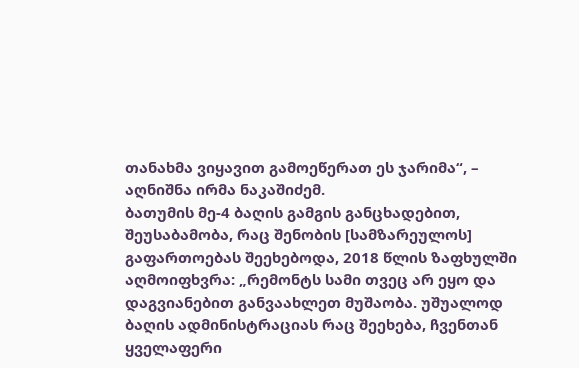თანახმა ვიყავით გამოეწერათ ეს ჯარიმა“, – აღნიშნა ირმა ნაკაშიძემ.
ბათუმის მე-4 ბაღის გამგის განცხადებით, შეუსაბამობა, რაც შენობის [სამზარეულოს] გაფართოებას შეეხებოდა, 2018 წლის ზაფხულში აღმოიფხვრა: „რემონტს სამი თვეც არ ეყო და დაგვიანებით განვაახლეთ მუშაობა. უშუალოდ ბაღის ადმინისტრაციას რაც შეეხება, ჩვენთან ყველაფერი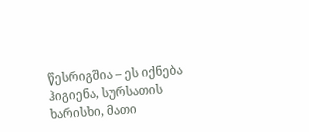წესრიგშია – ეს იქნება ჰიგიენა, სურსათის ხარისხი, მათი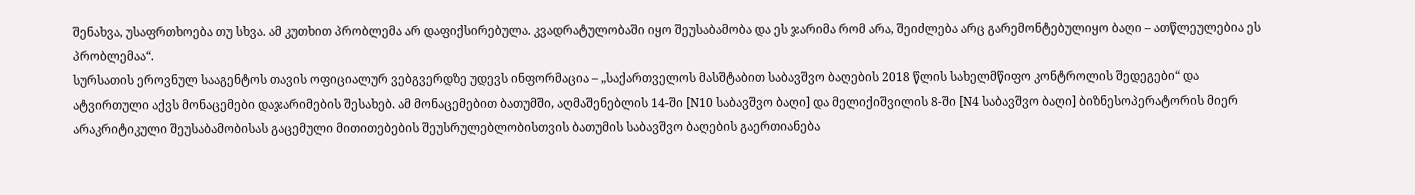შენახვა, უსაფრთხოება თუ სხვა. ამ კუთხით პრობლემა არ დაფიქსირებულა. კვადრატულობაში იყო შეუსაბამობა და ეს ჯარიმა რომ არა, შეიძლება არც გარემონტებულიყო ბაღი – ათწლეულებია ეს პრობლემაა“.
სურსათის ეროვნულ სააგენტოს თავის ოფიციალურ ვებგვერდზე უდევს ინფორმაცია – „საქართველოს მასშტაბით საბავშვო ბაღების 2018 წლის სახელმწიფო კონტროლის შედეგები“ და ატვირთული აქვს მონაცემები დაჯარიმების შესახებ. ამ მონაცემებით ბათუმში, აღმაშენებლის 14-ში [N10 საბავშვო ბაღი] და მელიქიშვილის 8-ში [N4 საბავშვო ბაღი] ბიზნესოპერატორის მიერ არაკრიტიკული შეუსაბამობისას გაცემული მითითებების შეუსრულებლობისთვის ბათუმის საბავშვო ბაღების გაერთიანება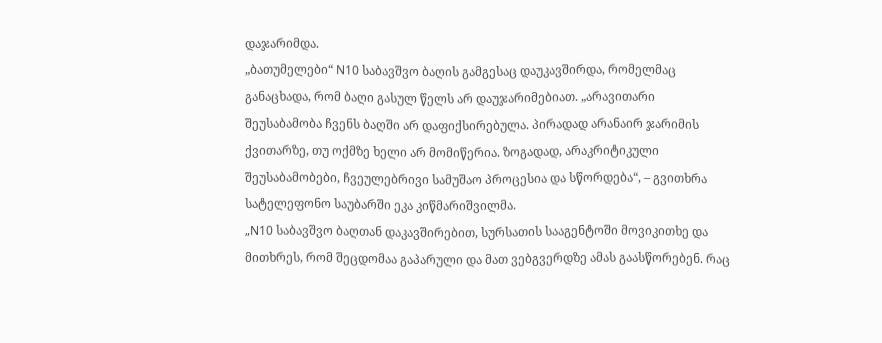დაჯარიმდა.
„ბათუმელები“ N10 საბავშვო ბაღის გამგესაც დაუკავშირდა, რომელმაც განაცხადა, რომ ბაღი გასულ წელს არ დაუჯარიმებიათ. „არავითარი შეუსაბამობა ჩვენს ბაღში არ დაფიქსირებულა. პირადად არანაირ ჯარიმის ქვითარზე, თუ ოქმზე ხელი არ მომიწერია. ზოგადად, არაკრიტიკული შეუსაბამობები, ჩვეულებრივი სამუშაო პროცესია და სწორდება“, – გვითხრა სატელეფონო საუბარში ეკა კიწმარიშვილმა.
„N10 საბავშვო ბაღთან დაკავშირებით, სურსათის სააგენტოში მოვიკითხე და მითხრეს, რომ შეცდომაა გაპარული და მათ ვებგვერდზე ამას გაასწორებენ. რაც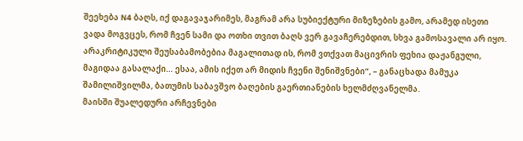შეეხება N4 ბაღს, იქ დაგავაჯარიმეს, მაგრამ არა სუბიექტური მიზეზების გამო, არამედ ისეთი ვადა მოგვცეს, რომ ჩვენ სამი და ოთხი თვით ბაღს ვერ გავაჩერებდით, სხვა გამოსავალი არ იყო. არაკრიტიკული შეუსაბამობებია მაგალითად ის, რომ ვთქვათ მაცივრის ფეხია დაჟანგული, მაგიდაა გასალაქი… ესაა, ამის იქეთ არ მიდის ჩვენი შენიშვნები“, – განაცხადა მამუკა შამილიშვილმა, ბათუმის საბავშვო ბაღების გაერთიანების ხელმძღვანელმა.
მაისში შუალედური არჩევნები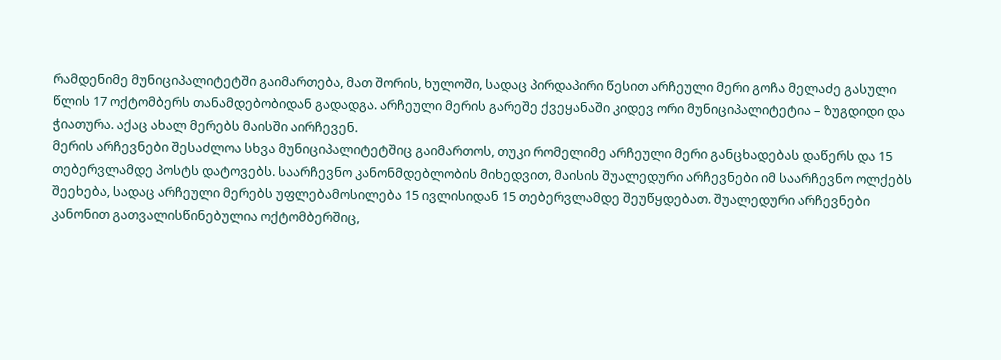რამდენიმე მუნიციპალიტეტში გაიმართება, მათ შორის, ხულოში, სადაც პირდაპირი წესით არჩეული მერი გოჩა მელაძე გასული წლის 17 ოქტომბერს თანამდებობიდან გადადგა. არჩეული მერის გარეშე ქვეყანაში კიდევ ორი მუნიციპალიტეტია – ზუგდიდი და ჭიათურა. აქაც ახალ მერებს მაისში აირჩევენ.
მერის არჩევნები შესაძლოა სხვა მუნიციპალიტეტშიც გაიმართოს, თუკი რომელიმე არჩეული მერი განცხადებას დაწერს და 15 თებერვლამდე პოსტს დატოვებს. საარჩევნო კანონმდებლობის მიხედვით, მაისის შუალედური არჩევნები იმ საარჩევნო ოლქებს შეეხება, სადაც არჩეული მერებს უფლებამოსილება 15 ივლისიდან 15 თებერვლამდე შეუწყდებათ. შუალედური არჩევნები კანონით გათვალისწინებულია ოქტომბერშიც,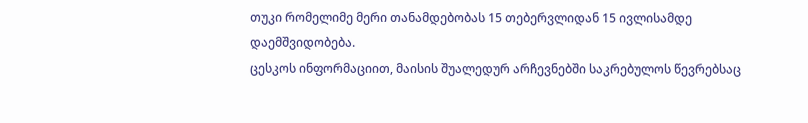თუკი რომელიმე მერი თანამდებობას 15 თებერვლიდან 15 ივლისამდე დაემშვიდობება.
ცესკოს ინფორმაციით, მაისის შუალედურ არჩევნებში საკრებულოს წევრებსაც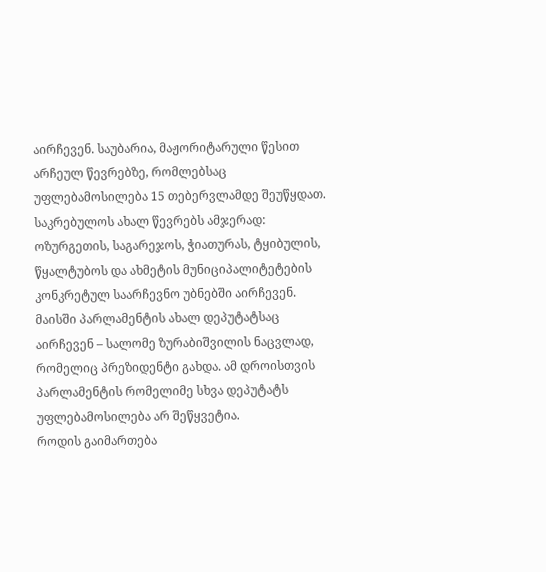აირჩევენ. საუბარია, მაჟორიტარული წესით არჩეულ წევრებზე, რომლებსაც უფლებამოსილება 15 თებერვლამდე შეუწყდათ. საკრებულოს ახალ წევრებს ამჯერად: ოზურგეთის, საგარეჯოს, ჭიათურას, ტყიბულის, წყალტუბოს და ახმეტის მუნიციპალიტეტების კონკრეტულ საარჩევნო უბნებში აირჩევენ.
მაისში პარლამენტის ახალ დეპუტატსაც აირჩევენ – სალომე ზურაბიშვილის ნაცვლად, რომელიც პრეზიდენტი გახდა. ამ დროისთვის პარლამენტის რომელიმე სხვა დეპუტატს უფლებამოსილება არ შეწყვეტია.
როდის გაიმართება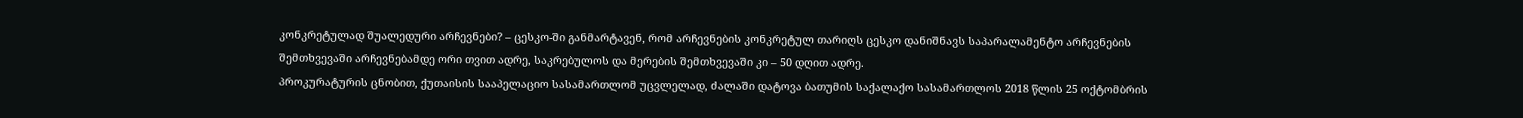კონკრეტულად შუალედური არჩევნები? – ცესკო-ში განმარტავენ, რომ არჩევნების კონკრეტულ თარიღს ცესკო დანიშნავს საპარალამენტო არჩევნების შემთხვევაში არჩევნებამდე ორი თვით ადრე, საკრებულოს და მერების შემთხვევაში კი – 50 დღით ადრე.
პროკურატურის ცნობით, ქუთაისის სააპელაციო სასამართლომ უცვლელად, ძალაში დატოვა ბათუმის საქალაქო სასამართლოს 2018 წლის 25 ოქტომბრის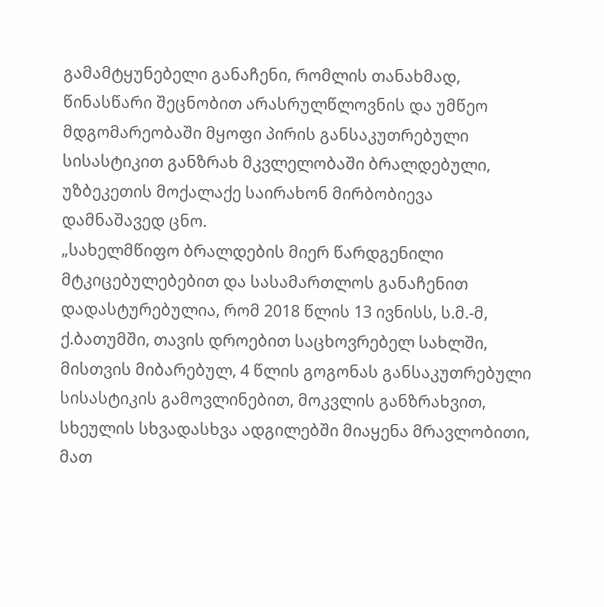გამამტყუნებელი განაჩენი, რომლის თანახმად, წინასწარი შეცნობით არასრულწლოვნის და უმწეო მდგომარეობაში მყოფი პირის განსაკუთრებული სისასტიკით განზრახ მკვლელობაში ბრალდებული, უზბეკეთის მოქალაქე საირახონ მირბობიევა დამნაშავედ ცნო.
„სახელმწიფო ბრალდების მიერ წარდგენილი მტკიცებულებებით და სასამართლოს განაჩენით დადასტურებულია, რომ 2018 წლის 13 ივნისს, ს.მ.-მ, ქ.ბათუმში, თავის დროებით საცხოვრებელ სახლში, მისთვის მიბარებულ, 4 წლის გოგონას განსაკუთრებული სისასტიკის გამოვლინებით, მოკვლის განზრახვით, სხეულის სხვადასხვა ადგილებში მიაყენა მრავლობითი, მათ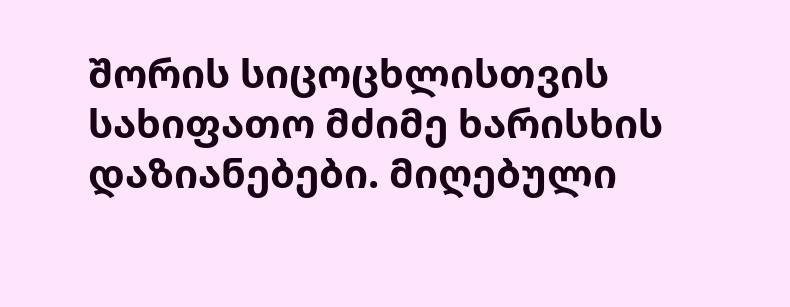შორის სიცოცხლისთვის სახიფათო მძიმე ხარისხის დაზიანებები. მიღებული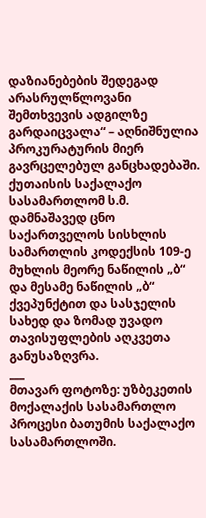დაზიანებების შედეგად არასრულწლოვანი შემთხვევის ადგილზე გარდაიცვალა“ – აღნიშნულია პროკურატურის მიერ გავრცელებულ განცხადებაში.
ქუთაისის საქალაქო სასამართლომ ს.მ. დამნაშავედ ცნო საქართველოს სისხლის სამართლის კოდექსის 109-ე მუხლის მეორე ნაწილის „ბ“ და მესამე ნაწილის „ბ“ ქვეპუნქტით და სასჯელის სახედ და ზომად უვადო თავისუფლების აღკვეთა განუსაზღვრა.
___
მთავარ ფოტოზე: უზბეკეთის მოქალაქის სასამართლო პროცესი ბათუმის საქალაქო სასამართლოში.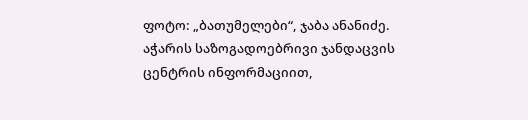ფოტო: „ბათუმელები“, ჯაბა ანანიძე.
აჭარის საზოგადოებრივი ჯანდაცვის ცენტრის ინფორმაციით,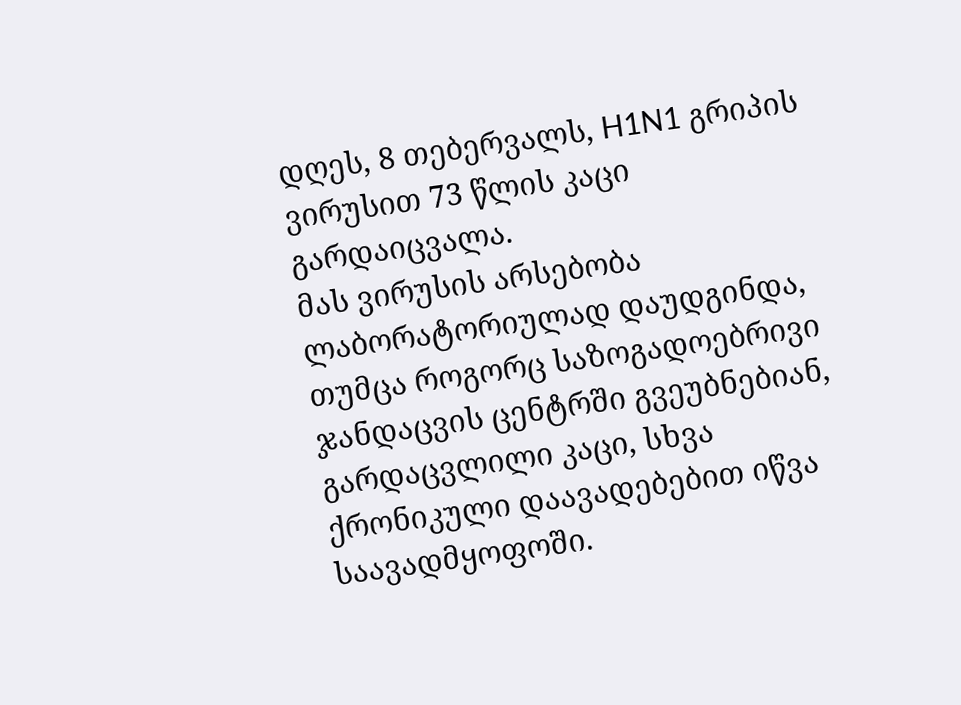დღეს, 8 თებერვალს, H1N1 გრიპის ვირუსით 73 წლის კაცი გარდაიცვალა.
მას ვირუსის არსებობა ლაბორატორიულად დაუდგინდა, თუმცა როგორც საზოგადოებრივი ჯანდაცვის ცენტრში გვეუბნებიან, გარდაცვლილი კაცი, სხვა ქრონიკული დაავადებებით იწვა საავადმყოფოში.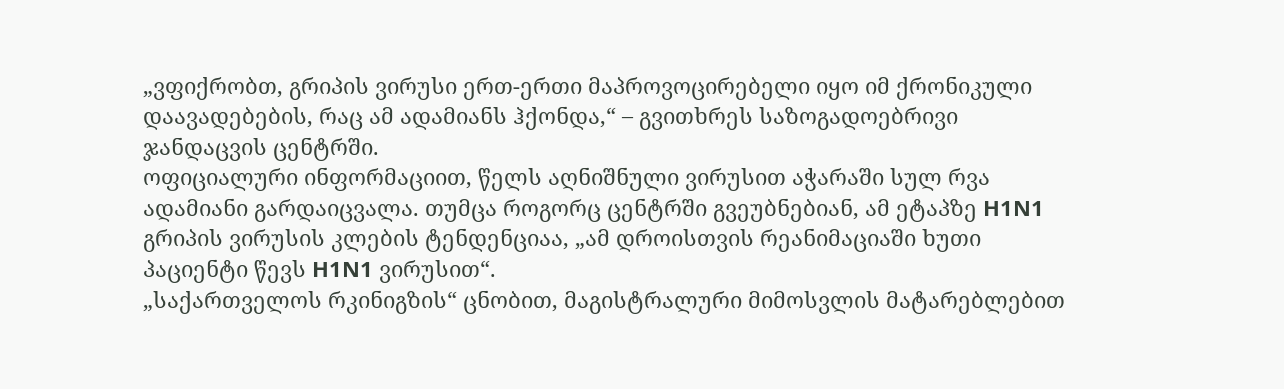„ვფიქრობთ, გრიპის ვირუსი ერთ-ერთი მაპროვოცირებელი იყო იმ ქრონიკული დაავადებების, რაც ამ ადამიანს ჰქონდა,“ – გვითხრეს საზოგადოებრივი ჯანდაცვის ცენტრში.
ოფიციალური ინფორმაციით, წელს აღნიშნული ვირუსით აჭარაში სულ რვა ადამიანი გარდაიცვალა. თუმცა როგორც ცენტრში გვეუბნებიან, ამ ეტაპზე H1N1 გრიპის ვირუსის კლების ტენდენციაა, „ამ დროისთვის რეანიმაციაში ხუთი პაციენტი წევს H1N1 ვირუსით“.
„საქართველოს რკინიგზის“ ცნობით, მაგისტრალური მიმოსვლის მატარებლებით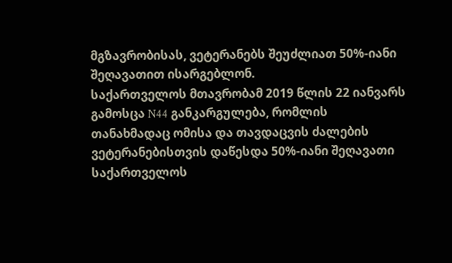მგზავრობისას, ვეტერანებს შეუძლიათ 50%-იანი შეღავათით ისარგებლონ.
საქართველოს მთავრობამ 2019 წლის 22 იანვარს გამოსცა N44 განკარგულება, რომლის თანახმადაც ომისა და თავდაცვის ძალების ვეტერანებისთვის დაწესდა 50%-იანი შეღავათი საქართველოს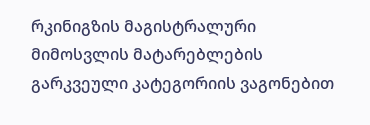რკინიგზის მაგისტრალური მიმოსვლის მატარებლების გარკვეული კატეგორიის ვაგონებით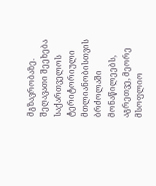მგზავრობაზე.
შეღავათი შეეხება საქართველოს ტერიტორიული მთლიანობისთვის ბრძოლაში მონაწილეებს, აგრეთვე, მეორე მსოფლიო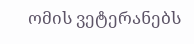ომის ვეტერანებს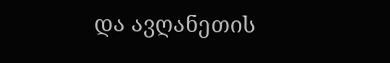და ავღანეთის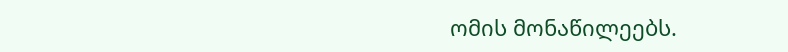ომის მონაწილეებს.